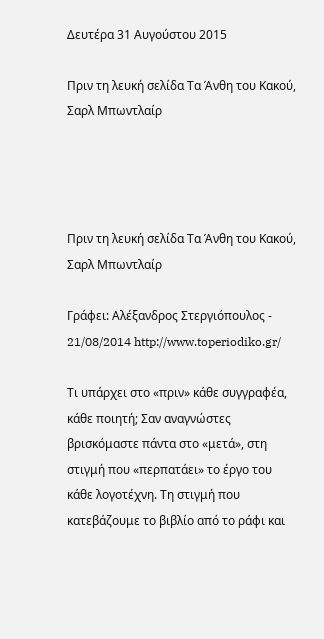Δευτέρα 31 Αυγούστου 2015

Πριν τη λευκή σελίδα Τα Άνθη του Κακού, Σαρλ Μπωντλαίρ




Πριν τη λευκή σελίδα Τα Άνθη του Κακού, Σαρλ Μπωντλαίρ

Γράφει: Αλέξανδρος Στεργιόπουλος - 21/08/2014 http://www.toperiodiko.gr/

Τι υπάρχει στο «πριν» κάθε συγγραφέα, κάθε ποιητή; Σαν αναγνώστες βρισκόμαστε πάντα στο «μετά», στη στιγμή που «περπατάει» το έργο του κάθε λογοτέχνη. Τη στιγμή που κατεβάζουμε το βιβλίο από το ράφι και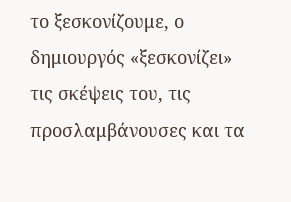το ξεσκονίζουμε, ο δημιουργός «ξεσκονίζει» τις σκέψεις του, τις προσλαμβάνουσες και τα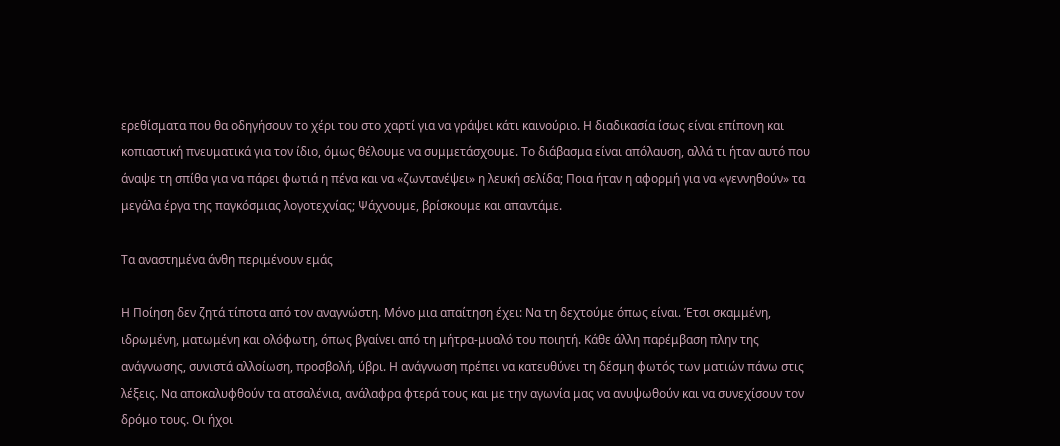ερεθίσματα που θα οδηγήσουν το χέρι του στο χαρτί για να γράψει κάτι καινούριο. Η διαδικασία ίσως είναι επίπονη και κοπιαστική πνευματικά για τον ίδιο, όμως θέλουμε να συμμετάσχουμε. Το διάβασμα είναι απόλαυση, αλλά τι ήταν αυτό που άναψε τη σπίθα για να πάρει φωτιά η πένα και να «ζωντανέψει» η λευκή σελίδα; Ποια ήταν η αφορμή για να «γεννηθούν» τα μεγάλα έργα της παγκόσμιας λογοτεχνίας; Ψάχνουμε, βρίσκουμε και απαντάμε.

Τα αναστημένα άνθη περιμένουν εμάς

Η Ποίηση δεν ζητά τίποτα από τον αναγνώστη. Μόνο μια απαίτηση έχει: Να τη δεχτούμε όπως είναι. Έτσι σκαμμένη, ιδρωμένη, ματωμένη και ολόφωτη, όπως βγαίνει από τη μήτρα-μυαλό του ποιητή. Κάθε άλλη παρέμβαση πλην της ανάγνωσης, συνιστά αλλοίωση, προσβολή, ύβρι. Η ανάγνωση πρέπει να κατευθύνει τη δέσμη φωτός των ματιών πάνω στις λέξεις. Να αποκαλυφθούν τα ατσαλένια, ανάλαφρα φτερά τους και με την αγωνία μας να ανυψωθούν και να συνεχίσουν τον δρόμο τους. Οι ήχοι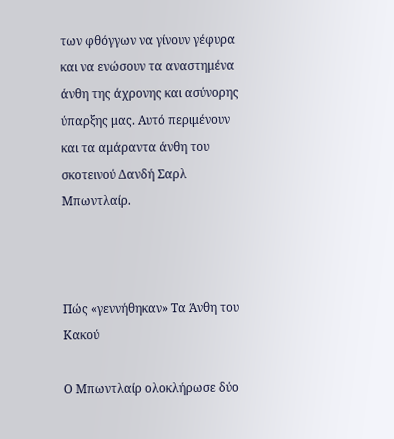των φθόγγων να γίνουν γέφυρα και να ενώσουν τα αναστημένα άνθη της άχρονης και ασύνορης ύπαρξης μας. Αυτό περιμένουν και τα αμάραντα άνθη του σκοτεινού Δανδή Σαρλ Μπωντλαίρ.



Πώς «γεννήθηκαν» Τα Άνθη του Κακού

Ο Μπωντλαίρ ολοκλήρωσε δύο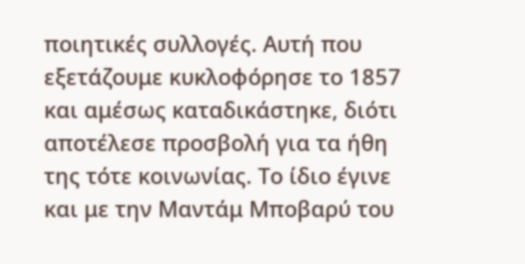ποιητικές συλλογές. Αυτή που εξετάζουμε κυκλοφόρησε το 1857 και αμέσως καταδικάστηκε, διότι αποτέλεσε προσβολή για τα ήθη της τότε κοινωνίας. Το ίδιο έγινε και με την Μαντάμ Μποβαρύ του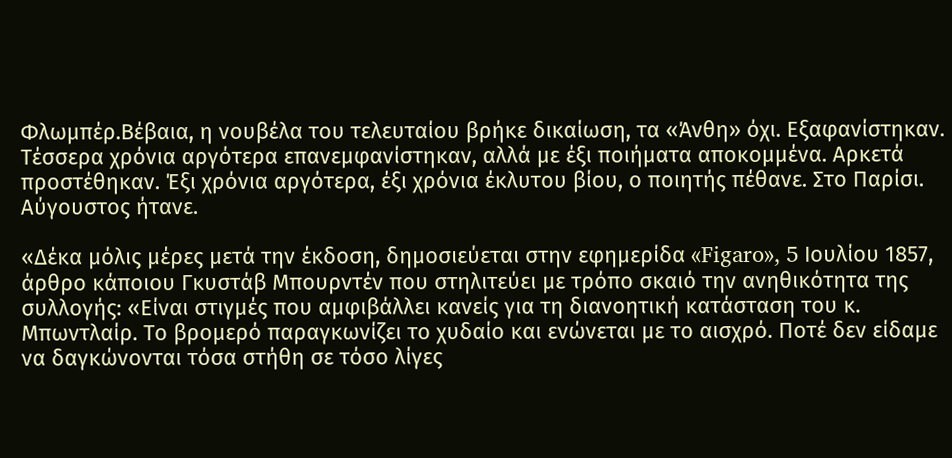Φλωμπέρ.Βέβαια, η νουβέλα του τελευταίου βρήκε δικαίωση, τα «Άνθη» όχι. Εξαφανίστηκαν. Τέσσερα χρόνια αργότερα επανεμφανίστηκαν, αλλά με έξι ποιήματα αποκομμένα. Αρκετά προστέθηκαν. Έξι χρόνια αργότερα, έξι χρόνια έκλυτου βίου, ο ποιητής πέθανε. Στο Παρίσι. Αύγουστος ήτανε.

«Δέκα μόλις μέρες μετά την έκδοση, δημοσιεύεται στην εφημερίδα «Figaro», 5 Ιουλίου 1857, άρθρο κάποιου Γκυστάβ Μπουρντέν που στηλιτεύει με τρόπο σκαιό την ανηθικότητα της συλλογής: «Είναι στιγμές που αμφιβάλλει κανείς για τη διανοητική κατάσταση του κ. Μπωντλαίρ. Το βρομερό παραγκωνίζει το χυδαίο και ενώνεται με το αισχρό. Ποτέ δεν είδαμε να δαγκώνονται τόσα στήθη σε τόσο λίγες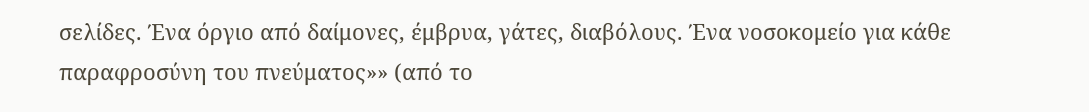σελίδες. Ένα όργιο από δαίμονες, έμβρυα, γάτες, διαβόλους. Ένα νοσοκομείο για κάθε παραφροσύνη του πνεύματος»» (από το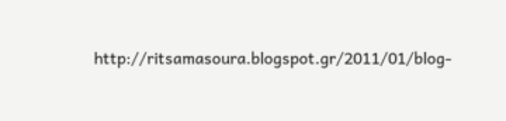http://ritsamasoura.blogspot.gr/2011/01/blog-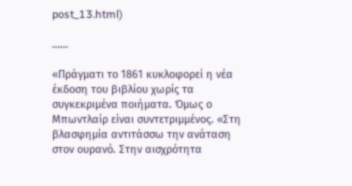post_13.html)

……

«Πράγματι το 1861 κυκλοφορεί η νέα έκδοση του βιβλίου χωρίς τα συγκεκριμένα ποιήματα. Όμως ο Μπωντλαίρ είναι συντετριμμένος. «Στη βλασφημία αντιτάσσω την ανάταση στον ουρανό. Στην αισχρότητα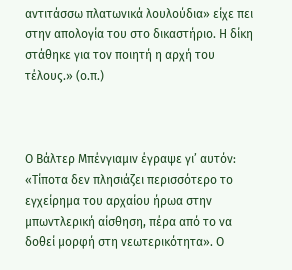αντιτάσσω πλατωνικά λουλούδια» είχε πει στην απολογία του στο δικαστήριο. Η δίκη στάθηκε για τον ποιητή η αρχή του τέλους.» (ο.π.)



Ο Βάλτερ Μπένγιαμιν έγραψε γι’ αυτόν: «Τίποτα δεν πλησιάζει περισσότερο το εγχείρημα του αρχαίου ήρωα στην μπωντλερική αίσθηση, πέρα από το να δοθεί μορφή στη νεωτερικότητα». Ο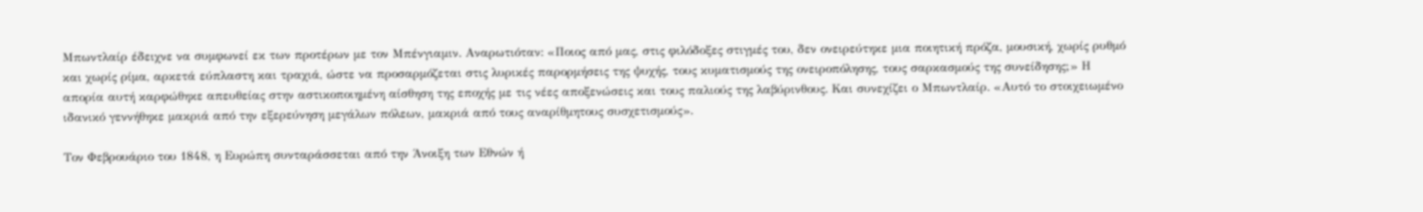Μπωντλαίρ έδειχνε να συμφωνεί εκ των προτέρων με τον Μπένγιαμιν. Αναρωτιόταν: «Ποιος από μας, στις φιλόδοξες στιγμές του, δεν ονειρεύτηκε μια ποιητική πρόζα, μουσική, χωρίς ρυθμό και χωρίς ρίμα, αρκετά εύπλαστη και τραχιά, ώστε να προσαρμόζεται στις λυρικές παρορμήσεις της ψυχής, τους κυματισμούς της ονειροπόλησης, τους σαρκασμούς της συνείδησης;» Η απορία αυτή καρφώθηκε απευθείας στην αστικοποιημένη αίσθηση της εποχής με τις νέες αποξενώσεις και τους παλιούς της λαβύρινθους. Και συνεχίζει ο Μπωντλαίρ. «Αυτό το στοιχειωμένο ιδανικό γεννήθηκε μακριά από την εξερεύνηση μεγάλων πόλεων, μακριά από τους αναρίθμητους συσχετισμούς».

Τον Φεβρουάριο του 1848, η Ευρώπη συνταράσσεται από την Άνοιξη των Εθνών ή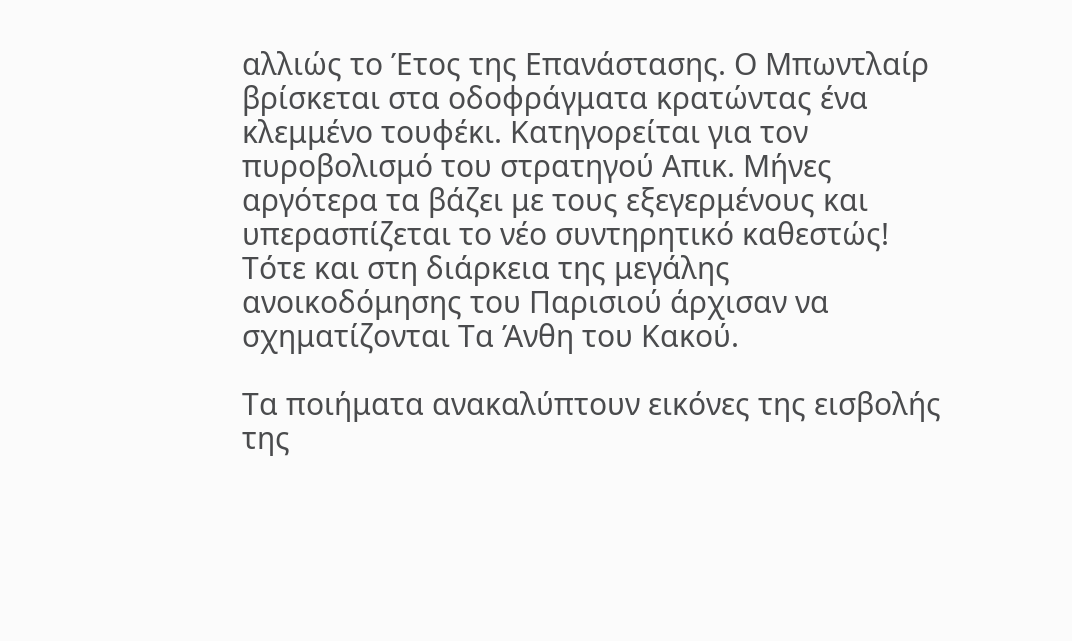αλλιώς το Έτος της Επανάστασης. Ο Μπωντλαίρ βρίσκεται στα οδοφράγματα κρατώντας ένα κλεμμένο τουφέκι. Κατηγορείται για τον πυροβολισμό του στρατηγού Απικ. Μήνες αργότερα τα βάζει με τους εξεγερμένους και υπερασπίζεται το νέο συντηρητικό καθεστώς! Τότε και στη διάρκεια της μεγάλης ανοικοδόμησης του Παρισιού άρχισαν να σχηματίζονται Τα Άνθη του Κακού.

Τα ποιήματα ανακαλύπτουν εικόνες της εισβολής της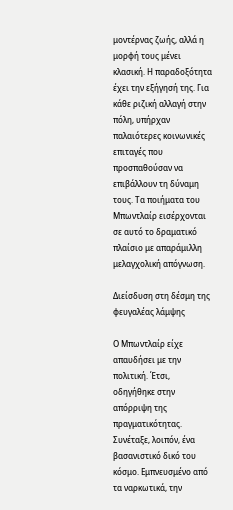μοντέρνας ζωής, αλλά η μορφή τους μένει κλασική. Η παραδοξότητα έχει την εξήγησή της. Για κάθε ριζική αλλαγή στην πόλη, υπήρχαν παλαιότερες κοινωνικές επιταγές που προσπαθούσαν να επιβάλλουν τη δύναμη τους. Τα ποιήματα του Μπωντλαίρ εισέρχονται σε αυτό το δραματικό πλαίσιο με απαράμιλλη μελαγχολική απόγνωση.

Διείσδυση στη δέσμη της φευγαλέας λάμψης

Ο Μπωντλαίρ είχε απαυδήσει με την πολιτική. Έτσι, οδηγήθηκε στην απόρριψη της πραγματικότητας. Συνέταξε, λοιπόν, ένα βασανιστικό δικό του κόσμο. Εμπνευσμένο από τα ναρκωτικά, την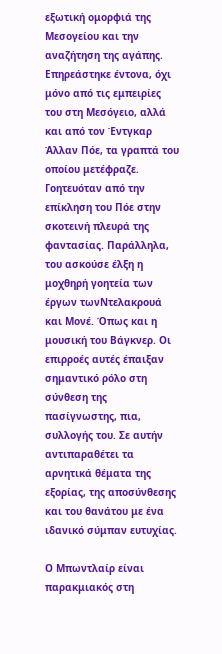εξωτική ομορφιά της Μεσογείου και την αναζήτηση της αγάπης. Επηρεάστηκε έντονα, όχι μόνο από τις εμπειρίες του στη Μεσόγειο, αλλά και από τον Έντγκαρ Άλλαν Πόε, τα γραπτά του οποίου μετέφραζε. Γοητευόταν από την επίκληση του Πόε στην σκοτεινή πλευρά της φαντασίας. Παράλληλα, του ασκούσε έλξη η μοχθηρή γοητεία των έργων τωνΝτελακρουά και Μονέ. Όπως και η μουσική του Βάγκνερ. Οι επιρροές αυτές έπαιξαν σημαντικό ρόλο στη σύνθεση της πασίγνωστης, πια, συλλογής του. Σε αυτήν αντιπαραθέτει τα αρνητικά θέματα της εξορίας, της αποσύνθεσης και του θανάτου με ένα ιδανικό σύμπαν ευτυχίας.

Ο Μπωντλαίρ είναι παρακμιακός στη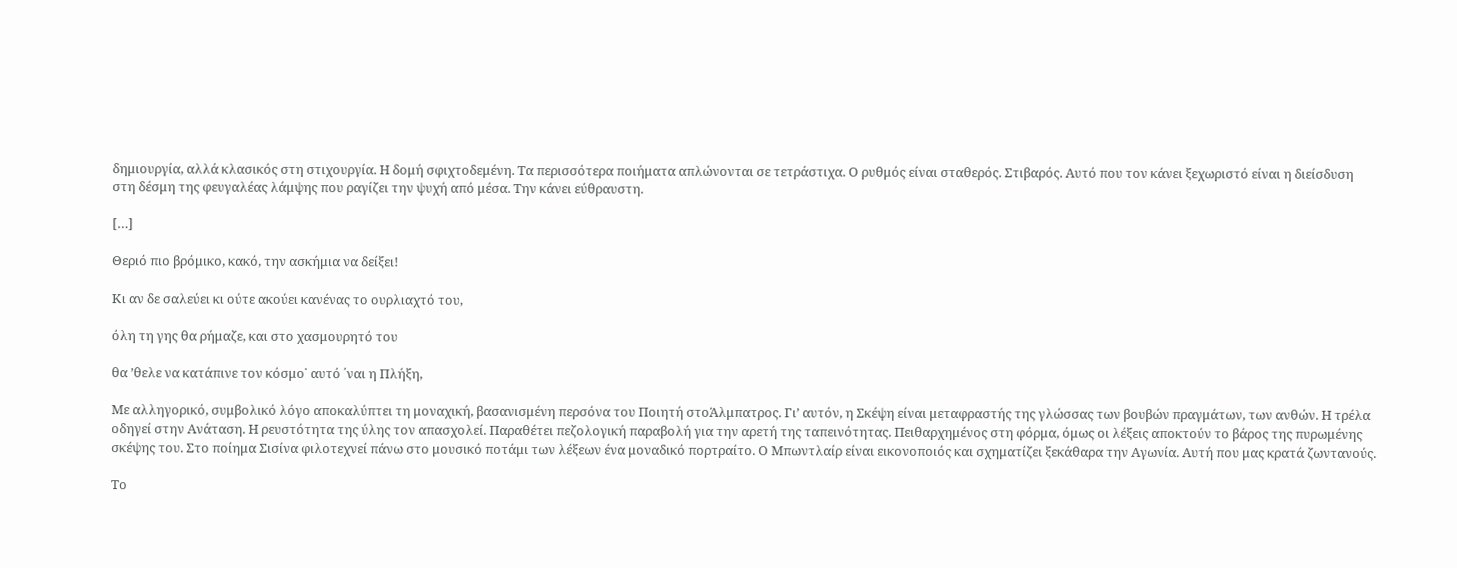δημιουργία, αλλά κλασικός στη στιχουργία. Η δομή σφιχτοδεμένη. Τα περισσότερα ποιήματα απλώνονται σε τετράστιχα. Ο ρυθμός είναι σταθερός. Στιβαρός. Αυτό που τον κάνει ξεχωριστό είναι η διείσδυση στη δέσμη της φευγαλέας λάμψης που ραγίζει την ψυχή από μέσα. Την κάνει εύθραυστη.

[…]

Θεριό πιο βρόμικο, κακό, την ασκήμια να δείξει!

Κι αν δε σαλεύει κι ούτε ακούει κανένας το ουρλιαχτό του,

όλη τη γης θα ρήμαζε, και στο χασμουρητό του

θα ’θελε να κατάπινε τον κόσμο˙ αυτό ΄ναι η Πλήξη,

Με αλληγορικό, συμβολικό λόγο αποκαλύπτει τη μοναχική, βασανισμένη περσόνα του Ποιητή στοΆλμπατρος. Γι’ αυτόν, η Σκέψη είναι μεταφραστής της γλώσσας των βουβών πραγμάτων, των ανθών. Η τρέλα οδηγεί στην Ανάταση. Η ρευστότητα της ύλης τον απασχολεί. Παραθέτει πεζολογική παραβολή για την αρετή της ταπεινότητας. Πειθαρχημένος στη φόρμα, όμως οι λέξεις αποκτούν το βάρος της πυρωμένης σκέψης του. Στο ποίημα Σισίνα φιλοτεχνεί πάνω στο μουσικό ποτάμι των λέξεων ένα μοναδικό πορτραίτο. Ο Μπωντλαίρ είναι εικονοποιός και σχηματίζει ξεκάθαρα την Αγωνία. Αυτή που μας κρατά ζωντανούς.

Το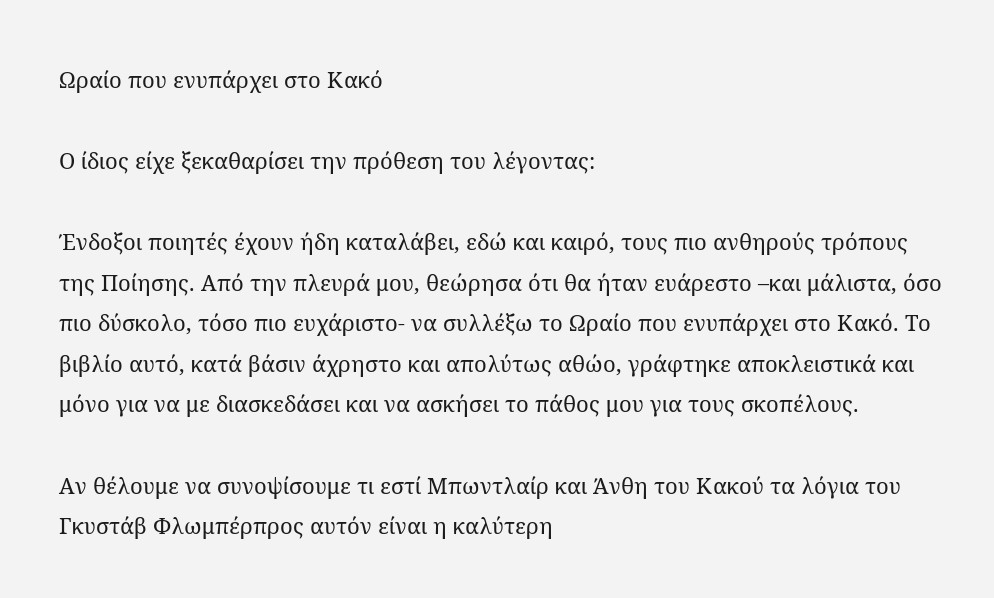Ωραίο που ενυπάρχει στο Κακό

Ο ίδιος είχε ξεκαθαρίσει την πρόθεση του λέγοντας:

Ένδοξοι ποιητές έχουν ήδη καταλάβει, εδώ και καιρό, τους πιο ανθηρούς τρόπους της Ποίησης. Από την πλευρά μου, θεώρησα ότι θα ήταν ευάρεστο –και μάλιστα, όσο πιο δύσκολο, τόσο πιο ευχάριστο- να συλλέξω το Ωραίο που ενυπάρχει στο Κακό. Το βιβλίο αυτό, κατά βάσιν άχρηστο και απολύτως αθώο, γράφτηκε αποκλειστικά και μόνο για να με διασκεδάσει και να ασκήσει το πάθος μου για τους σκοπέλους.

Αν θέλουμε να συνοψίσουμε τι εστί Μπωντλαίρ και Άνθη του Κακού τα λόγια του Γκυστάβ Φλωμπέρπρος αυτόν είναι η καλύτερη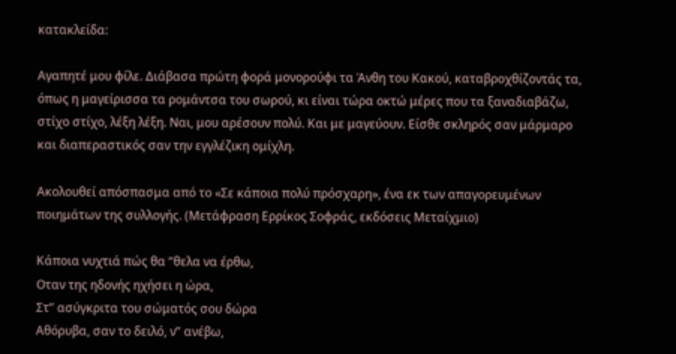κατακλείδα:

Αγαπητέ μου φίλε. Διάβασα πρώτη φορά μονορούφι τα Άνθη του Κακού, καταβροχθίζοντάς τα, όπως η μαγείρισσα τα ρομάντσα του σωρού, κι είναι τώρα οκτώ μέρες που τα ξαναδιαβάζω, στίχο στίχο, λέξη λέξη. Ναι, μου αρέσουν πολύ. Και με μαγεύουν. Είσθε σκληρός σαν μάρμαρο και διαπεραστικός σαν την εγγλέζικη ομίχλη.

Ακολουθεί απόσπασμα από το «Σε κάποια πολύ πρόσχαρη», ένα εκ των απαγορευμένων ποιημάτων της συλλογής. (Μετάφραση Ερρίκος Σοφράς, εκδόσεις Μεταίχμιο)

Κάποια νυχτιά πώς θα “θελα να έρθω,
Οταν της ηδονής ηχήσει η ώρα,
Στ” ασύγκριτα του σώματός σου δώρα
Αθόρυβα, σαν το δειλό, ν” ανέβω,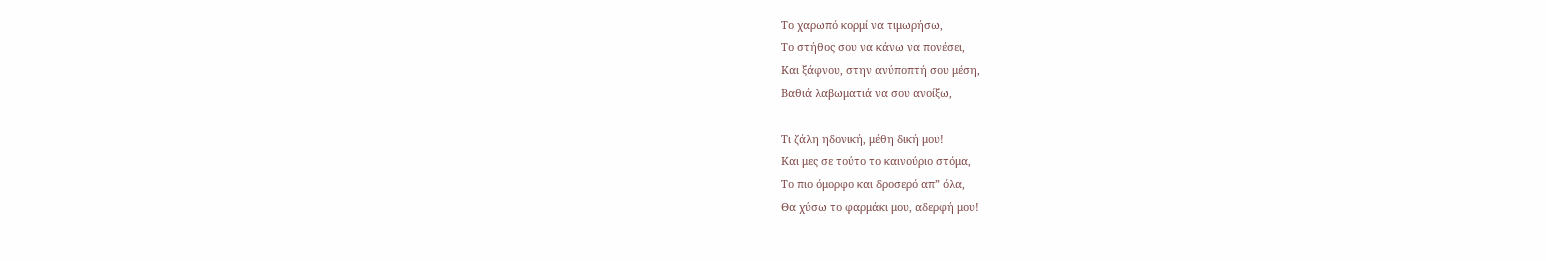Το χαρωπό κορμί να τιμωρήσω,
Το στήθος σου να κάνω να πονέσει,
Και ξάφνου, στην ανύποπτή σου μέση,
Βαθιά λαβωματιά να σου ανοίξω,

Τι ζάλη ηδονική, μέθη δική μου!
Και μες σε τούτο το καινούριο στόμα,
Το πιο όμορφο και δροσερό απ” όλα,
Θα χύσω το φαρμάκι μου, αδερφή μου!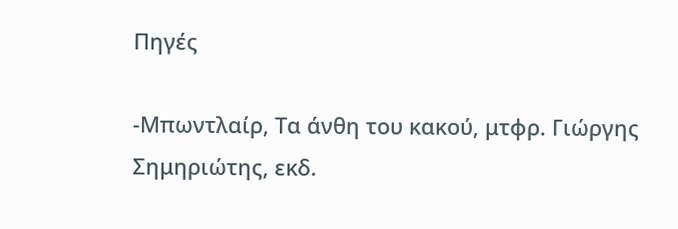Πηγές

-Μπωντλαίρ, Τα άνθη του κακού, μτφρ. Γιώργης Σημηριώτης, εκδ.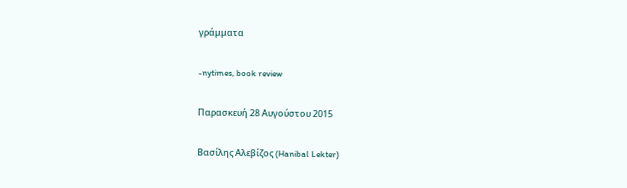γράμματα

-nytimes, book review

Παρασκευή 28 Αυγούστου 2015

Βασίλης Αλεβίζος (Hanibal Lekter)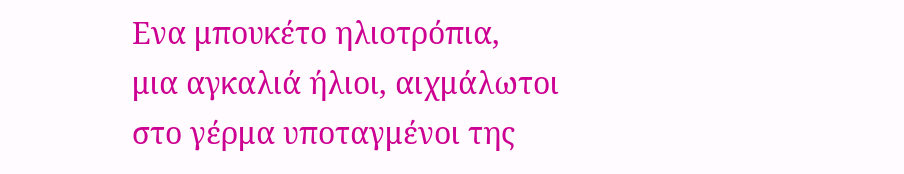Eνα μπουκέτο ηλιοτρόπια,
μια αγκαλιά ήλιοι, αιχμάλωτοι
στο γέρμα υποταγμένοι της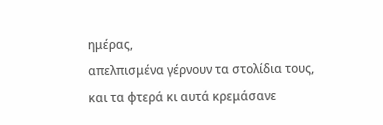ημέρας,
απελπισμένα γέρνουν τα στολίδια τους,
και τα φτερά κι αυτά κρεμάσανε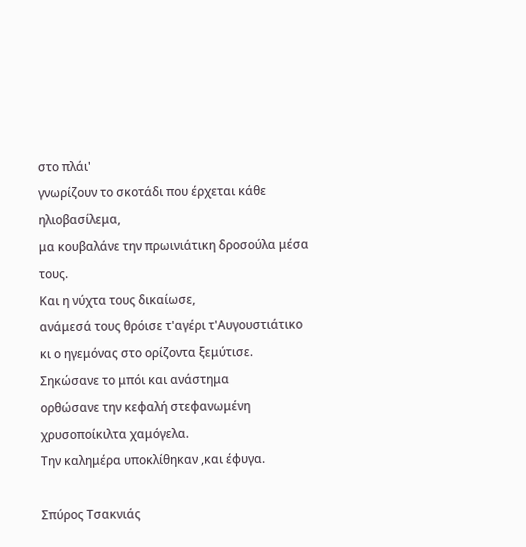στο πλάι'
γνωρίζουν το σκοτάδι που έρχεται κάθε ηλιοβασίλεμα,
μα κουβαλάνε την πρωινιάτικη δροσούλα μέσα τους.
Και η νύχτα τους δικαίωσε,
ανάμεσά τους θρόισε τ'αγέρι τ'Αυγουστιάτικο
κι ο ηγεμόνας στο ορίζοντα ξεμύτισε.
Σηκώσανε το μπόι και ανάστημα
ορθώσανε την κεφαλή στεφανωμένη χρυσοποίκιλτα χαμόγελα.
Την καλημέρα υποκλίθηκαν ,και έφυγα.

Σπύρος Τσακνιάς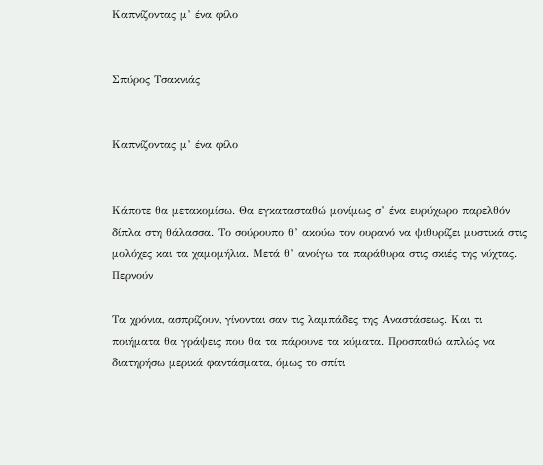Καπνίζοντας μ’ ένα φίλο


Σπύρος Τσακνιάς


Καπνίζοντας μ’ ένα φίλο


Κάποτε θα μετακομίσω. Θα εγκατασταθώ μονίμως σ’ ένα ευρύχωρο παρελθόν δίπλα στη θάλασσα. Το σούρουπο θ’ ακούω τον ουρανό να ψιθυρίζει μυστικά στις μολόχες και τα χαμομήλια. Μετά θ’ ανοίγω τα παράθυρα στις σκιές της νύχτας. Περνούν

Τα χρόνια, ασπρίζουν, γίνονται σαν τις λαμπάδες της Αναστάσεως. Και τι ποιήματα θα γράψεις που θα τα πάρουνε τα κύματα. Προσπαθώ απλώς να διατηρήσω μερικά φαντάσματα, όμως το σπίτι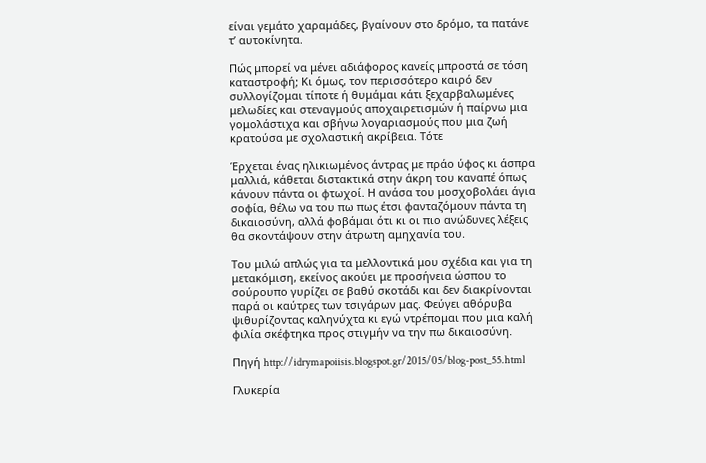είναι γεμάτο χαραμάδες, βγαίνουν στο δρόμο, τα πατάνε τ’ αυτοκίνητα.

Πώς μπορεί να μένει αδιάφορος κανείς μπροστά σε τόση καταστροφή; Κι όμως, τον περισσότερο καιρό δεν συλλογίζομαι τίποτε ή θυμάμαι κάτι ξεχαρβαλωμένες μελωδίες και στεναγμούς αποχαιρετισμών ή παίρνω μια γομολάστιχα και σβήνω λογαριασμούς που μια ζωή κρατούσα με σχολαστική ακρίβεια. Τότε

Έρχεται ένας ηλικιωμένος άντρας με πράο ύφος κι άσπρα μαλλιά, κάθεται διστακτικά στην άκρη του καναπέ όπως κάνουν πάντα οι φτωχοί. Η ανάσα του μοσχοβολάει άγια σοφία, θέλω να του πω πως έτσι φανταζόμουν πάντα τη δικαιοσύνη, αλλά φοβάμαι ότι κι οι πιο ανώδυνες λέξεις θα σκοντάψουν στην άτρωτη αμηχανία του.

Του μιλώ απλώς για τα μελλοντικά μου σχέδια και για τη μετακόμιση, εκείνος ακούει με προσήνεια ώσπου το σούρουπο γυρίζει σε βαθύ σκοτάδι και δεν διακρίνονται παρά οι καύτρες των τσιγάρων μας. Φεύγει αθόρυβα ψιθυρίζοντας καληνύχτα κι εγώ ντρέπομαι που μια καλή φιλία σκέφτηκα προς στιγμήν να την πω δικαιοσύνη.

Πηγή http://idrymapoiisis.blogspot.gr/2015/05/blog-post_55.html

Γλυκερία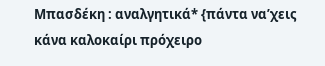Μπασδέκη : αναλγητικά* {πάντα να’χεις κάνα καλοκαίρι πρόχειρο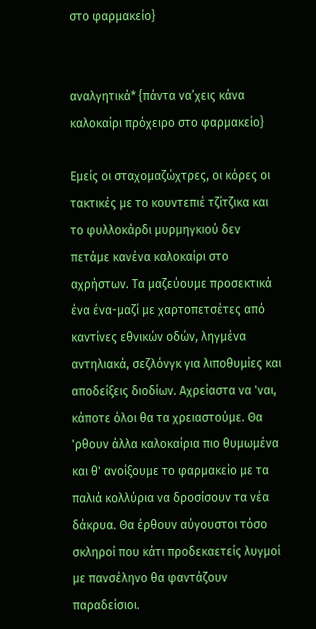στο φαρμακείο}


αναλγητικά* {πάντα να’χεις κάνα καλοκαίρι πρόχειρο στο φαρμακείο}

Εμείς οι σταχομαζώχτρες, οι κόρες οι τακτικές με το κουντεπιέ τζίτζικα και το φυλλοκάρδι μυρμηγκιού δεν πετάμε κανένα καλοκαίρι στο αχρήστων. Τα μαζεύουμε προσεκτικά ένα ένα-μαζί με χαρτοπετσέτες από καντίνες εθνικών οδών, ληγμένα αντηλιακά, σεζλόνγκ για λιποθυμίες και αποδείξεις διοδίων. Αχρείαστα να 'ναι, κάποτε όλοι θα τα χρειαστούμε. Θα 'ρθουν άλλα καλοκαίρια πιο θυμωμένα και θ' ανοίξουμε το φαρμακείο με τα παλιά κολλύρια να δροσίσουν τα νέα δάκρυα. Θα έρθουν αύγουστοι τόσο σκληροί που κάτι προδεκαετείς λυγμοί με πανσέληνο θα φαντάζουν παραδείσιοι.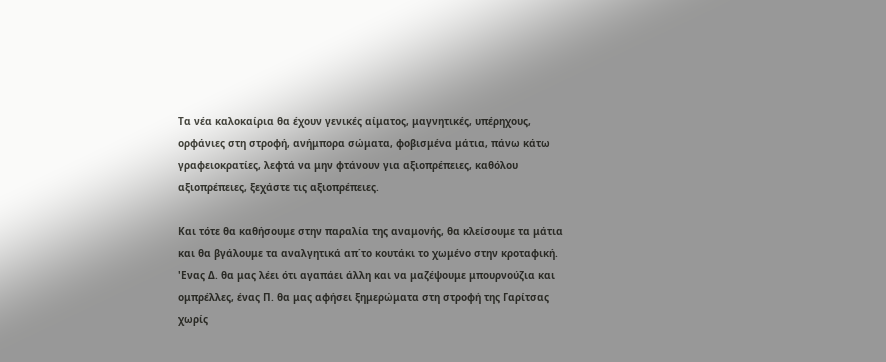Τα νέα καλοκαίρια θα έχουν γενικές αίματος, μαγνητικές, υπέρηχους, ορφάνιες στη στροφή, ανήμπορα σώματα, φοβισμένα μάτια, πάνω κάτω γραφειοκρατίες, λεφτά να μην φτάνουν για αξιοπρέπειες, καθόλου αξιοπρέπειες, ξεχάστε τις αξιοπρέπειες.

Και τότε θα καθήσουμε στην παραλία της αναμονής, θα κλείσουμε τα μάτια και θα βγάλουμε τα αναλγητικά απ΄το κουτάκι το χωμένο στην κροταφική. 'Ενας Δ. θα μας λέει ότι αγαπάει άλλη και να μαζέψουμε μπουρνούζια και ομπρέλλες, ένας Π. θα μας αφήσει ξημερώματα στη στροφή της Γαρίτσας χωρίς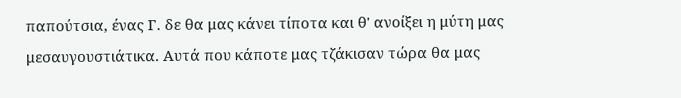παπούτσια, ένας Γ. δε θα μας κάνει τίποτα και θ' ανοίξει η μύτη μας μεσαυγουστιάτικα. Αυτά που κάποτε μας τζάκισαν τώρα θα μας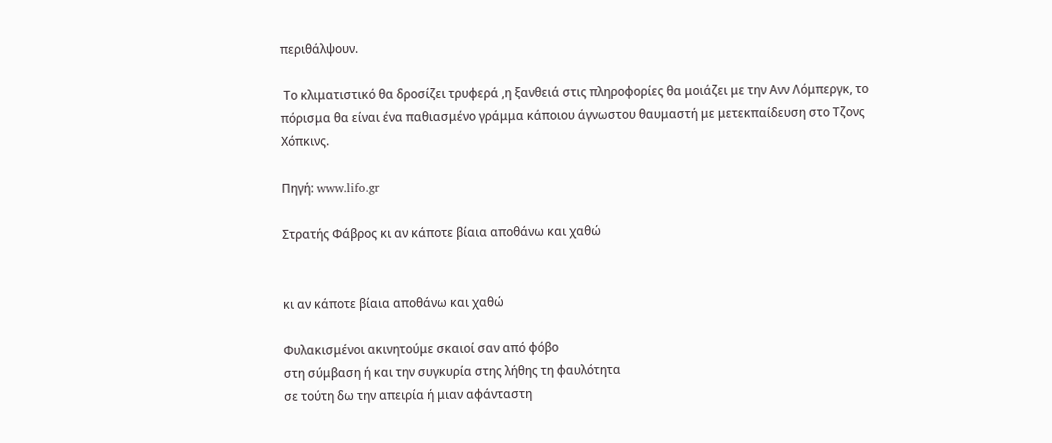περιθάλψουν.

 Το κλιματιστικό θα δροσίζει τρυφερά ,η ξανθειά στις πληροφορίες θα μοιάζει με την Ανν Λόμπεργκ, το πόρισμα θα είναι ένα παθιασμένο γράμμα κάποιου άγνωστου θαυμαστή με μετεκπαίδευση στο Tζονς Xόπκινς.

Πηγή: www.lifo.gr

Στρατής Φάβρος κι αν κάποτε βίαια αποθάνω και χαθώ


κι αν κάποτε βίαια αποθάνω και χαθώ

Φυλακισμένοι ακινητούμε σκαιοί σαν από φόβο
στη σύμβαση ή και την συγκυρία στης λήθης τη φαυλότητα
σε τούτη δω την απειρία ή μιαν αφάνταστη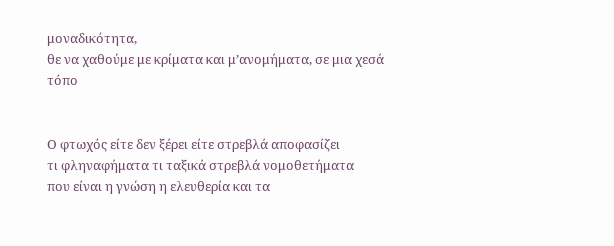μοναδικότητα,
θε να χαθούμε με κρίματα και μ’ανομήματα, σε μια χεσά τόπο


Ο φτωχός είτε δεν ξέρει είτε στρεβλά αποφασίζει
τι φληναφήματα τι ταξικά στρεβλά νομοθετήματα
που είναι η γνώση η ελευθερία και τα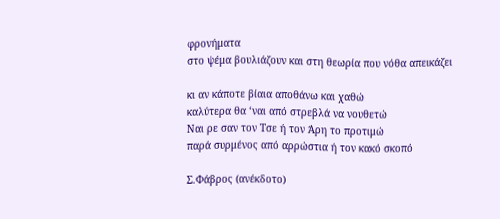φρονήματα
στο ψέμα βουλιάζουν και στη θεωρία που νόθα απεικάζει

κι αν κάποτε βίαια αποθάνω και χαθώ
καλύτερα θα ‘ναι από στρεβλά να νουθετώ
Ναι ρε σαν τον Τσε ή τον Άρη το προτιμώ
παρά συρμένος από αρρώστια ή τον κακό σκοπό

Σ.Φάβρος (ανέκδοτο)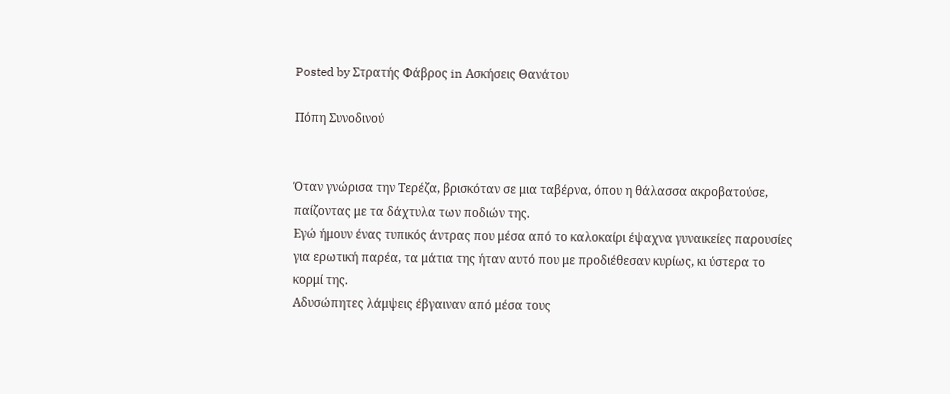Posted by Στρατής Φάβρος in Ασκήσεις Θανάτου

Πόπη Συνοδινού


Όταν γνώρισα την Τερέζα, βρισκόταν σε μια ταβέρνα, όπου η θάλασσα ακροβατούσε, παίζοντας με τα δάχτυλα των ποδιών της.
Εγώ ήμουν ένας τυπικός άντρας που μέσα από το καλοκαίρι έψαχνα γυναικείες παρουσίες για ερωτική παρέα, τα μάτια της ήταν αυτό που με προδιέθεσαν κυρίως, κι ύστερα το κορμί της.
Αδυσώπητες λάμψεις έβγαιναν από μέσα τους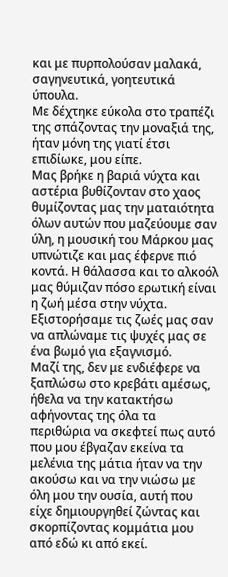και με πυρπολούσαν μαλακά, σαγηνευτικά, γοητευτικά ύπουλα.
Με δέχτηκε εύκολα στο τραπέζι της σπάζοντας την μοναξιά της, ήταν μόνη της γιατί έτσι επιδίωκε, μου είπε.
Μας βρήκε η βαριά νύχτα και αστέρια βυθίζονταν στο χαος θυμίζοντας μας την ματαιότητα όλων αυτών που μαζεύουμε σαν ύλη, η μουσική του Μάρκου μας υπνώτιζε και μας έφερνε πιό κοντά. Η θάλασσα και το αλκοόλ μας θύμιζαν πόσο ερωτική είναι η ζωή μέσα στην νύχτα.
Εξιστορήσαμε τις ζωές μας σαν να απλώναμε τις ψυχές μας σε ένα βωμό για εξαγνισμό.
Μαζί της, δεν με ενδιέφερε να ξαπλώσω στο κρεβάτι αμέσως, ήθελα να την κατακτήσω αφήνοντας της όλα τα περιθώρια να σκεφτεί πως αυτό που μου έβγαζαν εκείνα τα μελένια της μάτια ήταν να την ακούσω και να την νιώσω με όλη μου την ουσία, αυτή που είχε δημιουργηθεί ζώντας και σκορπίζοντας κομμάτια μου από εδώ κι από εκεί.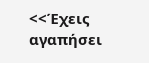<<Έχεις αγαπήσει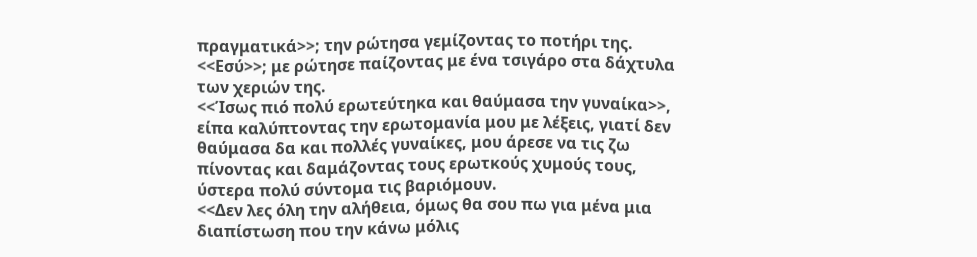πραγματικά>>; την ρώτησα γεμίζοντας το ποτήρι της.
<<Εσύ>>; με ρώτησε παίζοντας με ένα τσιγάρο στα δάχτυλα των χεριών της.
<<Ίσως πιό πολύ ερωτεύτηκα και θαύμασα την γυναίκα>>, είπα καλύπτοντας την ερωτομανία μου με λέξεις, γιατί δεν θαύμασα δα και πολλές γυναίκες, μου άρεσε να τις ζω πίνοντας και δαμάζοντας τους ερωτκούς χυμούς τους, ύστερα πολύ σύντομα τις βαριόμουν.
<<Δεν λες όλη την αλήθεια, όμως θα σου πω για μένα μια διαπίστωση που την κάνω μόλις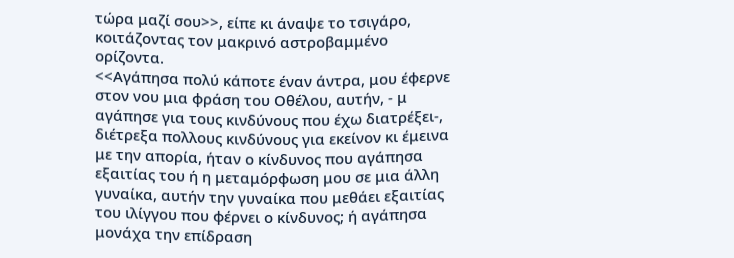τώρα μαζί σου>>, είπε κι άναψε το τσιγάρο, κοιτάζοντας τον μακρινό αστροβαμμένο ορίζοντα.
<<Αγάπησα πολύ κάποτε έναν άντρα, μου έφερνε στον νου μια φράση του Οθέλου, αυτήν, - μ αγάπησε για τους κινδύνους που έχω διατρέξει-, διέτρεξα πολλους κινδύνους για εκείνον κι έμεινα με την απορία, ήταν ο κίνδυνος που αγάπησα εξαιτίας του ή η μεταμόρφωση μου σε μια άλλη γυναίκα, αυτήν την γυναίκα που μεθάει εξαιτίας του ιλίγγου που φέρνει ο κίνδυνος; ή αγάπησα μονάχα την επίδραση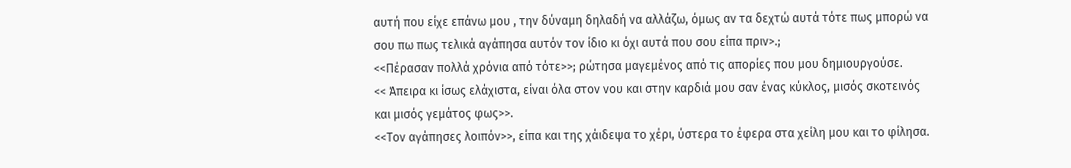αυτή που είχε επάνω μου , την δύναμη δηλαδή να αλλάζω, όμως αν τα δεχτώ αυτά τότε πως μπορώ να σου πω πως τελικά αγάπησα αυτόν τον ίδιο κι όχι αυτά που σου είπα πριν>.;
<<Πέρασαν πολλά χρόνια από τότε>>; ρώτησα μαγεμένος από τις απορίες που μου δημιουργούσε.
<< Άπειρα κι ίσως ελάχιστα, είναι όλα στον νου και στην καρδιά μου σαν ένας κύκλος, μισός σκοτεινός και μισός γεμάτος φως>>.
<<Τον αγάπησες λοιπόν>>, είπα και της χάιδεψα το χέρι, ύστερα το έφερα στα χείλη μου και το φίλησα.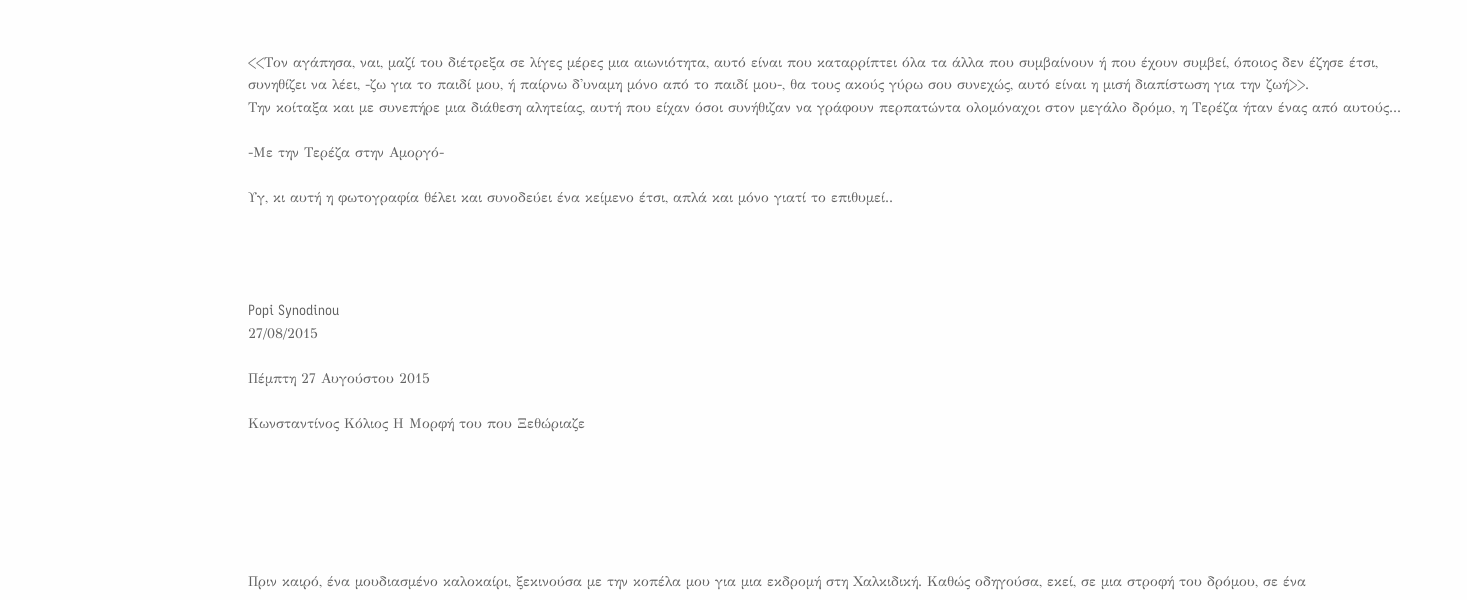<<Τον αγάπησα, ναι, μαζί του διέτρεξα σε λίγες μέρες μια αιωνιότητα, αυτό είναι που καταρρίπτει όλα τα άλλα που συμβαίνουν ή που έχουν συμβεί, όποιος δεν έζησε έτσι, συνηθίζει να λέει, -ζω για το παιδί μου, ή παίρνω δ'υναμη μόνο από το παιδί μου-, θα τους ακούς γύρω σου συνεχώς, αυτό είναι η μισή διαπίστωση για την ζωή>>.
Την κοίταξα και με συνεπήρε μια διάθεση αλητείας, αυτή που είχαν όσοι συνήθιζαν να γράφουν περπατώντα ολομόναχοι στον μεγάλο δρόμο, η Τερέζα ήταν ένας από αυτούς...

-Με την Τερέζα στην Αμοργό-

Υγ, κι αυτή η φωτογραφία θέλει και συνοδεύει ένα κείμενο έτσι, απλά και μόνο γιατί το επιθυμεί..




Popi Synodinou
27/08/2015

Πέμπτη 27 Αυγούστου 2015

Κωνσταντίνος Κόλιος Η Μορφή του που Ξεθώριαζε






Πριν καιρό, ένα μουδιασμένο καλοκαίρι, ξεκινούσα με την κοπέλα μου για μια εκδρομή στη Χαλκιδική. Καθώς οδηγούσα, εκεί, σε μια στροφή του δρόμου, σε ένα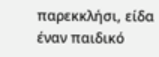παρεκκλήσι, είδα έναν παιδικό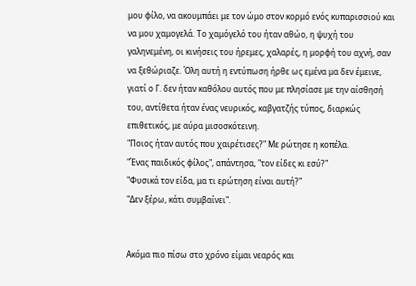μου φίλο, να ακουμπάει με τον ώμο στον κορμό ενός κυπαρισσιού και να μου χαμογελά. Το χαμόγελό του ήταν αθώο, η ψυχή του γαληνεμένη, οι κινήσεις του ήρεμες, χαλαρές, η μορφή του αχνή, σαν να ξεθώριαζε. Όλη αυτή η εντύπωση ήρθε ως εμένα μα δεν έμεινε, γιατί ο Γ. δεν ήταν καθόλου αυτός που με πλησίασε με την αίσθησή του, αντίθετα ήταν ένας νευρικός, καβγατζής τύπος, διαρκώς επιθετικός, με αύρα μισοσκότεινη.
"Ποιος ήταν αυτός που χαιρέτισες?" Με ρώτησε η κοπέλα.
"Ένας παιδικός φίλος", απάντησα, "τον είδες κι εσύ?"
"Φυσικά τον είδα, μα τι ερώτηση είναι αυτή?"
"Δεν ξέρω, κάτι συμβαίνει".


Ακόμα πιο πίσω στο χρόνο είμαι νεαρός και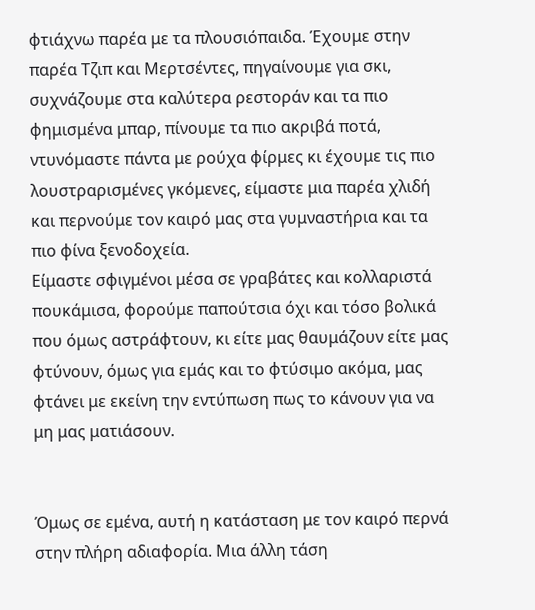φτιάχνω παρέα με τα πλουσιόπαιδα. Έχουμε στην παρέα Τζιπ και Μερτσέντες, πηγαίνουμε για σκι, συχνάζουμε στα καλύτερα ρεστοράν και τα πιο φημισμένα μπαρ, πίνουμε τα πιο ακριβά ποτά, ντυνόμαστε πάντα με ρούχα φίρμες κι έχουμε τις πιο λουστραρισμένες γκόμενες, είμαστε μια παρέα χλιδή και περνούμε τον καιρό μας στα γυμναστήρια και τα πιο φίνα ξενοδοχεία.
Είμαστε σφιγμένοι μέσα σε γραβάτες και κολλαριστά πουκάμισα, φορούμε παπούτσια όχι και τόσο βολικά που όμως αστράφτουν, κι είτε μας θαυμάζουν είτε μας φτύνουν, όμως για εμάς και το φτύσιμο ακόμα, μας φτάνει με εκείνη την εντύπωση πως το κάνουν για να μη μας ματιάσουν.


Όμως σε εμένα, αυτή η κατάσταση με τον καιρό περνά στην πλήρη αδιαφορία. Μια άλλη τάση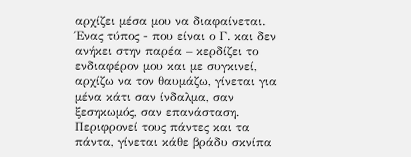αρχίζει μέσα μου να διαφαίνεται. Ένας τύπος - που είναι ο Γ. και δεν ανήκει στην παρέα – κερδίζει το ενδιαφέρον μου και με συγκινεί, αρχίζω να τον θαυμάζω, γίνεται για μένα κάτι σαν ίνδαλμα, σαν ξεσηκωμός, σαν επανάσταση.
Περιφρονεί τους πάντες και τα πάντα, γίνεται κάθε βράδυ σκνίπα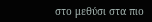στο μεθύσι στα πιο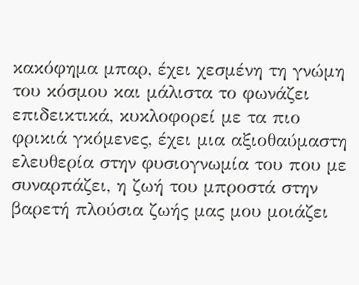κακόφημα μπαρ, έχει χεσμένη τη γνώμη του κόσμου και μάλιστα το φωνάζει επιδεικτικά, κυκλοφορεί με τα πιο φρικιά γκόμενες, έχει μια αξιοθαύμαστη ελευθερία στην φυσιογνωμία του που με συναρπάζει, η ζωή του μπροστά στην βαρετή πλούσια ζωής μας μου μοιάζει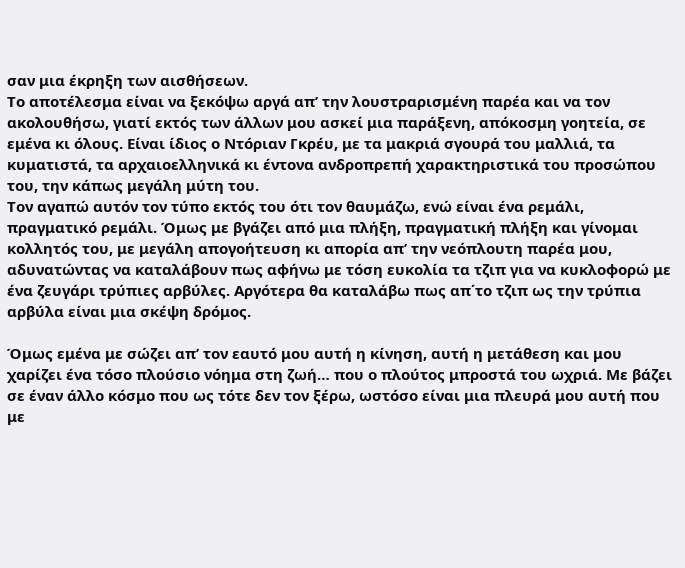σαν μια έκρηξη των αισθήσεων.
Το αποτέλεσμα είναι να ξεκόψω αργά απ’ την λουστραρισμένη παρέα και να τον ακολουθήσω, γιατί εκτός των άλλων μου ασκεί μια παράξενη, απόκοσμη γοητεία, σε εμένα κι όλους. Είναι ίδιος ο Ντόριαν Γκρέυ, με τα μακριά σγουρά του μαλλιά, τα κυματιστά, τα αρχαιοελληνικά κι έντονα ανδροπρεπή χαρακτηριστικά του προσώπου του, την κάπως μεγάλη μύτη του.
Τον αγαπώ αυτόν τον τύπο εκτός του ότι τον θαυμάζω, ενώ είναι ένα ρεμάλι, πραγματικό ρεμάλι. Όμως με βγάζει από μια πλήξη, πραγματική πλήξη και γίνομαι κολλητός του, με μεγάλη απογοήτευση κι απορία απ’ την νεόπλουτη παρέα μου, αδυνατώντας να καταλάβουν πως αφήνω με τόση ευκολία τα τζιπ για να κυκλοφορώ με ένα ζευγάρι τρύπιες αρβύλες. Αργότερα θα καταλάβω πως απ΄το τζιπ ως την τρύπια αρβύλα είναι μια σκέψη δρόμος.

Όμως εμένα με σώζει απ’ τον εαυτό μου αυτή η κίνηση, αυτή η μετάθεση και μου χαρίζει ένα τόσο πλούσιο νόημα στη ζωή… που ο πλούτος μπροστά του ωχριά. Με βάζει σε έναν άλλο κόσμο που ως τότε δεν τον ξέρω, ωστόσο είναι μια πλευρά μου αυτή που με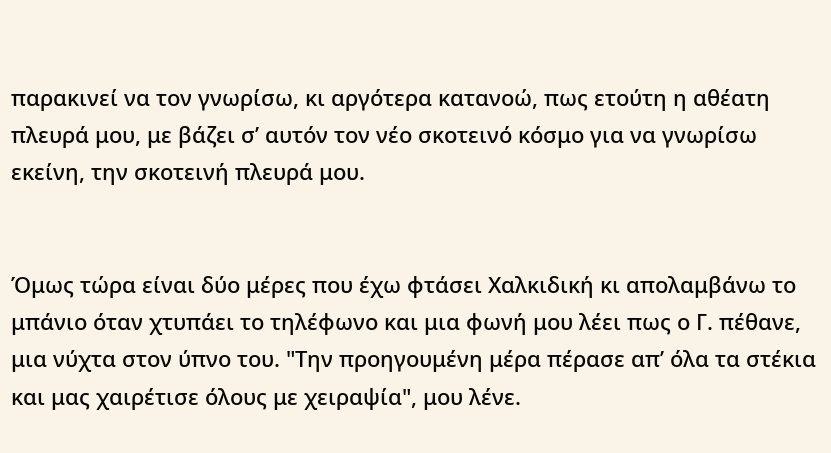παρακινεί να τον γνωρίσω, κι αργότερα κατανοώ, πως ετούτη η αθέατη πλευρά μου, με βάζει σ’ αυτόν τον νέο σκοτεινό κόσμο για να γνωρίσω εκείνη, την σκοτεινή πλευρά μου.


Όμως τώρα είναι δύο μέρες που έχω φτάσει Χαλκιδική κι απολαμβάνω το μπάνιο όταν χτυπάει το τηλέφωνο και μια φωνή μου λέει πως ο Γ. πέθανε, μια νύχτα στον ύπνο του. "Την προηγουμένη μέρα πέρασε απ’ όλα τα στέκια και μας χαιρέτισε όλους με χειραψία", μου λένε.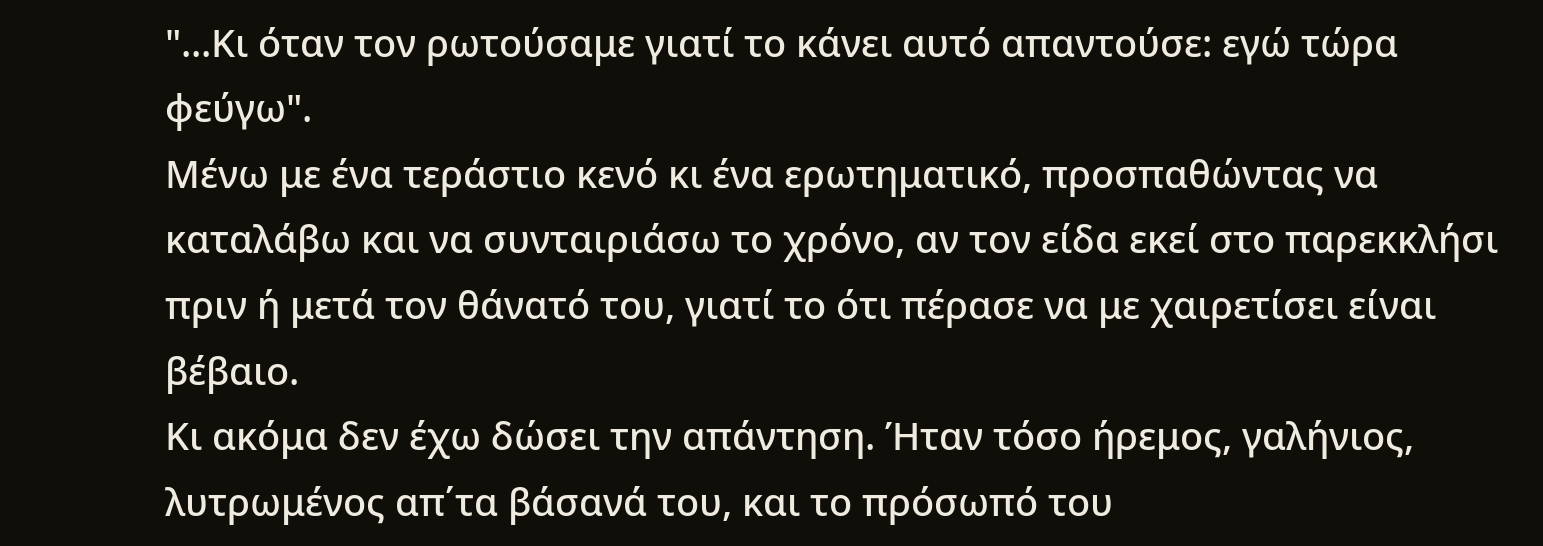"...Κι όταν τον ρωτούσαμε γιατί το κάνει αυτό απαντούσε: εγώ τώρα φεύγω".
Μένω με ένα τεράστιο κενό κι ένα ερωτηματικό, προσπαθώντας να καταλάβω και να συνταιριάσω το χρόνο, αν τον είδα εκεί στο παρεκκλήσι πριν ή μετά τον θάνατό του, γιατί το ότι πέρασε να με χαιρετίσει είναι βέβαιο.
Κι ακόμα δεν έχω δώσει την απάντηση. Ήταν τόσο ήρεμος, γαλήνιος, λυτρωμένος απ΄τα βάσανά του, και το πρόσωπό του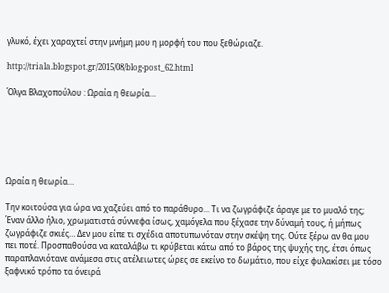γλυκό, έχει χαραχτεί στην μνήμη μου η μορφή του που ξεθώριαζε.

http://triala.blogspot.gr/2015/08/blog-post_62.html

Όλγα Βλαχοπούλου : Ωραία η θεωρία…






Ωραία η θεωρία…

Την κοιτούσα για ώρα να χαζεύει από το παράθυρο... Τι να ζωγράφιζε άραγε με το μυαλό της; Έναν άλλο ήλιο, χρωματιστά σύννεφα ίσως, χαμόγελα που ξέχασε την δύναμή τους, ή μήπως ζωγράφιζε σκιές… Δεν μου είπε τι σχέδια αποτυπωνόταν στην σκέψη της. Ούτε ξέρω αν θα μου πει ποτέ. Προσπαθούσα να καταλάβω τι κρύβεται κάτω από το βάρος της ψυχής της, έτσι όπως παραπλανιότανε ανάμεσα στις ατέλειωτες ώρες σε εκείνο το δωμάτιο, που είχε φυλακίσει με τόσο ξαφνικό τρόπο τα όνειρά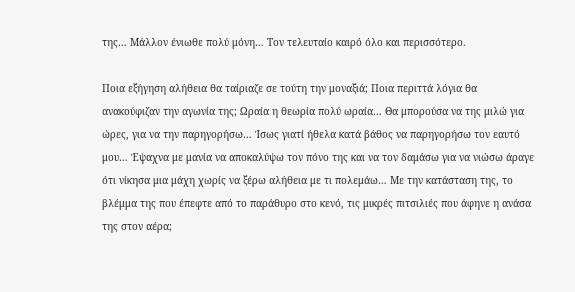της… Μάλλον ένιωθε πολύ μόνη… Τον τελευταίο καιρό όλο και περισσότερο.

Ποια εξήγηση αλήθεια θα ταίριαζε σε τούτη την μοναξιά; Ποια περιττά λόγια θα ανακούφιζαν την αγωνία της; Ωραία η θεωρία πολύ ωραία… Θα μπορούσα να της μιλώ για ώρες, για να την παρηγορήσω… Ίσως γιατί ήθελα κατά βάθος να παρηγορήσω τον εαυτό μου… Έψαχνα με μανία να αποκαλύψω τον πόνο της και να τον δαμάσω για να νιώσω άραγε ότι νίκησα μια μάχη χωρίς να ξέρω αλήθεια με τι πολεμάω… Με την κατάσταση της, το βλέμμα της που έπεφτε από το παράθυρο στο κενό, τις μικρές πιτσιλιές που άφηνε η ανάσα της στον αέρα;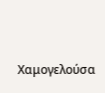Χαμογελούσα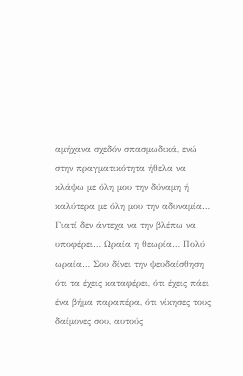αμήχανα σχεδόν σπασμωδικά, ενώ στην πραγματικότητα ήθελα να κλάψω με όλη μου την δύναμη ή καλύτερα με όλη μου την αδυναμία… Γιατί δεν άντεχα να την βλέπω να υποφέρει… Ωραία η θεωρία… Πολύ ωραία… Σου δίνει την ψευδαίσθηση ότι τα έχεις καταφέρει, ότι έχεις πάει ένα βήμα παραπέρα, ότι νίκησες τους δαίμονες σου, αυτούς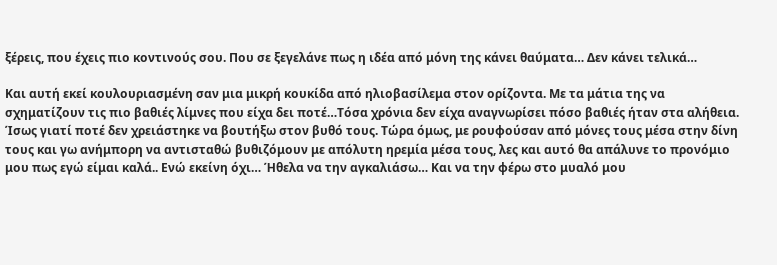ξέρεις, που έχεις πιο κοντινούς σου. Που σε ξεγελάνε πως η ιδέα από μόνη της κάνει θαύματα… Δεν κάνει τελικά…

Και αυτή εκεί κουλουριασμένη σαν μια μικρή κουκίδα από ηλιοβασίλεμα στον ορίζοντα. Με τα μάτια της να σχηματίζουν τις πιο βαθιές λίμνες που είχα δει ποτέ…Τόσα χρόνια δεν είχα αναγνωρίσει πόσο βαθιές ήταν στα αλήθεια. Ίσως γιατί ποτέ δεν χρειάστηκε να βουτήξω στον βυθό τους. Τώρα όμως, με ρουφούσαν από μόνες τους μέσα στην δίνη τους και γω ανήμπορη να αντισταθώ βυθιζόμουν με απόλυτη ηρεμία μέσα τους, λες και αυτό θα απάλυνε το προνόμιο μου πως εγώ είμαι καλά.. Ενώ εκείνη όχι… Ήθελα να την αγκαλιάσω… Και να την φέρω στο μυαλό μου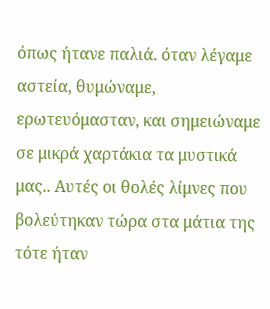όπως ήτανε παλιά. όταν λέγαμε αστεία, θυμώναμε, ερωτευόμασταν, και σημειώναμε σε μικρά χαρτάκια τα μυστικά μας.. Αυτές οι θολές λίμνες που βολεύτηκαν τώρα στα μάτια της τότε ήταν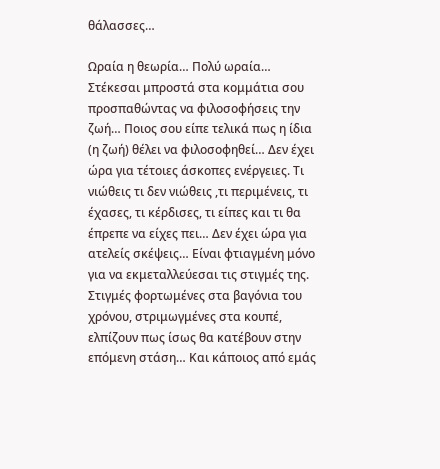θάλασσες…

Ωραία η θεωρία… Πολύ ωραία… Στέκεσαι μπροστά στα κομμάτια σου προσπαθώντας να φιλοσοφήσεις την ζωή… Ποιος σου είπε τελικά πως η ίδια (η ζωή) θέλει να φιλοσοφηθεί… Δεν έχει ώρα για τέτοιες άσκοπες ενέργειες. Τι νιώθεις τι δεν νιώθεις ,τι περιμένεις, τι έχασες, τι κέρδισες, τι είπες και τι θα έπρεπε να είχες πει… Δεν έχει ώρα για ατελείς σκέψεις… Είναι φτιαγμένη μόνο για να εκμεταλλεύεσαι τις στιγμές της. Στιγμές φορτωμένες στα βαγόνια του χρόνου, στριμωγμένες στα κουπέ, ελπίζουν πως ίσως θα κατέβουν στην επόμενη στάση… Και κάποιος από εμάς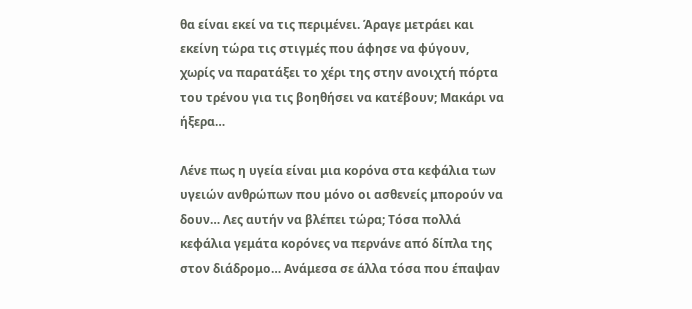θα είναι εκεί να τις περιμένει. Άραγε μετράει και εκείνη τώρα τις στιγμές που άφησε να φύγουν, χωρίς να παρατάξει το χέρι της στην ανοιχτή πόρτα του τρένου για τις βοηθήσει να κατέβουν; Μακάρι να ήξερα…

Λένε πως η υγεία είναι μια κορόνα στα κεφάλια των υγειών ανθρώπων που μόνο οι ασθενείς μπορούν να δουν… Λες αυτήν να βλέπει τώρα; Τόσα πολλά κεφάλια γεμάτα κορόνες να περνάνε από δίπλα της στον διάδρομο… Ανάμεσα σε άλλα τόσα που έπαψαν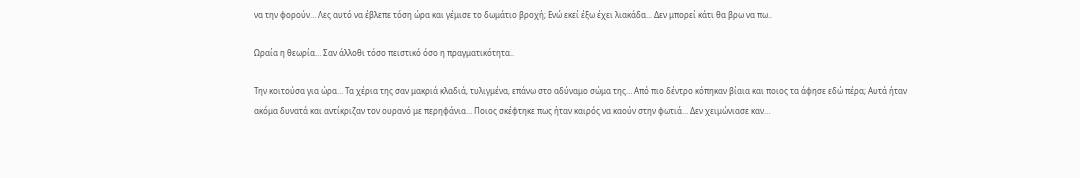να την φορούν… Λες αυτό να έβλεπε τόση ώρα και γέμισε το δωμάτιο βροχή; Ενώ εκεί έξω έχει λιακάδα… Δεν μπορεί κάτι θα βρω να πω..

Ωραία η θεωρία… Σαν άλλοθι τόσο πειστικό όσο η πραγματικότητα..

Την κοιτούσα για ώρα… Τα χέρια της σαν μακριά κλαδιά, τυλιγμένα, επάνω στο αδύναμο σώμα της… Από πιο δέντρο κόπηκαν βίαια και ποιος τα άφησε εδώ πέρα; Αυτά ήταν ακόμα δυνατά και αντίκριζαν τον ουρανό με περηφάνια… Ποιος σκέφτηκε πως ήταν καιρός να καούν στην φωτιά… Δεν χειμώνιασε καν…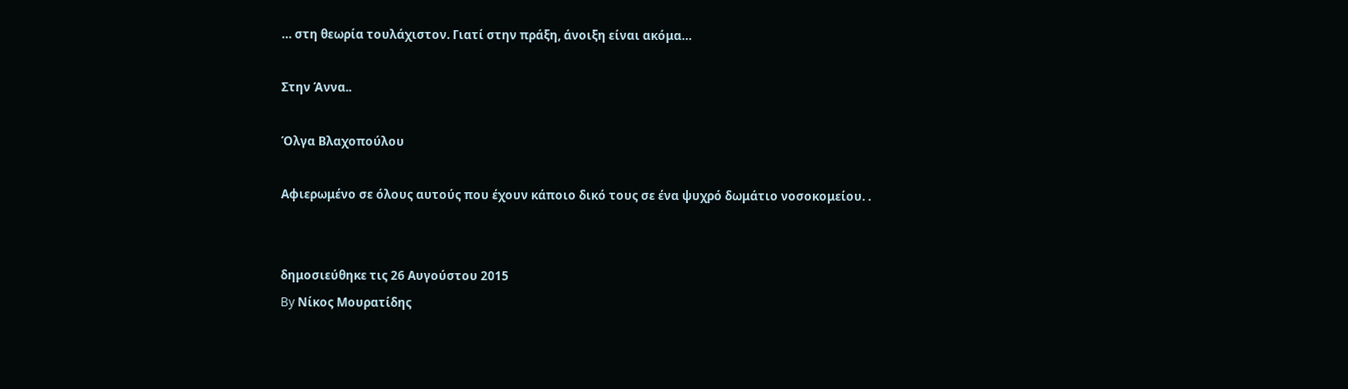… στη θεωρία τουλάχιστον. Γιατί στην πράξη, άνοιξη είναι ακόμα…

Στην Άννα..

Όλγα Βλαχοπούλου

Αφιερωμένο σε όλους αυτούς που έχουν κάποιο δικό τους σε ένα ψυχρό δωμάτιο νοσοκομείου. .


δημοσιεύθηκε τις 26 Αυγούστου 2015
By Νίκος Μουρατίδης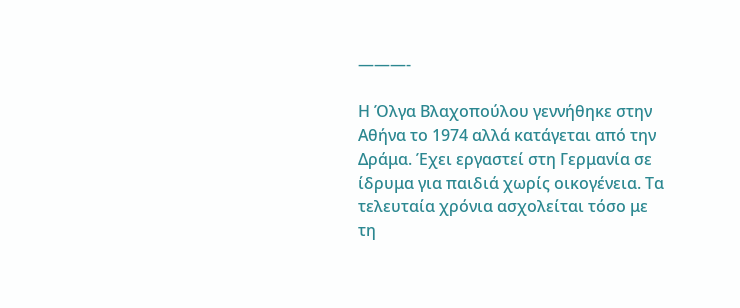———-

Η Όλγα Βλαχοπούλου γεννήθηκε στην Αθήνα το 1974 αλλά κατάγεται από την Δράμα. Έχει εργαστεί στη Γερμανία σε ίδρυμα για παιδιά χωρίς οικογένεια. Τα τελευταία χρόνια ασχολείται τόσο με τη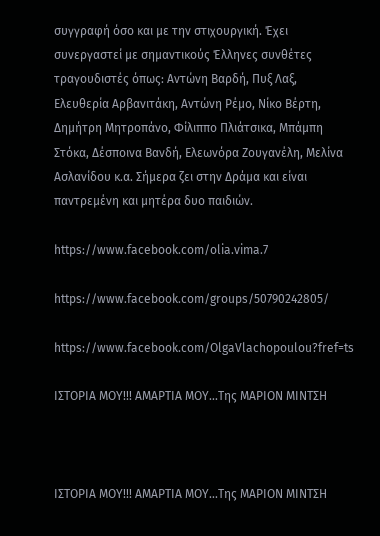συγγραφή όσο και με την στιχουργική. Έχει συνεργαστεί με σημαντικούς Έλληνες συνθέτες τραγουδιστές όπως: Αντώνη Βαρδή, Πυξ Λαξ, Ελευθερία Αρβανιτάκη, Αντώνη Ρέμο, Νίκο Βέρτη, Δημήτρη Μητροπάνο, Φίλιππο Πλιάτσικα, Μπάμπη Στόκα, Δέσποινα Βανδή, Ελεωνόρα Ζουγανέλη, Μελίνα Ασλανίδου κ.α. Σήμερα ζει στην Δράμα και είναι παντρεμένη και μητέρα δυο παιδιών.

https://www.facebook.com/olia.vima.7

https://www.facebook.com/groups/50790242805/

https://www.facebook.com/OlgaVlachopoulou?fref=ts

ΙΣΤΟΡΙΑ ΜΟΥ!!! ΑΜΑΡΤΙΑ ΜΟΥ...Της ΜΑΡΙΟΝ ΜΙΝΤΣΗ



ΙΣΤΟΡΙΑ ΜΟΥ!!! ΑΜΑΡΤΙΑ ΜΟΥ...Της ΜΑΡΙΟΝ ΜΙΝΤΣΗ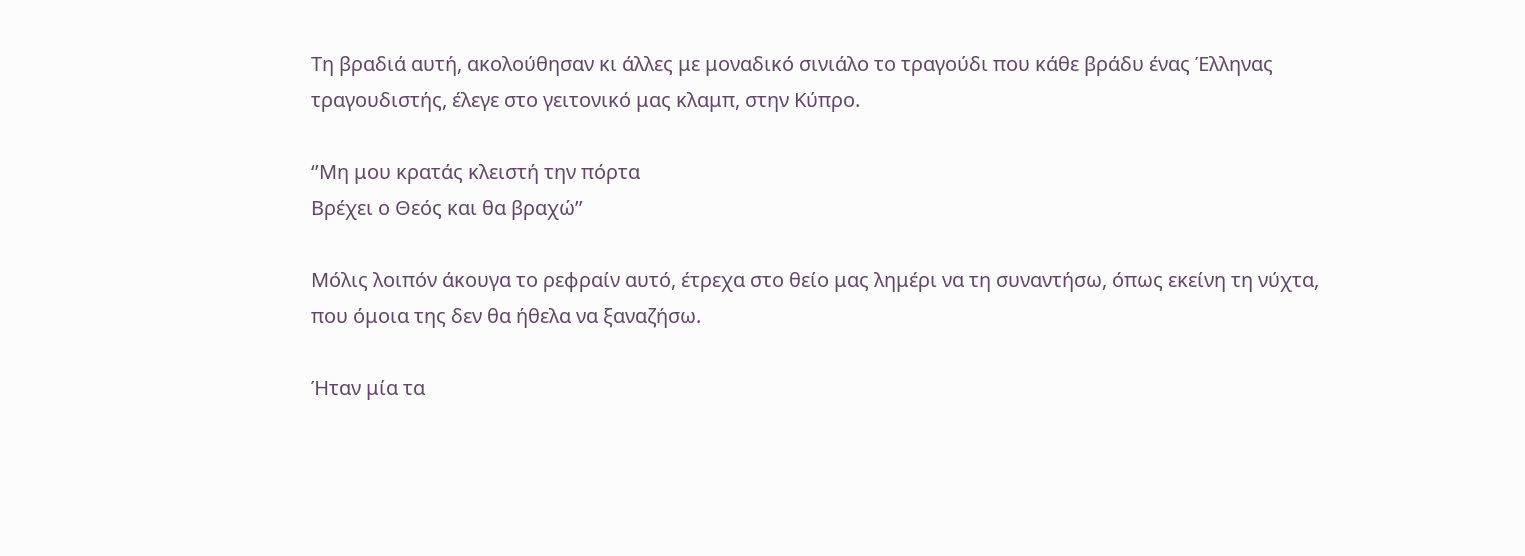Τη βραδιά αυτή, ακολούθησαν κι άλλες με μοναδικό σινιάλο το τραγούδι που κάθε βράδυ ένας Έλληνας τραγουδιστής, έλεγε στο γειτονικό μας κλαμπ, στην Κύπρο.

‘’Μη μου κρατάς κλειστή την πόρτα
Βρέχει ο Θεός και θα βραχώ’’

Μόλις λοιπόν άκουγα το ρεφραίν αυτό, έτρεχα στο θείο μας λημέρι να τη συναντήσω, όπως εκείνη τη νύχτα, που όμοια της δεν θα ήθελα να ξαναζήσω.

Ήταν μία τα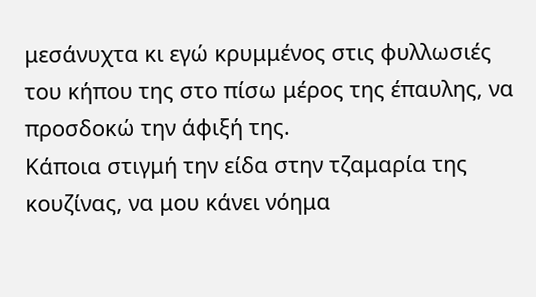μεσάνυχτα κι εγώ κρυμμένος στις φυλλωσιές του κήπου της στο πίσω μέρος της έπαυλης, να προσδοκώ την άφιξή της.
Κάποια στιγμή την είδα στην τζαμαρία της κουζίνας, να μου κάνει νόημα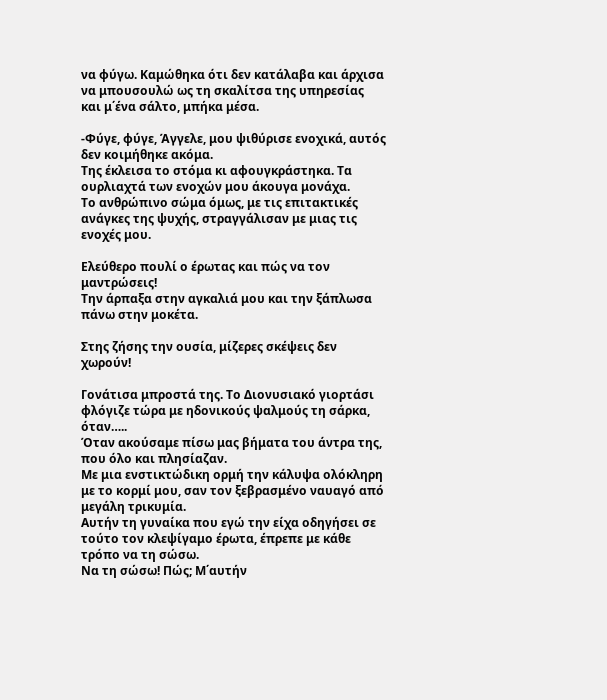να φύγω. Καμώθηκα ότι δεν κατάλαβα και άρχισα να μπουσουλώ ως τη σκαλίτσα της υπηρεσίας και μ΄ένα σάλτο, μπήκα μέσα.

-Φύγε, φύγε, Άγγελε, μου ψιθύρισε ενοχικά, αυτός δεν κοιμήθηκε ακόμα.
Της έκλεισα το στόμα κι αφουγκράστηκα. Τα ουρλιαχτά των ενοχών μου άκουγα μονάχα.
Το ανθρώπινο σώμα όμως, με τις επιτακτικές ανάγκες της ψυχής, στραγγάλισαν με μιας τις ενοχές μου.

Ελεύθερο πουλί ο έρωτας και πώς να τον μαντρώσεις!
Την άρπαξα στην αγκαλιά μου και την ξάπλωσα πάνω στην μοκέτα.

Στης ζήσης την ουσία, μίζερες σκέψεις δεν χωρούν!

Γονάτισα μπροστά της. Το Διονυσιακό γιορτάσι φλόγιζε τώρα με ηδονικούς ψαλμούς τη σάρκα, όταν…..
Όταν ακούσαμε πίσω μας βήματα του άντρα της, που όλο και πλησίαζαν.
Με μια ενστικτώδικη ορμή την κάλυψα ολόκληρη με το κορμί μου, σαν τον ξεβρασμένο ναυαγό από μεγάλη τρικυμία.
Αυτήν τη γυναίκα που εγώ την είχα οδηγήσει σε τούτο τον κλεψίγαμο έρωτα, έπρεπε με κάθε τρόπο να τη σώσω.
Να τη σώσω! Πώς; Μ΄αυτήν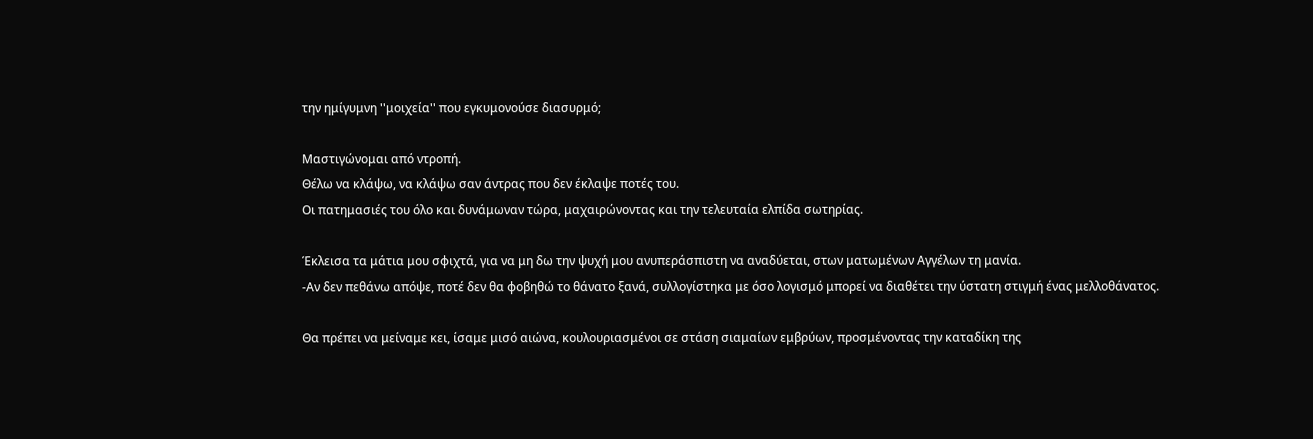την ημίγυμνη ''μοιχεία'' που εγκυμονούσε διασυρμό;

Μαστιγώνομαι από ντροπή.
Θέλω να κλάψω, να κλάψω σαν άντρας που δεν έκλαψε ποτές του.
Οι πατημασιές του όλο και δυνάμωναν τώρα, μαχαιρώνοντας και την τελευταία ελπίδα σωτηρίας.

Έκλεισα τα μάτια μου σφιχτά, για να μη δω την ψυχή μου ανυπεράσπιστη να αναδύεται, στων ματωμένων Αγγέλων τη μανία.
-Αν δεν πεθάνω απόψε, ποτέ δεν θα φοβηθώ το θάνατο ξανά, συλλογίστηκα με όσο λογισμό μπορεί να διαθέτει την ύστατη στιγμή ένας μελλοθάνατος.

Θα πρέπει να μείναμε κει, ίσαμε μισό αιώνα, κουλουριασμένοι σε στάση σιαμαίων εμβρύων, προσμένοντας την καταδίκη της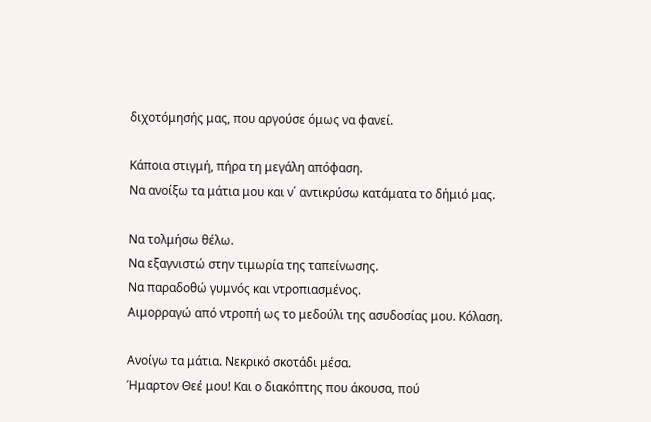διχοτόμησής μας, που αργούσε όμως να φανεί.

Κάποια στιγμή, πήρα τη μεγάλη απόφαση.
Να ανοίξω τα μάτια μου και ν΄ αντικρύσω κατάματα το δήμιό μας.

Να τολμήσω θέλω.
Να εξαγνιστώ στην τιμωρία της ταπείνωσης.
Να παραδοθώ γυμνός και ντροπιασμένος.
Αιμορραγώ από ντροπή ως το μεδούλι της ασυδοσίας μου. Κόλαση.

Ανοίγω τα μάτια. Νεκρικό σκοτάδι μέσα.
Ήμαρτον Θεέ μου! Και ο διακόπτης που άκουσα, πού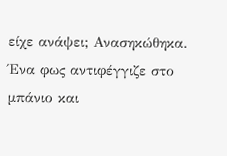είχε ανάψει; Ανασηκώθηκα. Ένα φως αντιφέγγιζε στο μπάνιο και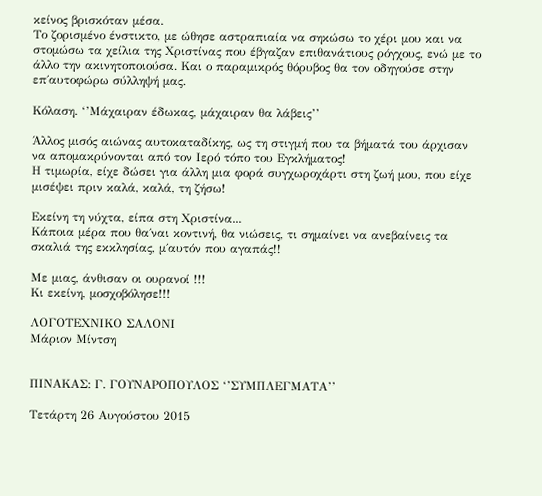κείνος βρισκόταν μέσα.
Το ζορισμένο ένστικτο, με ώθησε αστραπιαία να σηκώσω το χέρι μου και να στομώσω τα χείλια της Χριστίνας που έβγαζαν επιθανάτιους ρόγχους, ενώ με το άλλο την ακινητοποιούσα. Και ο παραμικρός θόρυβος θα τον οδηγούσε στην επ΄αυτοφώρω σύλληψή μας.

Κόλαση. ‘’Μάχαιραν έδωκας, μάχαιραν θα λάβεις’’

Άλλος μισός αιώνας αυτοκαταδίκης, ως τη στιγμή που τα βήματά του άρχισαν να απομακρύνονται από τον Ιερό τόπο του Εγκλήματος!
Η τιμωρία, είχε δώσει για άλλη μια φορά συγχωροχάρτι στη ζωή μου, που είχε μισέψει πριν καλά, καλά, τη ζήσω!

Εκείνη τη νύχτα, είπα στη Χριστίνα...
Κάποια μέρα που θα΄ναι κοντινή, θα νιώσεις, τι σημαίνει να ανεβαίνεις τα σκαλιά της εκκλησίας, μ΄αυτόν που αγαπάς!!

Με μιας, άνθισαν οι ουρανοί !!!
Κι εκείνη, μοσχοβόλησε!!!

ΛΟΓΟΤΕΧΝΙΚΟ ΣΑΛΟΝΙ
Μάριον Μίντση


ΠΙΝΑΚΑΣ: Γ. ΓΟΥΝΑΡΟΠΟΥΛΟΣ ‘’ΣΥΜΠΛΕΓΜΑΤΑ’’

Τετάρτη 26 Αυγούστου 2015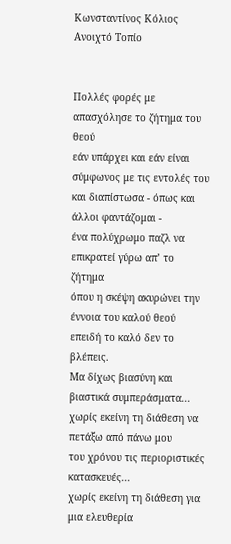Κωνσταντίνος Κόλιος Ανοιχτό Τοπίο


Πολλές φορές με απασχόλησε το ζήτημα του θεού
εάν υπάρχει και εάν είναι σύμφωνος με τις εντολές του
και διαπίστωσα - όπως και άλλοι φαντάζομαι -
ένα πολύχρωμο παζλ να επικρατεί γύρω απ’ το ζήτημα
όπου η σκέψη ακυρώνει την έννοια του καλού θεού
επειδή το καλό δεν το βλέπεις.
Μα δίχως βιασύνη και βιαστικά συμπεράσματα...
χωρίς εκείνη τη διάθεση να πετάξω από πάνω μου
του χρόνου τις περιοριστικές κατασκευές...
χωρίς εκείνη τη διάθεση για μια ελευθερία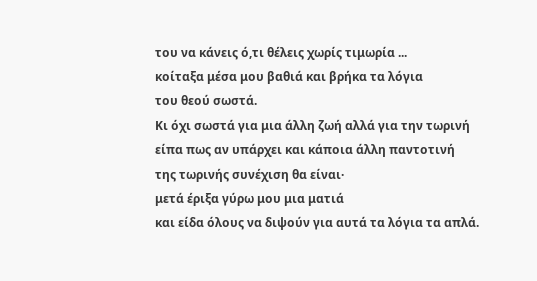του να κάνεις ό,τι θέλεις χωρίς τιμωρία ...
κοίταξα μέσα μου βαθιά και βρήκα τα λόγια
του θεού σωστά.
Κι όχι σωστά για μια άλλη ζωή αλλά για την τωρινή
είπα πως αν υπάρχει και κάποια άλλη παντοτινή
της τωρινής συνέχιση θα είναι·
μετά έριξα γύρω μου μια ματιά
και είδα όλους να διψούν για αυτά τα λόγια τα απλά.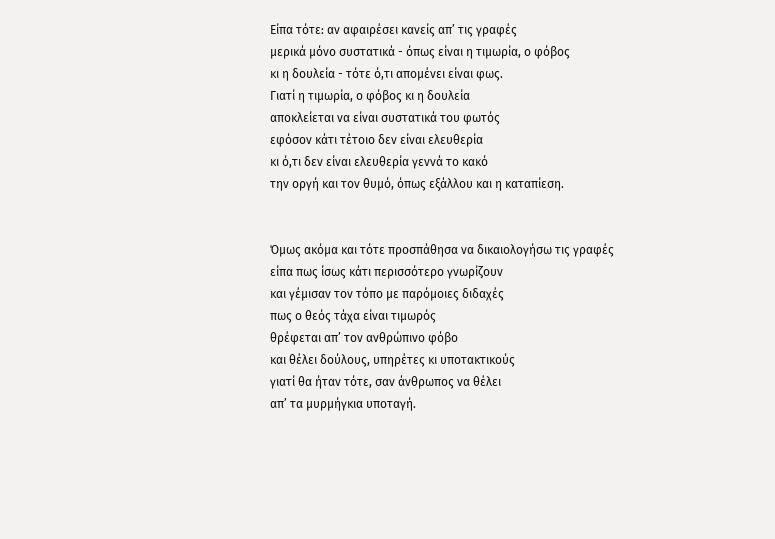Είπα τότε: αν αφαιρέσει κανείς απ’ τις γραφές
μερικά μόνο συστατικά - όπως είναι η τιμωρία, ο φόβος
κι η δουλεία - τότε ό,τι απομένει είναι φως.
Γιατί η τιμωρία, ο φόβος κι η δουλεία
αποκλείεται να είναι συστατικά του φωτός
εφόσον κάτι τέτοιο δεν είναι ελευθερία
κι ό,τι δεν είναι ελευθερία γεννά το κακό
την οργή και τον θυμό, όπως εξάλλου και η καταπίεση.


Όμως ακόμα και τότε προσπάθησα να δικαιολογήσω τις γραφές
είπα πως ίσως κάτι περισσότερο γνωρίζουν
και γέμισαν τον τόπο με παρόμοιες διδαχές
πως ο θεός τάχα είναι τιμωρός
θρέφεται απ’ τον ανθρώπινο φόβο
και θέλει δούλους, υπηρέτες κι υποτακτικούς
γιατί θα ήταν τότε, σαν άνθρωπος να θέλει
απ’ τα μυρμήγκια υποταγή.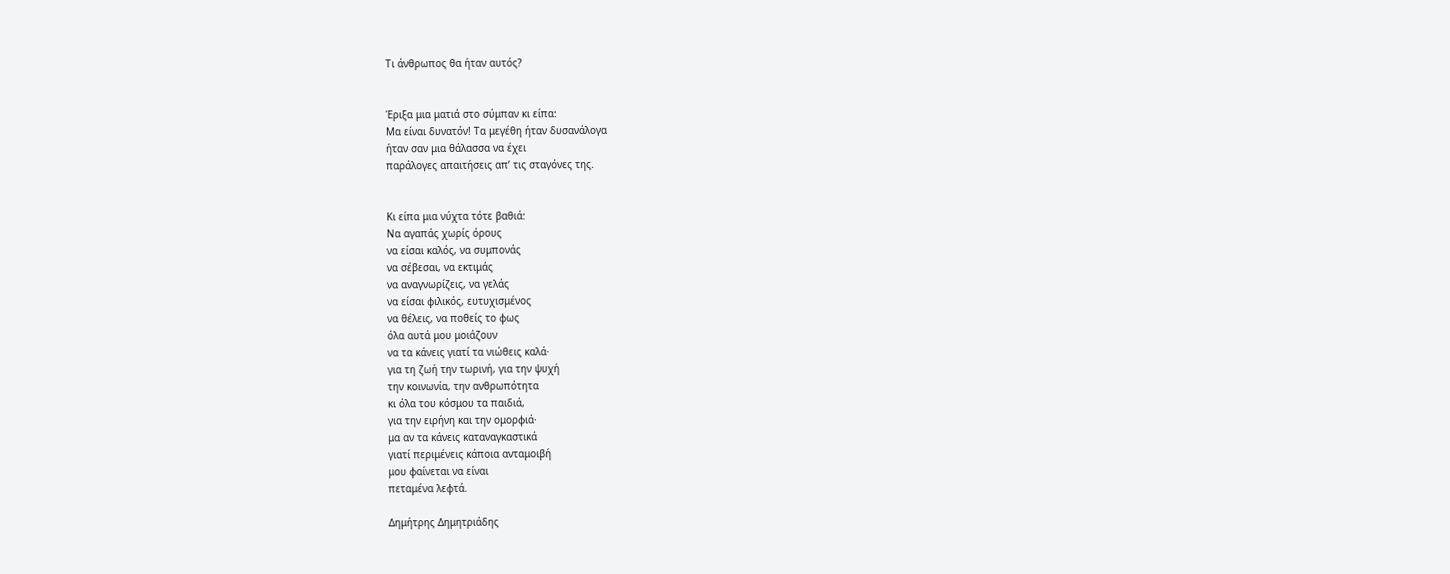Τι άνθρωπος θα ήταν αυτός?


Έριξα μια ματιά στο σύμπαν κι είπα:
Μα είναι δυνατόν! Τα μεγέθη ήταν δυσανάλογα
ήταν σαν μια θάλασσα να έχει
παράλογες απαιτήσεις απ’ τις σταγόνες της.


Κι είπα μια νύχτα τότε βαθιά:
Να αγαπάς χωρίς όρους
να είσαι καλός, να συμπονάς
να σέβεσαι, να εκτιμάς
να αναγνωρίζεις, να γελάς
να είσαι φιλικός, ευτυχισμένος
να θέλεις, να ποθείς το φως
όλα αυτά μου μοιάζουν
να τα κάνεις γιατί τα νιώθεις καλά·
για τη ζωή την τωρινή, για την ψυχή
την κοινωνία, την ανθρωπότητα
κι όλα του κόσμου τα παιδιά,
για την ειρήνη και την ομορφιά·
μα αν τα κάνεις καταναγκαστικά
γιατί περιμένεις κάποια ανταμοιβή
μου φαίνεται να είναι
πεταμένα λεφτά.

Δημήτρης Δημητριάδης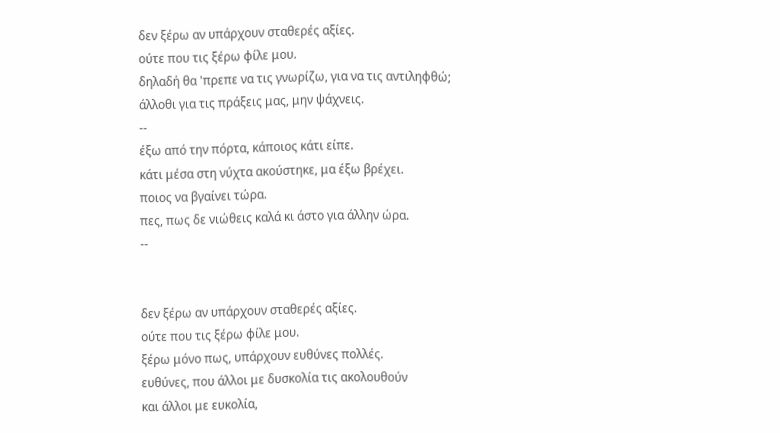δεν ξέρω αν υπάρχουν σταθερές αξίες.
ούτε που τις ξέρω φίλε μου.
δηλαδή θα 'πρεπε να τις γνωρίζω, για να τις αντιληφθώ;
άλλοθι για τις πράξεις μας, μην ψάχνεις.
--
έξω από την πόρτα, κάποιος κάτι είπε.
κάτι μέσα στη νύχτα ακούστηκε, μα έξω βρέχει.
ποιος να βγαίνει τώρα.
πες, πως δε νιώθεις καλά κι άστο για άλλην ώρα.
--


δεν ξέρω αν υπάρχουν σταθερές αξίες.
ούτε που τις ξέρω φίλε μου.
ξέρω μόνο πως, υπάρχουν ευθύνες πολλές.
ευθύνες, που άλλοι με δυσκολία τις ακολουθούν
και άλλοι με ευκολία,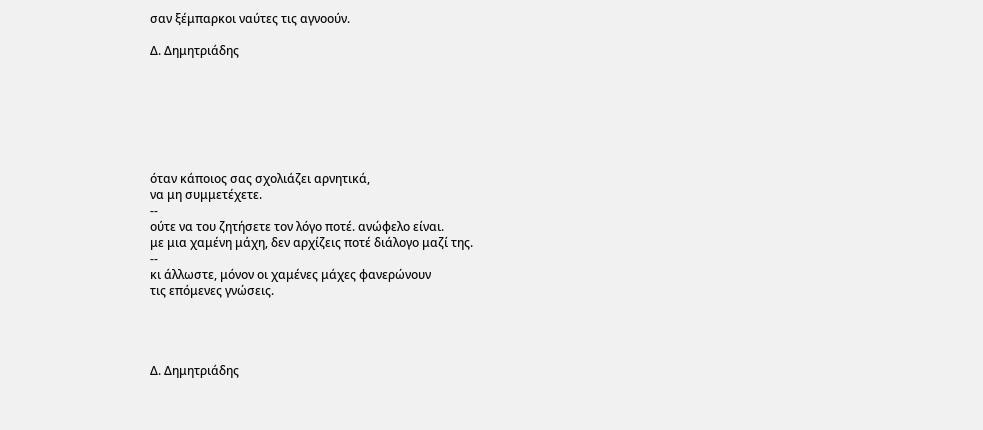σαν ξέμπαρκοι ναύτες τις αγνοούν.

Δ. Δημητριάδης







όταν κάποιος σας σχολιάζει αρνητικά,
να μη συμμετέχετε.
--
ούτε να του ζητήσετε τον λόγο ποτέ. ανώφελο είναι.
με μια χαμένη μάχη, δεν αρχίζεις ποτέ διάλογο μαζί της.
--
κι άλλωστε, μόνον οι χαμένες μάχες φανερώνουν
τις επόμενες γνώσεις.




Δ. Δημητριάδης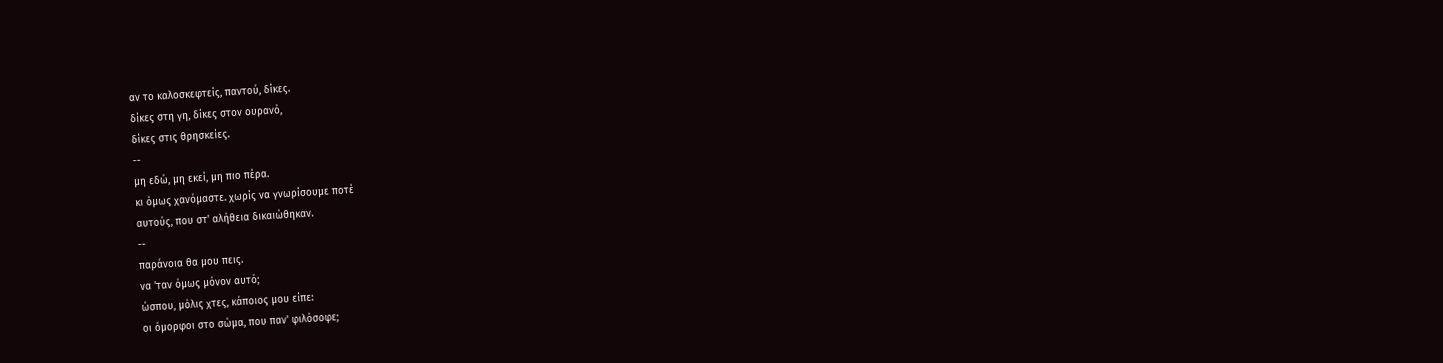αν το καλοσκεφτείς, παντού, δίκες.
δίκες στη γη, δίκες στον ουρανό,
δίκες στις θρησκείες.
--
μη εδώ, μη εκεί, μη πιο πέρα.
κι όμως χανόμαστε. χωρίς να γνωρίσουμε ποτέ
αυτούς, που στ' αλήθεια δικαιώθηκαν.
--
παράνοια θα μου πεις.
να 'ταν όμως μόνον αυτό;
ώσπου, μόλις χτες, κάποιος μου είπε:
οι όμορφοι στο σώμα, που παν' φιλόσοφε;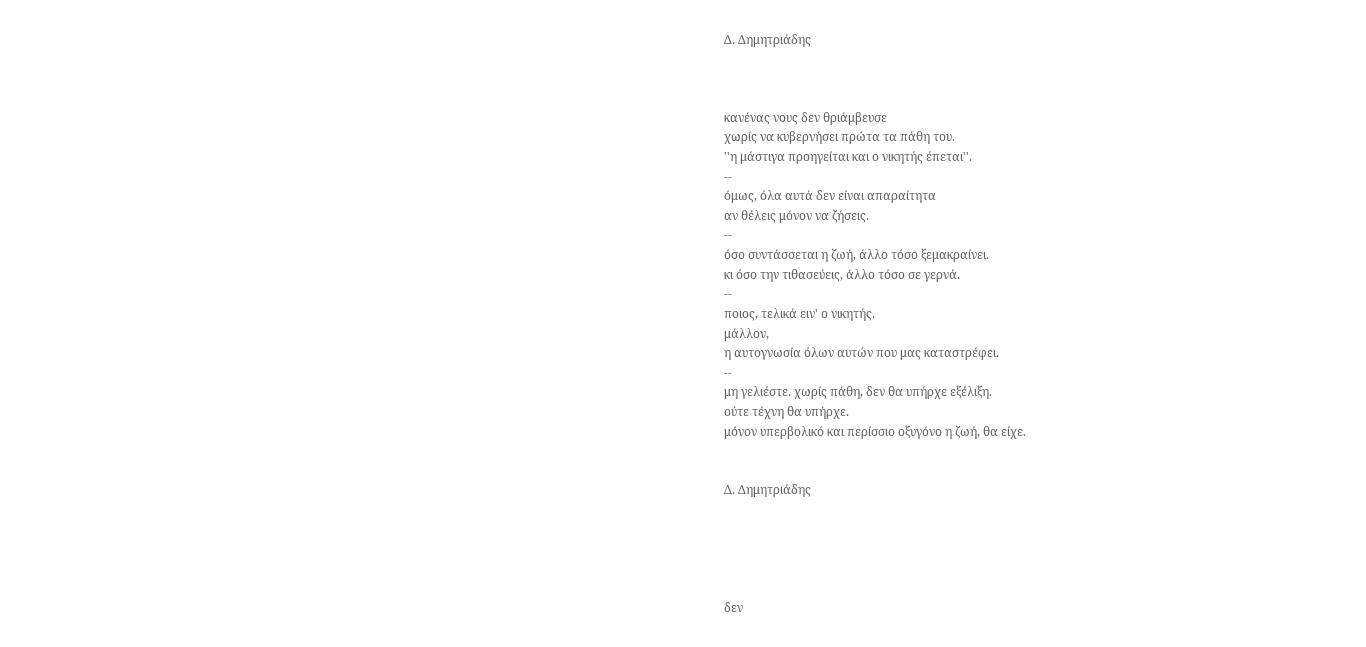Δ. Δημητριάδης



κανένας νους δεν θριάμβευσε
χωρίς να κυβερνήσει πρώτα τα πάθη του.
''η μάστιγα προηγείται και ο νικητής έπεται''.
--
όμως, όλα αυτά δεν είναι απαραίτητα
αν θέλεις μόνον να ζήσεις.
--
όσο συντάσσεται η ζωή, άλλο τόσο ξεμακραίνει.
κι όσο την τιθασεύεις, άλλο τόσο σε γερνά.
--
ποιος, τελικά ειν' ο νικητής.
μάλλον,
η αυτογνωσία όλων αυτών που μας καταστρέφει.
--
μη γελιέστε. χωρίς πάθη, δεν θα υπήρχε εξέλιξη.
ούτε τέχνη θα υπήρχε.
μόνον υπερβολικό και περίσσιο οξυγόνο η ζωή, θα είχε.


Δ. Δημητριάδης





δεν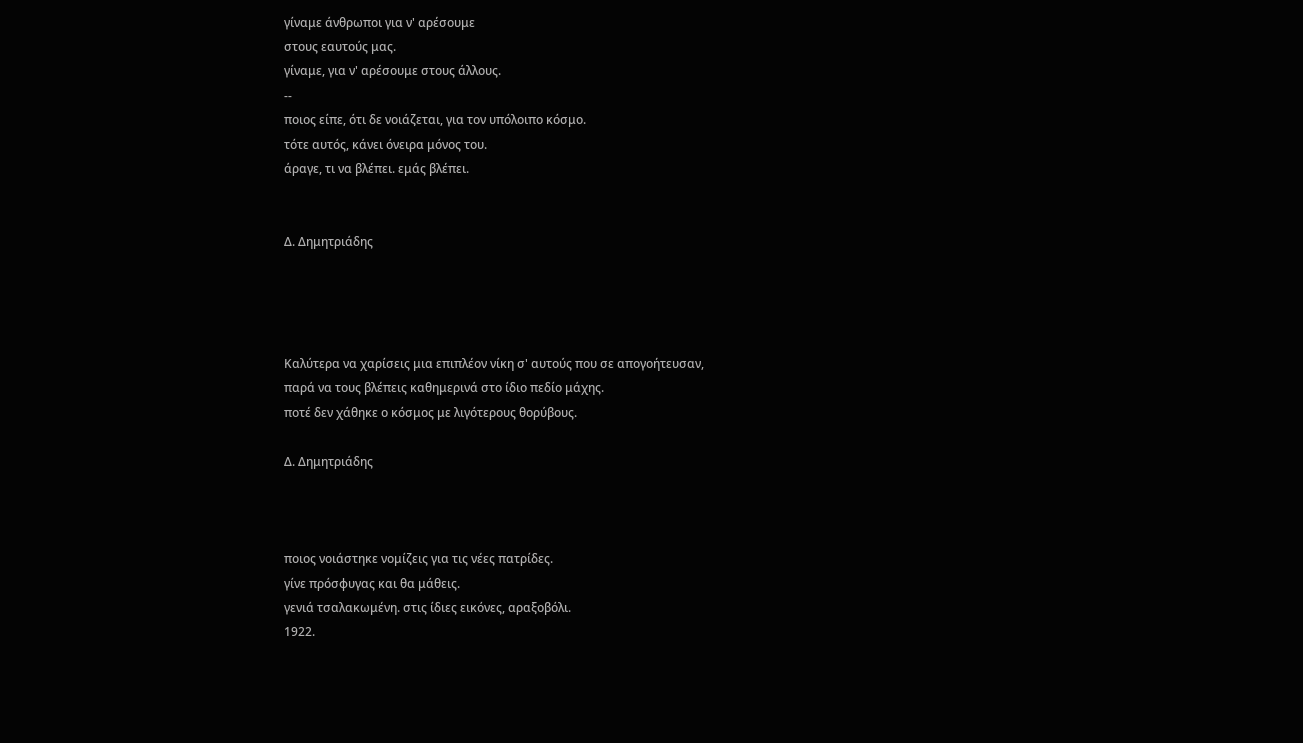γίναμε άνθρωποι για ν' αρέσουμε
στους εαυτούς μας.
γίναμε, για ν' αρέσουμε στους άλλους.
--
ποιος είπε, ότι δε νοιάζεται, για τον υπόλοιπο κόσμο.
τότε αυτός, κάνει όνειρα μόνος του.
άραγε, τι να βλέπει. εμάς βλέπει.


Δ. Δημητριάδης




Καλύτερα να χαρίσεις μια επιπλέον νίκη σ' αυτούς που σε απογοήτευσαν,
παρά να τους βλέπεις καθημερινά στο ίδιο πεδίο μάχης.
ποτέ δεν χάθηκε ο κόσμος με λιγότερους θορύβους.

Δ. Δημητριάδης



ποιος νοιάστηκε νομίζεις για τις νέες πατρίδες.
γίνε πρόσφυγας και θα μάθεις.
γενιά τσαλακωμένη. στις ίδιες εικόνες, αραξοβόλι.
1922.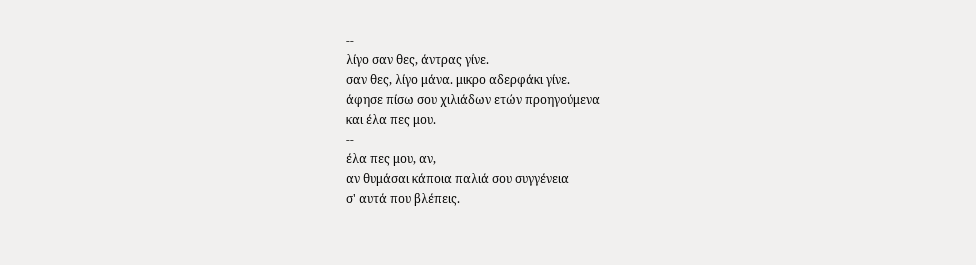--
λίγο σαν θες, άντρας γίνε.
σαν θες, λίγο μάνα. μικρο αδερφάκι γίνε.
άφησε πίσω σου χιλιάδων ετών προηγούμενα
και έλα πες μου.
--
έλα πες μου, αν,
αν θυμάσαι κάποια παλιά σου συγγένεια
σ' αυτά που βλέπεις.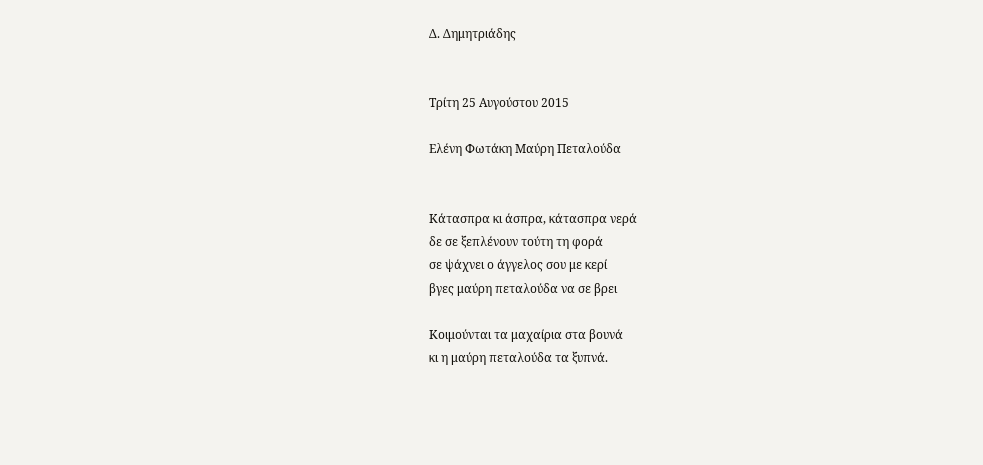Δ. Δημητριάδης


Τρίτη 25 Αυγούστου 2015

Ελένη Φωτάκη Μαύρη Πεταλούδα


Κάτασπρα κι άσπρα, κάτασπρα νερά
δε σε ξεπλένουν τούτη τη φορά
σε ψάχνει ο άγγελος σου με κερί
βγες μαύρη πεταλούδα να σε βρει

Κοιμούνται τα μαχαίρια στα βουνά
κι η μαύρη πεταλούδα τα ξυπνά.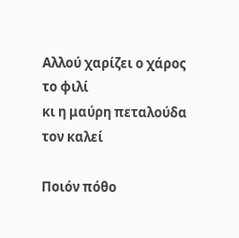Αλλού χαρίζει ο χάρος το φιλί
κι η μαύρη πεταλούδα τον καλεί

Ποιόν πόθο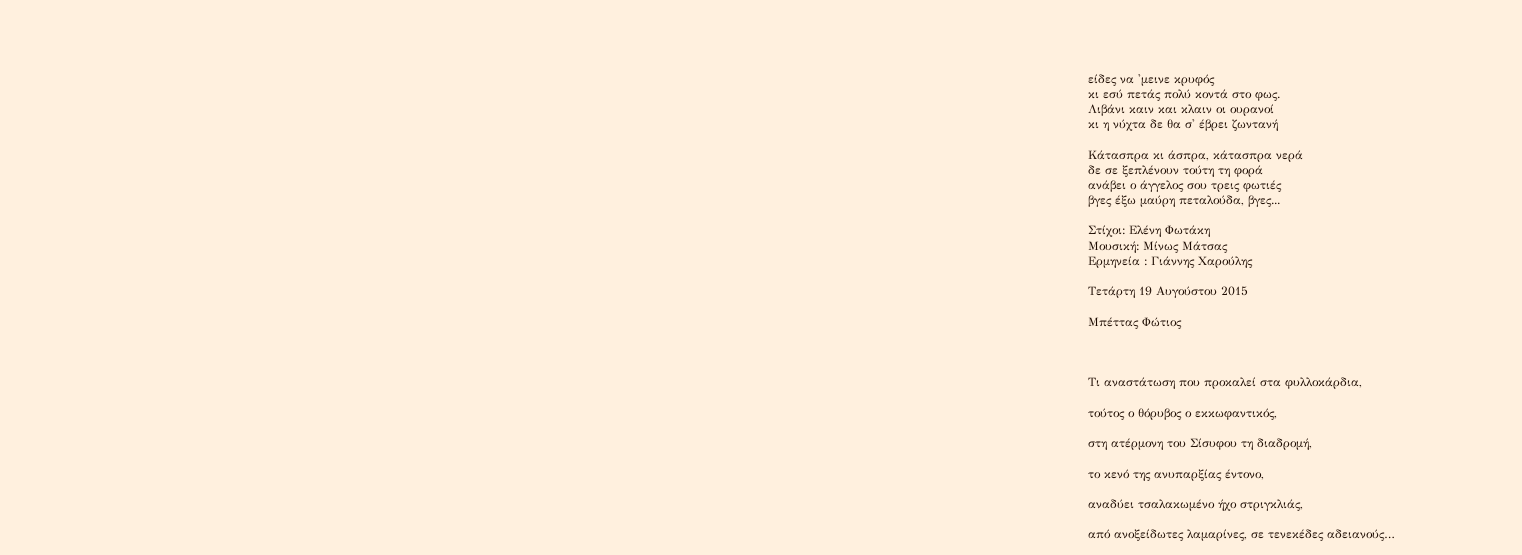είδες να 'μεινε κρυφός
κι εσύ πετάς πολύ κοντά στο φως.
Λιβάνι καιν και κλαιν οι ουρανοί
κι η νύχτα δε θα σ' έβρει ζωντανή

Κάτασπρα κι άσπρα, κάτασπρα νερά
δε σε ξεπλένουν τούτη τη φορά
ανάβει ο άγγελος σου τρεις φωτιές
βγες έξω μαύρη πεταλούδα, βγες...

Στίχοι: Ελένη Φωτάκη
Μουσική: Μίνως Μάτσας
Ερμηνεία : Γιάννης Χαρούλης

Τετάρτη 19 Αυγούστου 2015

Μπέττας Φώτιος



Τι αναστάτωση που προκαλεί στα φυλλοκάρδια,

τούτος ο θόρυβος ο εκκωφαντικός,

στη ατέρμονη του Σίσυφου τη διαδρομή,

το κενό της ανυπαρξίας έντονο,

αναδύει τσαλακωμένο ήχο στριγκλιάς,

από ανοξείδωτες λαμαρίνες, σε τενεκέδες αδειανούς…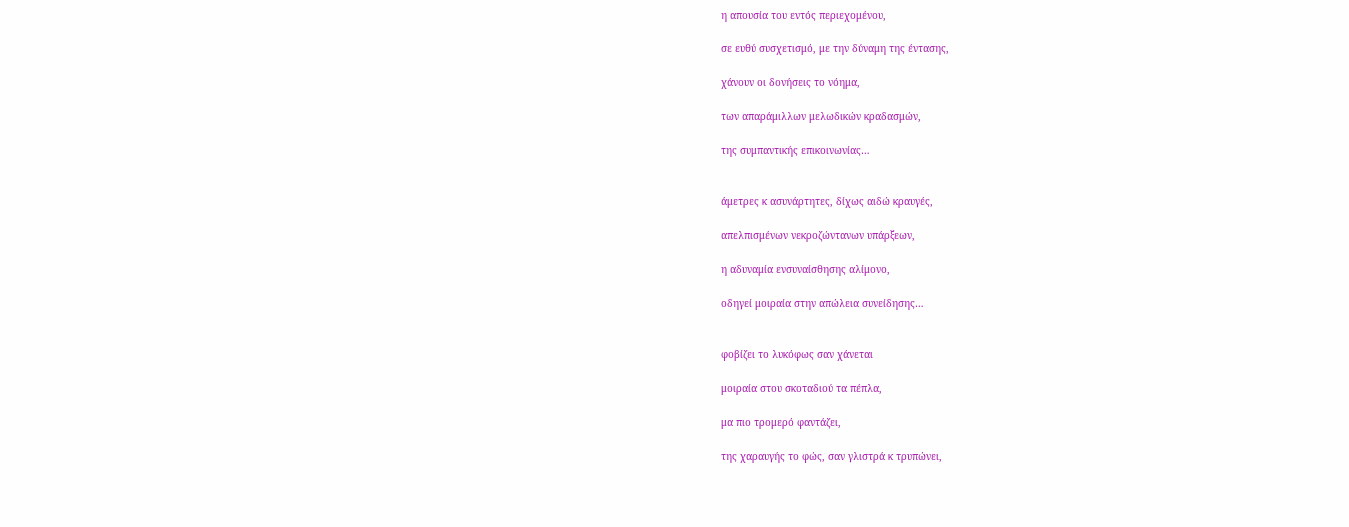η απουσία του εντός περιεχομένου,

σε ευθύ συσχετισμό, με την δύναμη της έντασης,

χάνουν οι δονήσεις το νόημα,

των απαράμιλλων μελωδικών κραδασμών,

της συμπαντικής επικοινωνίας…


άμετρες κ ασυνάρτητες, δίχως αιδώ κραυγές,

απελπισμένων νεκροζώντανων υπάρξεων,

η αδυναμία ενσυναίσθησης αλίμονο,

οδηγεί μοιραία στην απώλεια συνείδησης…


φοβίζει το λυκόφως σαν χάνεται

μοιραία στου σκοταδιού τα πέπλα,

μα πιο τρομερό φαντάζει,

της χαραυγής το φώς, σαν γλιστρά κ τρυπώνει,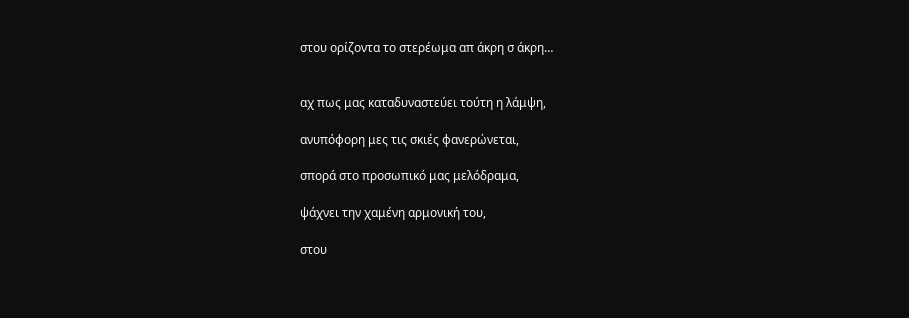στου ορίζοντα το στερέωμα απ άκρη σ άκρη…


αχ πως μας καταδυναστεύει τούτη η λάμψη,

ανυπόφορη μες τις σκιές φανερώνεται,

σπορά στο προσωπικό μας μελόδραμα,

ψάχνει την χαμένη αρμονική του,

στου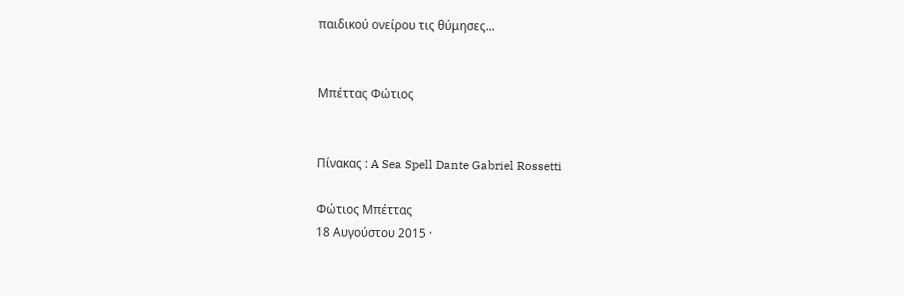παιδικού ονείρου τις θύμησες...


Μπέττας Φώτιος


Πίνακας : A Sea Spell Dante Gabriel Rossetti

Φώτιος Μπέττας
18 Αυγούστου 2015 ·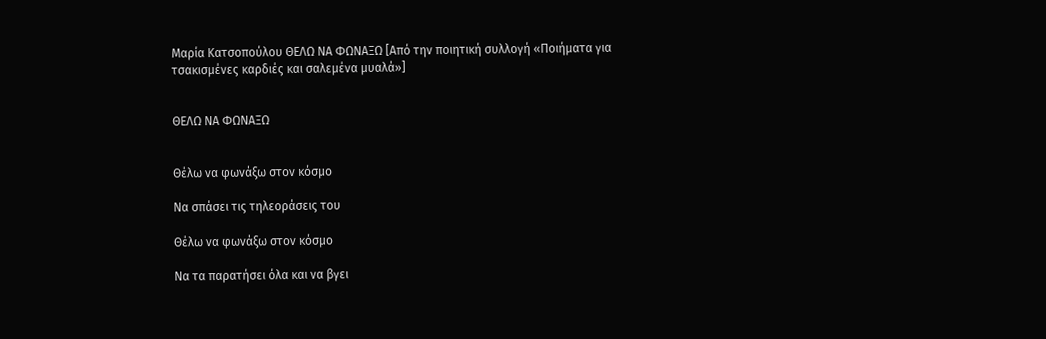Μαρία Κατσοπούλου ΘΕΛΩ ΝΑ ΦΩΝΑΞΩ [Από την ποιητική συλλογή «Ποιήματα για τσακισμένες καρδιές και σαλεμένα μυαλά»]


ΘΕΛΩ ΝΑ ΦΩΝΑΞΩ


Θέλω να φωνάξω στον κόσμο

Να σπάσει τις τηλεοράσεις του

Θέλω να φωνάξω στον κόσμο

Να τα παρατήσει όλα και να βγει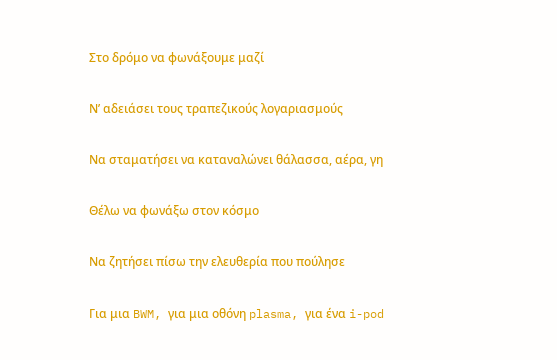Στο δρόμο να φωνάξουμε μαζί

Ν’ αδειάσει τους τραπεζικούς λογαριασμούς

Να σταματήσει να καταναλώνει θάλασσα, αέρα, γη

Θέλω να φωνάξω στον κόσμο

Να ζητήσει πίσω την ελευθερία που πούλησε

Για μια BWM, για μια οθόνη plasma, για ένα i-pod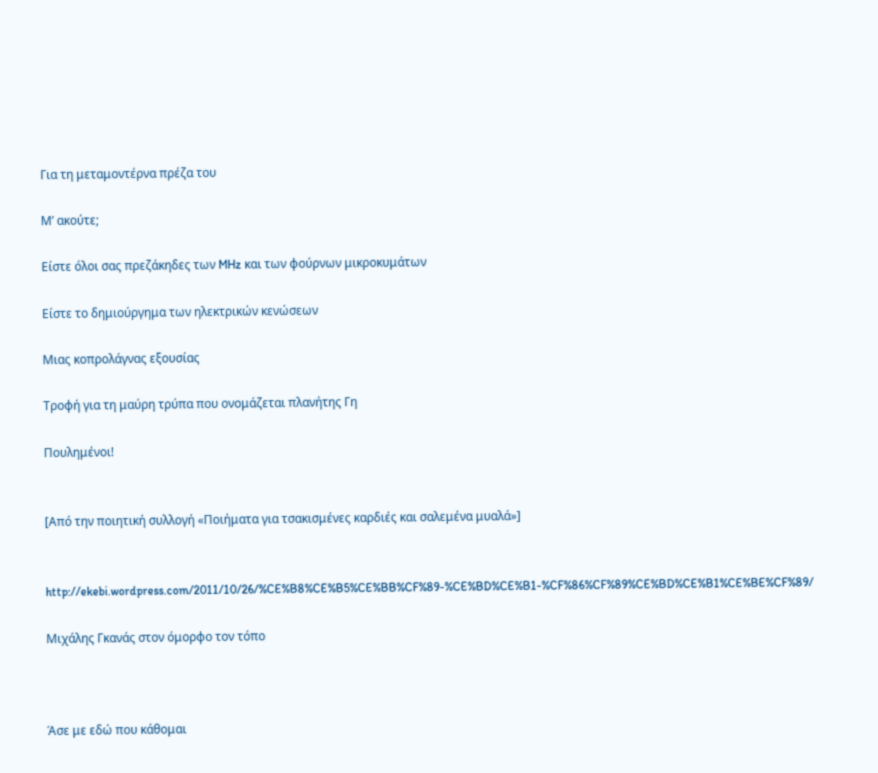Για τη μεταμοντέρνα πρέζα του

Μ’ ακούτε;

Είστε όλοι σας πρεζάκηδες των MHz και των φούρνων μικροκυμάτων

Είστε το δημιούργημα των ηλεκτρικών κενώσεων

Μιας κοπρολάγνας εξουσίας

Τροφή για τη μαύρη τρύπα που ονομάζεται πλανήτης Γη

Πουλημένοι!


[Από την ποιητική συλλογή «Ποιήματα για τσακισμένες καρδιές και σαλεμένα μυαλά»]


http://ekebi.wordpress.com/2011/10/26/%CE%B8%CE%B5%CE%BB%CF%89-%CE%BD%CE%B1-%CF%86%CF%89%CE%BD%CE%B1%CE%BE%CF%89/

Μιχάλης Γκανάς στον όμορφο τον τόπο



Άσε με εδώ που κάθομαι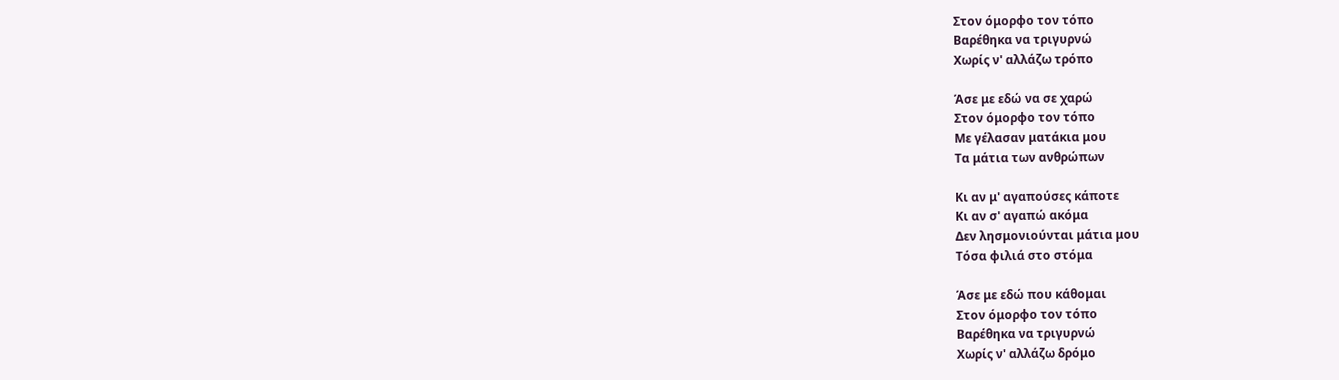Στον όμορφο τον τόπο
Βαρέθηκα να τριγυρνώ
Χωρίς ν' αλλάζω τρόπο

Άσε με εδώ να σε χαρώ
Στον όμορφο τον τόπο
Με γέλασαν ματάκια μου
Τα μάτια των ανθρώπων

Κι αν μ' αγαπούσες κάποτε
Κι αν σ' αγαπώ ακόμα
Δεν λησμονιούνται μάτια μου
Τόσα φιλιά στο στόμα

Άσε με εδώ που κάθομαι
Στον όμορφο τον τόπο
Βαρέθηκα να τριγυρνώ
Χωρίς ν' αλλάζω δρόμο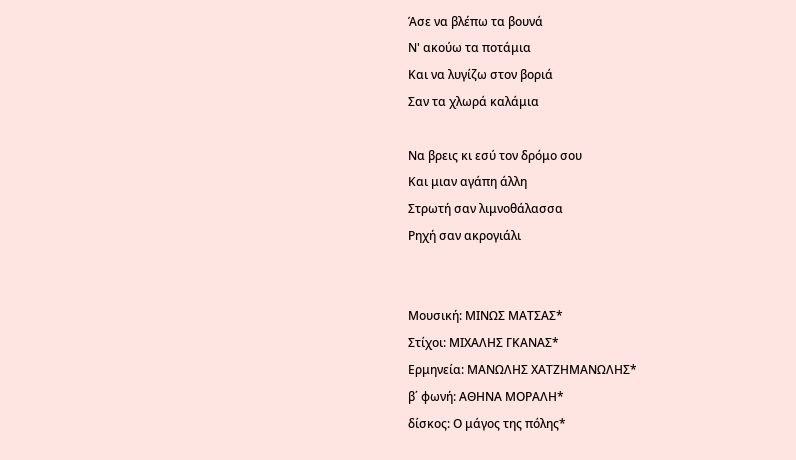Άσε να βλέπω τα βουνά
Ν' ακούω τα ποτάμια
Και να λυγίζω στον βοριά
Σαν τα χλωρά καλάμια

Να βρεις κι εσύ τον δρόμο σου
Και μιαν αγάπη άλλη
Στρωτή σαν λιμνοθάλασσα
Ρηχή σαν ακρογιάλι


Μουσική: ΜΙΝΩΣ ΜΑΤΣΑΣ*
Στίχοι: ΜΙΧΑΛΗΣ ΓΚΑΝΑΣ*
Ερμηνεία: ΜΑΝΩΛΗΣ ΧΑΤΖΗΜΑΝΩΛΗΣ*
β΄ φωνή: ΑΘΗΝΑ ΜΟΡΑΛΗ*
δίσκος: Ο μάγος της πόλης*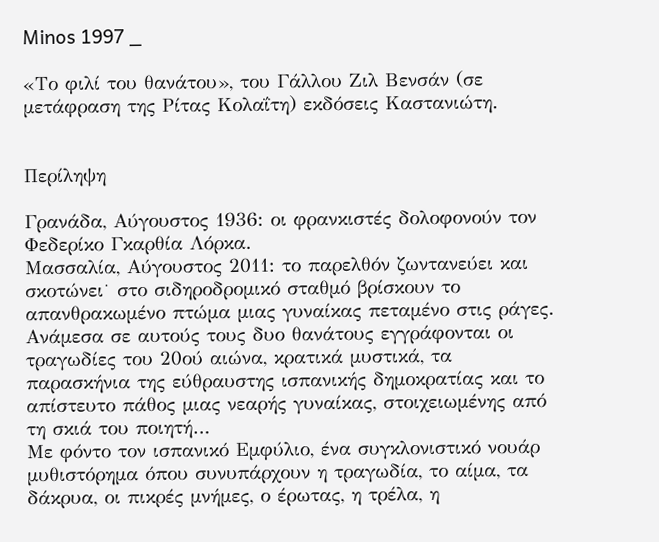Minos 1997 _

«Το φιλί του θανάτου», του Γάλλου Ζιλ Βενσάν (σε μετάφραση της Ρίτας Κολαΐτη) εκδόσεις Καστανιώτη.


Περίληψη

Γρανάδα, Αύγουστος 1936: οι φρανκιστές δολοφονούν τον Φεδερίκο Γκαρθία Λόρκα.
Μασσαλία, Αύγουστος 2011: το παρελθόν ζωντανεύει και σκοτώνει˙ στο σιδηροδρομικό σταθμό βρίσκουν το απανθρακωμένο πτώμα μιας γυναίκας πεταμένο στις ράγες.
Ανάμεσα σε αυτούς τους δυο θανάτους εγγράφονται οι τραγωδίες του 20ού αιώνα, κρατικά μυστικά, τα παρασκήνια της εύθραυστης ισπανικής δημοκρατίας και το απίστευτο πάθος μιας νεαρής γυναίκας, στοιχειωμένης από τη σκιά του ποιητή…
Με φόντο τον ισπανικό Εμφύλιο, ένα συγκλονιστικό νουάρ μυθιστόρημα όπου συνυπάρχουν η τραγωδία, το αίμα, τα δάκρυα, οι πικρές μνήμες, ο έρωτας, η τρέλα, η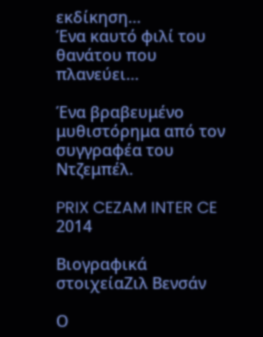εκδίκηση…
Ένα καυτό φιλί του θανάτου που πλανεύει…

Ένα βραβευμένο μυθιστόρημα από τον συγγραφέα του Ντζεμπέλ.

PRIX CEZAM INTER CE 2014

Βιογραφικά στοιχείαΖιλ Βενσάν

Ο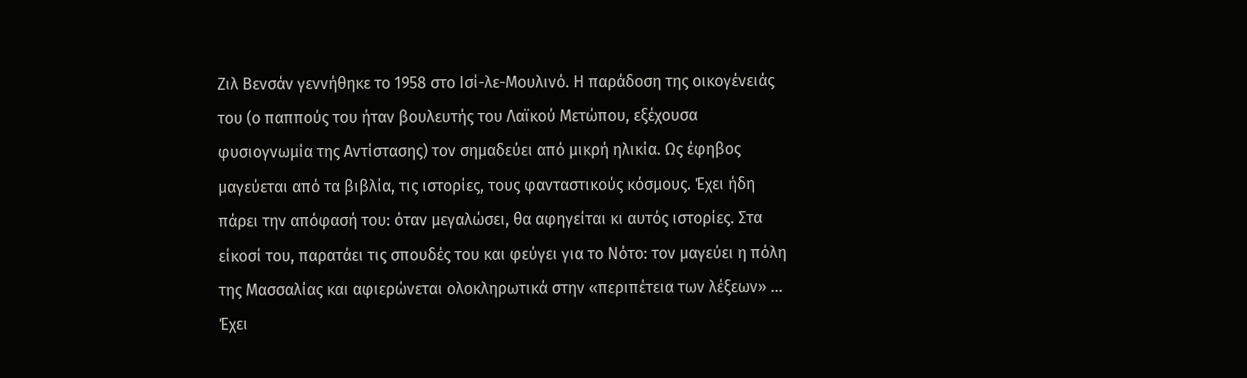Ζιλ Βενσάν γεννήθηκε το 1958 στο Ισί-λε-Μουλινό. Η παράδοση της οικογένειάς του (ο παππούς του ήταν βουλευτής του Λαϊκού Μετώπου, εξέχουσα φυσιογνωμία της Αντίστασης) τον σημαδεύει από μικρή ηλικία. Ως έφηβος μαγεύεται από τα βιβλία, τις ιστορίες, τους φανταστικούς κόσμους. Έχει ήδη πάρει την απόφασή του: όταν μεγαλώσει, θα αφηγείται κι αυτός ιστορίες. Στα είκοσί του, παρατάει τις σπουδές του και φεύγει για το Νότο: τον μαγεύει η πόλη της Μασσαλίας και αφιερώνεται ολοκληρωτικά στην «περιπέτεια των λέξεων» … Έχει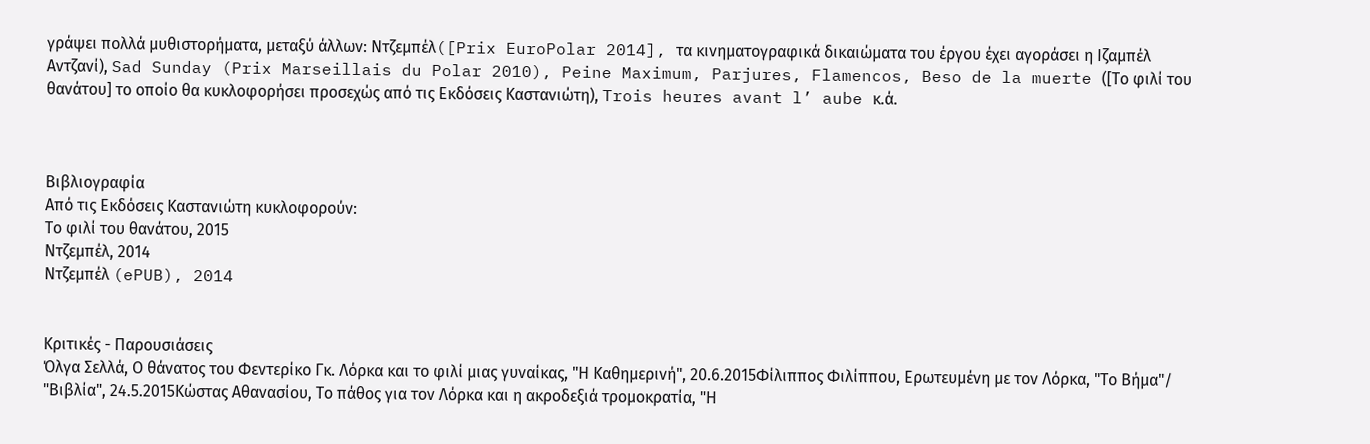γράψει πολλά μυθιστορήματα, μεταξύ άλλων: Ντζεμπέλ([Prix EuroPolar 2014], τα κινηματογραφικά δικαιώματα του έργου έχει αγοράσει η Ιζαμπέλ Αντζανί), Sad Sunday (Prix Marseillais du Polar 2010), Peine Maximum, Parjures, Flamencos, Beso de la muerte ([Το φιλί του θανάτου] το οποίο θα κυκλοφορήσει προσεχώς από τις Εκδόσεις Καστανιώτη), Trois heures avant l’ aube κ.ά.



Βιβλιογραφία
Από τις Εκδόσεις Καστανιώτη κυκλοφορούν:
Το φιλί του θανάτου, 2015
Ντζεμπέλ, 2014
Ντζεμπέλ (ePUB), 2014


Κριτικές - Παρουσιάσεις
Όλγα Σελλά, Ο θάνατος του Φεντερίκο Γκ. Λόρκα και το φιλί μιας γυναίκας, "Η Καθημερινή", 20.6.2015Φίλιππος Φιλίππου, Ερωτευμένη με τον Λόρκα, "Το Βήμα"/ "Βιβλία", 24.5.2015Κώστας Αθανασίου, Το πάθος για τον Λόρκα και η ακροδεξιά τρομοκρατία, "Η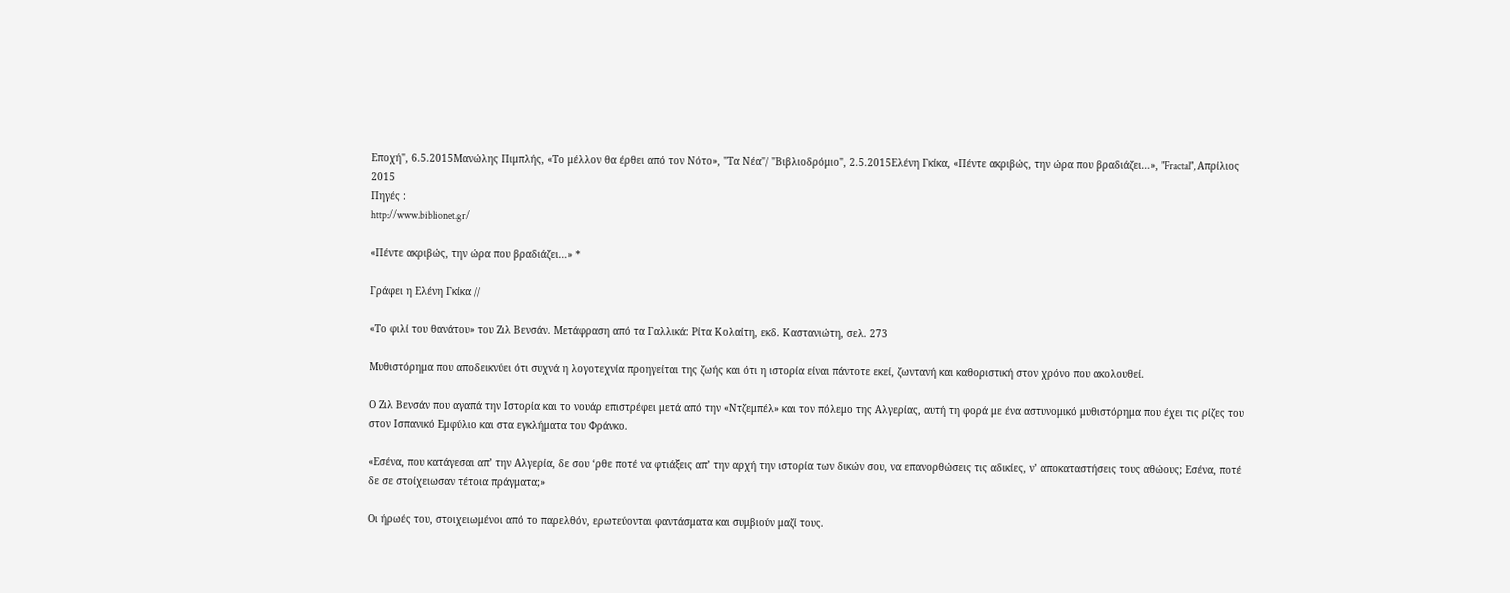Εποχή", 6.5.2015Μανώλης Πιμπλής, «Το μέλλον θα έρθει από τον Νότο», "Τα Νέα"/ "Βιβλιοδρόμιο", 2.5.2015Ελένη Γκίκα, «Πέντε ακριβώς, την ώρα που βραδιάζει…», "Fractal", Απρίλιος 2015
Πηγές :
http://www.biblionet.gr/

«Πέντε ακριβώς, την ώρα που βραδιάζει…» *

Γράφει η Ελένη Γκίκα //

«Το φιλί του θανάτου» του Ζιλ Βενσάν. Μετάφραση από τα Γαλλικά: Ρίτα Κολαίτη, εκδ. Καστανιώτη, σελ. 273

Μυθιστόρημα που αποδεικνύει ότι συχνά η λογοτεχνία προηγείται της ζωής και ότι η ιστορία είναι πάντοτε εκεί, ζωντανή και καθοριστική στον χρόνο που ακολουθεί.

Ο Ζιλ Βενσάν που αγαπά την Ιστορία και το νουάρ επιστρέφει μετά από την «Ντζεμπέλ» και τον πόλεμο της Αλγερίας, αυτή τη φορά με ένα αστυνομικό μυθιστόρημα που έχει τις ρίζες του στον Ισπανικό Εμφύλιο και στα εγκλήματα του Φράνκο.

«Εσένα, που κατάγεσαι απ’ την Αλγερία, δε σου ‘ρθε ποτέ να φτιάξεις απ’ την αρχή την ιστορία των δικών σου, να επανορθώσεις τις αδικίες, ν’ αποκαταστήσεις τους αθώους; Εσένα, ποτέ δε σε στοίχειωσαν τέτοια πράγματα;»

Οι ήρωές του, στοιχειωμένοι από το παρελθόν, ερωτεύονται φαντάσματα και συμβιούν μαζί τους.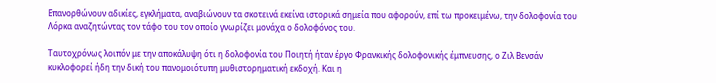Επανορθώνουν αδικίες, εγκλήματα, αναβιώνουν τα σκοτεινά εκείνα ιστορικά σημεία που αφορούν, επί τω προκειμένω, την δολοφονία του Λόρκα αναζητώντας τον τάφο του τον οποίο γνωρίζει μονάχα ο δολοφόνος του.

Ταυτοχρόνως λοιπόν με την αποκάλυψη ότι η δολοφονία του Ποιητή ήταν έργο Φρανκικής δολοφονικής έμπνευσης, ο Ζιλ Βενσάν κυκλοφορεί ήδη την δική του πανομοιότυπη μυθιστορηματική εκδοχή. Και η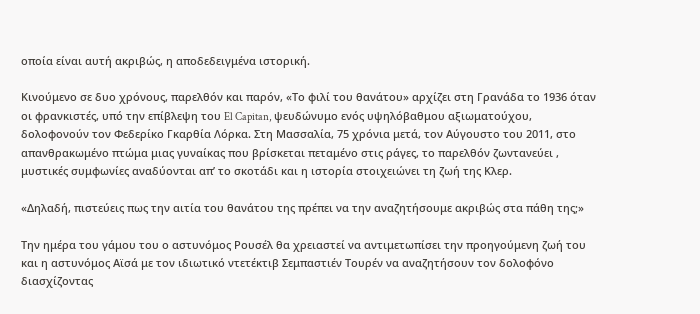οποία είναι αυτή ακριβώς, η αποδεδειγμένα ιστορική.

Κινούμενο σε δυο χρόνους, παρελθόν και παρόν, «Το φιλί του θανάτου» αρχίζει στη Γρανάδα το 1936 όταν οι φρανκιστές, υπό την επίβλεψη του El Capitan, ψευδώνυμο ενός υψηλόβαθμου αξιωματούχου, δολοφονούν τον Φεδερίκο Γκαρθία Λόρκα. Στη Μασσαλία, 75 χρόνια μετά, τον Αύγουστο του 2011, στο απανθρακωμένο πτώμα μιας γυναίκας που βρίσκεται πεταμένο στις ράγες, το παρελθόν ζωντανεύει , μυστικές συμφωνίες αναδύονται απ’ το σκοτάδι και η ιστορία στοιχειώνει τη ζωή της Κλερ.

«Δηλαδή, πιστεύεις πως την αιτία του θανάτου της πρέπει να την αναζητήσουμε ακριβώς στα πάθη της;»

Την ημέρα του γάμου του ο αστυνόμος Ρουσέλ θα χρειαστεί να αντιμετωπίσει την προηγούμενη ζωή του και η αστυνόμος Αϊσά με τον ιδιωτικό ντετέκτιβ Σεμπαστιέν Τουρέν να αναζητήσουν τον δολοφόνο διασχίζοντας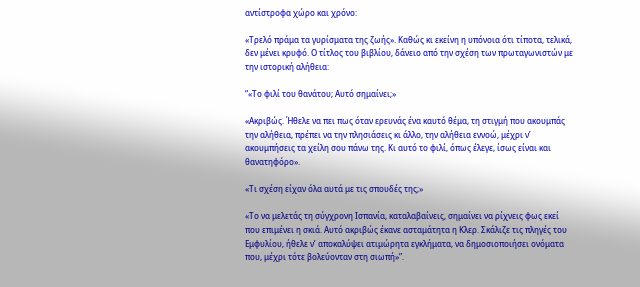αντίστροφα χώρο και χρόνο:

«Τρελό πράμα τα γυρίσματα της ζωής». Καθώς κι εκείνη η υπόνοια ότι τίποτα, τελικά, δεν μένει κρυφό. Ο τίτλος του βιβλίου, δάνειο από την σχέση των πρωταγωνιστών με την ιστορική αλήθεια:

“«Το φιλί του θανάτου; Αυτό σημαίνει;»

«Ακριβώς. Ήθελε να πει πως όταν ερευνάς ένα καυτό θέμα, τη στιγμή που ακουμπάς την αλήθεια, πρέπει να την πλησιάσεις κι άλλο, την αλήθεια εννοώ, μέχρι ν’ ακουμπήσεις τα χείλη σου πάνω της. Κι αυτό το φιλί, όπως έλεγε, ίσως είναι και θανατηφόρο».

«Τι σχέση είχαν όλα αυτά με τις σπουδές της;»

«Το να μελετάς τη σύγχρονη Ισπανία, καταλαβαίνεις, σημαίνει να ρίχνεις φως εκεί που επιμένει η σκιά. Αυτό ακριβώς έκανε ασταμάτητα η Κλερ. Σκάλιζε τις πληγές του Εμφυλίου, ήθελε ν’ αποκαλύψει ατιμώρητα εγκλήματα, να δημοσιοποιήσει ονόματα που, μέχρι τότε βολεύονταν στη σιωπή»”.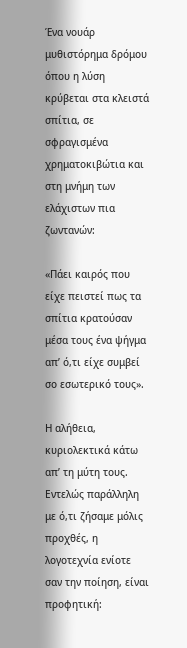Ένα νουάρ μυθιστόρημα δρόμου όπου η λύση κρύβεται στα κλειστά σπίτια, σε σφραγισμένα χρηματοκιβώτια και στη μνήμη των ελάχιστων πια ζωντανών:

«Πάει καιρός που είχε πειστεί πως τα σπίτια κρατούσαν μέσα τους ένα ψήγμα απ’ ό,τι είχε συμβεί σο εσωτερικό τους».

Η αλήθεια, κυριολεκτικά κάτω απ’ τη μύτη τους. Εντελώς παράλληλη με ό,τι ζήσαμε μόλις προχθές, η λογοτεχνία ενίοτε σαν την ποίηση, είναι προφητική: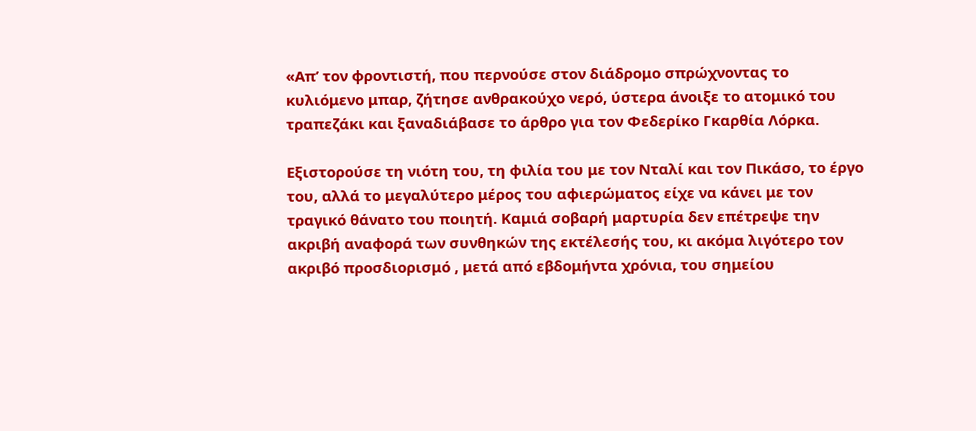«Απ’ τον φροντιστή, που περνούσε στον διάδρομο σπρώχνοντας το κυλιόμενο μπαρ, ζήτησε ανθρακούχο νερό, ύστερα άνοιξε το ατομικό του τραπεζάκι και ξαναδιάβασε το άρθρο για τον Φεδερίκο Γκαρθία Λόρκα.

Εξιστορούσε τη νιότη του, τη φιλία του με τον Νταλί και τον Πικάσο, το έργο του, αλλά το μεγαλύτερο μέρος του αφιερώματος είχε να κάνει με τον τραγικό θάνατο του ποιητή. Καμιά σοβαρή μαρτυρία δεν επέτρεψε την ακριβή αναφορά των συνθηκών της εκτέλεσής του, κι ακόμα λιγότερο τον ακριβό προσδιορισμό , μετά από εβδομήντα χρόνια, του σημείου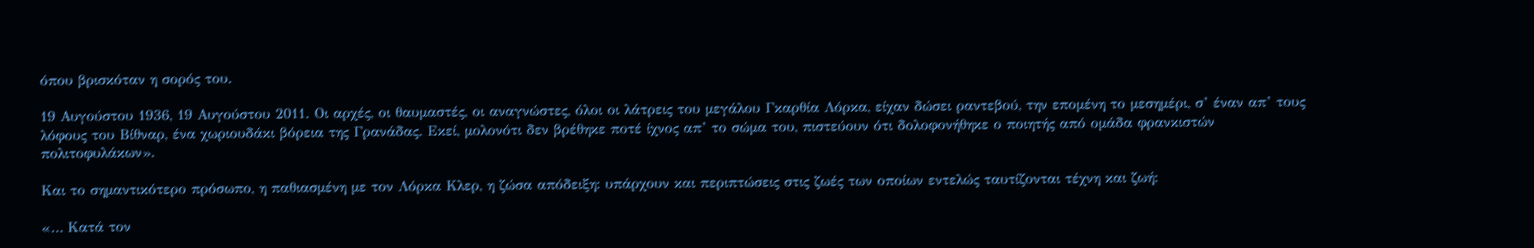όπου βρισκόταν η σορός του.

19 Αυγούστου 1936, 19 Αυγούστου 2011. Οι αρχές, οι θαυμαστές, οι αναγνώστες, όλοι οι λάτρεις του μεγάλου Γκαρθία Λόρκα, είχαν δώσει ραντεβού, την επομένη το μεσημέρι, σ’ έναν απ’ τους λόφους του Βίθναρ, ένα χωριουδάκι βόρεια της Γρανάδας. Εκεί, μολονότι δεν βρέθηκε ποτέ ίχνος απ’ το σώμα του, πιστεύουν ότι δολοφονήθηκε ο ποιητής από ομάδα φρανκιστών πολιτοφυλάκων».

Και το σημαντικότερο πρόσωπο, η παθιασμένη με τον Λόρκα Κλερ, η ζώσα απόδειξη: υπάρχουν και περιπτώσεις στις ζωές των οποίων εντελώς ταυτίζονται τέχνη και ζωή:

«… Κατά τον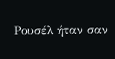Ρουσέλ ήταν σαν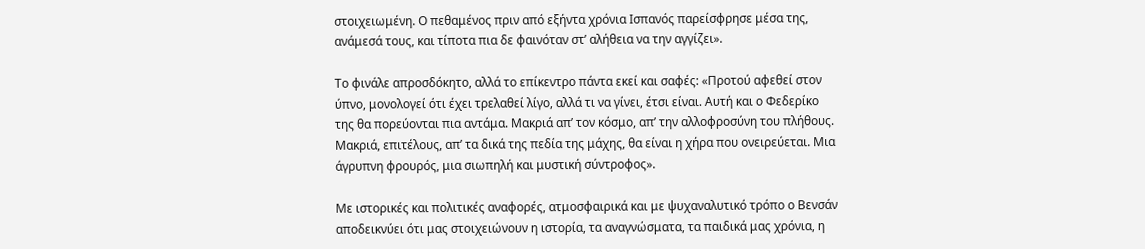στοιχειωμένη. Ο πεθαμένος πριν από εξήντα χρόνια Ισπανός παρείσφρησε μέσα της, ανάμεσά τους, και τίποτα πια δε φαινόταν στ’ αλήθεια να την αγγίζει».

Το φινάλε απροσδόκητο, αλλά το επίκεντρο πάντα εκεί και σαφές: «Προτού αφεθεί στον ύπνο, μονολογεί ότι έχει τρελαθεί λίγο, αλλά τι να γίνει, έτσι είναι. Αυτή και ο Φεδερίκο της θα πορεύονται πια αντάμα. Μακριά απ’ τον κόσμο, απ’ την αλλοφροσύνη του πλήθους. Μακριά, επιτέλους, απ’ τα δικά της πεδία της μάχης, θα είναι η χήρα που ονειρεύεται. Μια άγρυπνη φρουρός, μια σιωπηλή και μυστική σύντροφος».

Με ιστορικές και πολιτικές αναφορές, ατμοσφαιρικά και με ψυχαναλυτικό τρόπο ο Βενσάν αποδεικνύει ότι μας στοιχειώνουν η ιστορία, τα αναγνώσματα, τα παιδικά μας χρόνια, η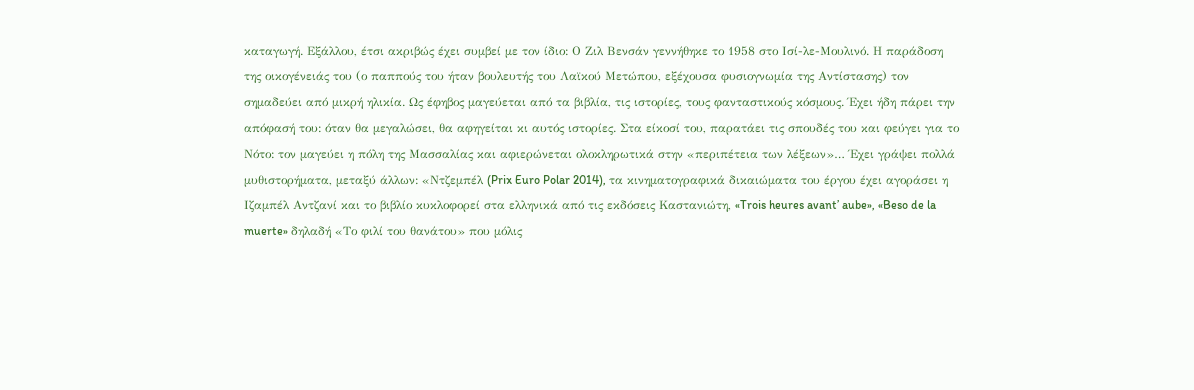καταγωγή. Εξάλλου, έτσι ακριβώς έχει συμβεί με τον ίδιο: Ο Ζιλ Βενσάν γεννήθηκε το 1958 στο Ισί-λε-Μουλινό. Η παράδοση της οικογένειάς του (ο παππούς του ήταν βουλευτής του Λαϊκού Μετώπου, εξέχουσα φυσιογνωμία της Αντίστασης) τον σημαδεύει από μικρή ηλικία. Ως έφηβος μαγεύεται από τα βιβλία, τις ιστορίες, τους φανταστικούς κόσμους. Έχει ήδη πάρει την απόφασή του: όταν θα μεγαλώσει, θα αφηγείται κι αυτός ιστορίες. Στα είκοσί του, παρατάει τις σπουδές του και φεύγει για το Νότο: τον μαγεύει η πόλη της Μασσαλίας και αφιερώνεται ολοκληρωτικά στην «περιπέτεια των λέξεων»… Έχει γράψει πολλά μυθιστορήματα, μεταξύ άλλων: «Ντζεμπέλ (Prix Euro Polar 2014), τα κινηματογραφικά δικαιώματα του έργου έχει αγοράσει η Ιζαμπέλ Αντζανί και το βιβλίο κυκλοφορεί στα ελληνικά από τις εκδόσεις Καστανιώτη, «Trois heures avant’ aube», «Beso de la muerte» δηλαδή «Το φιλί του θανάτου» που μόλις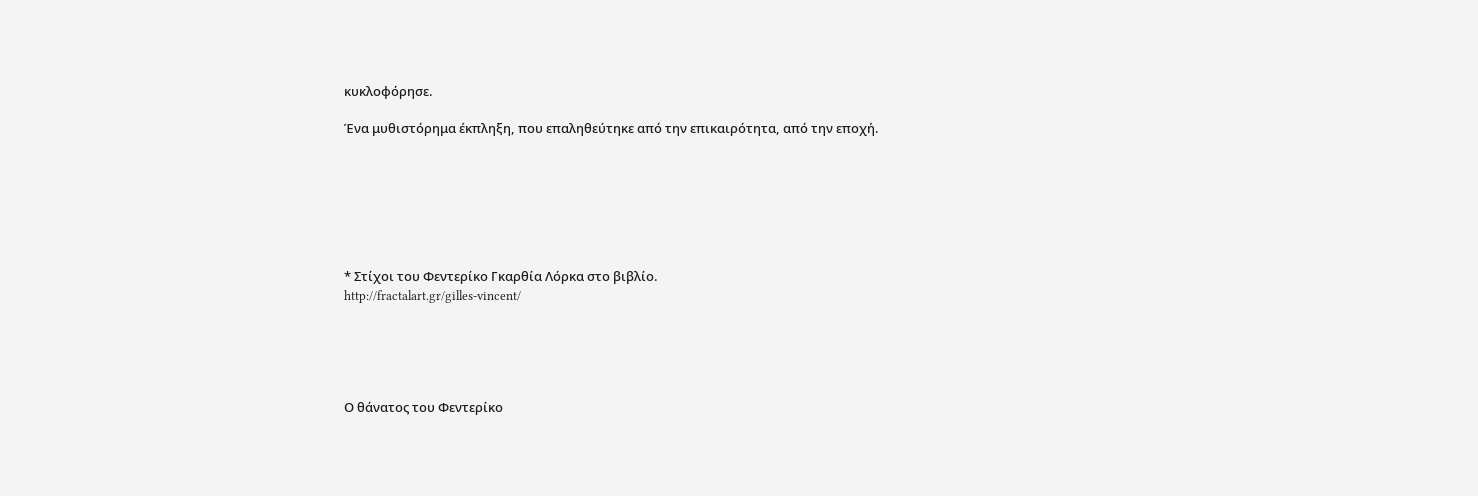κυκλοφόρησε.

Ένα μυθιστόρημα έκπληξη, που επαληθεύτηκε από την επικαιρότητα, από την εποχή.







* Στίχοι του Φεντερίκο Γκαρθία Λόρκα στο βιβλίο.
http://fractalart.gr/gilles-vincent/





Ο θάνατος του Φεντερίκο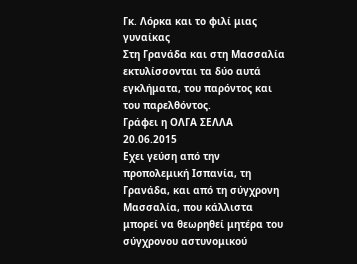Γκ. Λόρκα και το φιλί μιας γυναίκας
Στη Γρανάδα και στη Μασσαλία εκτυλίσσονται τα δύο αυτά εγκλήματα, του παρόντος και του παρελθόντος.
Γράφει η ΟΛΓΑ ΣΕΛΛΑ 20.06.2015
Εχει γεύση από την προπολεμική Ισπανία, τη Γρανάδα, και από τη σύγχρονη Μασσαλία, που κάλλιστα μπορεί να θεωρηθεί μητέρα του σύγχρονου αστυνομικού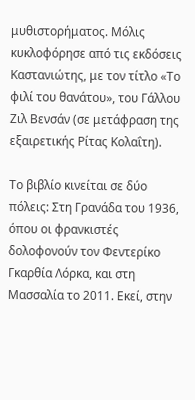μυθιστορήματος. Μόλις κυκλοφόρησε από τις εκδόσεις Καστανιώτης, με τον τίτλο «Το φιλί του θανάτου», του Γάλλου Ζιλ Βενσάν (σε μετάφραση της εξαιρετικής Ρίτας Κολαΐτη).

Το βιβλίο κινείται σε δύο πόλεις: Στη Γρανάδα του 1936, όπου οι φρανκιστές δολοφονούν τον Φεντερίκο Γκαρθία Λόρκα, και στη Μασσαλία το 2011. Εκεί, στην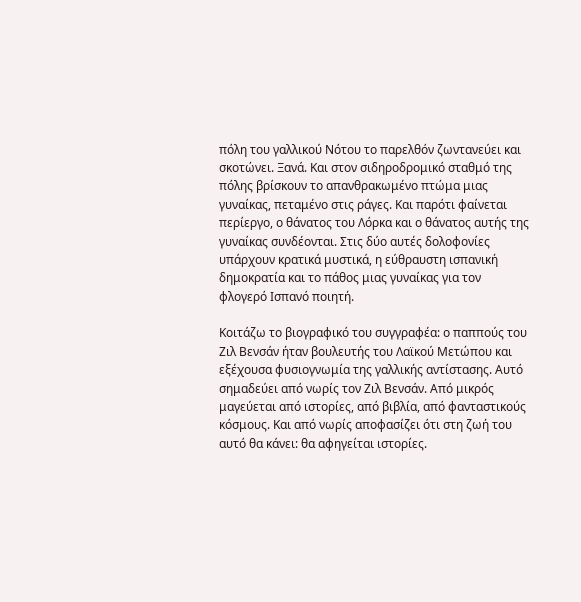πόλη του γαλλικού Νότου το παρελθόν ζωντανεύει και σκοτώνει. Ξανά. Και στον σιδηροδρομικό σταθμό της πόλης βρίσκουν το απανθρακωμένο πτώμα μιας γυναίκας, πεταμένο στις ράγες. Και παρότι φαίνεται περίεργο, ο θάνατος του Λόρκα και ο θάνατος αυτής της γυναίκας συνδέονται. Στις δύο αυτές δολοφονίες υπάρχουν κρατικά μυστικά, η εύθραυστη ισπανική δημοκρατία και το πάθος μιας γυναίκας για τον φλογερό Ισπανό ποιητή.

Κοιτάζω το βιογραφικό του συγγραφέα: ο παππούς του Ζιλ Βενσάν ήταν βουλευτής του Λαϊκού Μετώπου και εξέχουσα φυσιογνωμία της γαλλικής αντίστασης. Αυτό σημαδεύει από νωρίς τον Ζιλ Βενσάν. Από μικρός μαγεύεται από ιστορίες, από βιβλία, από φανταστικούς κόσμους. Και από νωρίς αποφασίζει ότι στη ζωή του αυτό θα κάνει: θα αφηγείται ιστορίες.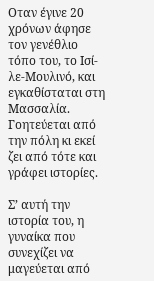Οταν έγινε 20 χρόνων άφησε τον γενέθλιο τόπο του, το Ισί-λε-Μουλινό, και εγκαθίσταται στη Μασσαλία. Γοητεύεται από την πόλη κι εκεί ζει από τότε και γράφει ιστορίες.

Σ’ αυτή την ιστορία του, η γυναίκα που συνεχίζει να μαγεύεται από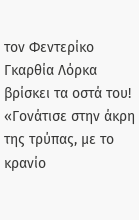τον Φεντερίκο Γκαρθία Λόρκα βρίσκει τα οστά του! «Γονάτισε στην άκρη της τρύπας, με το κρανίο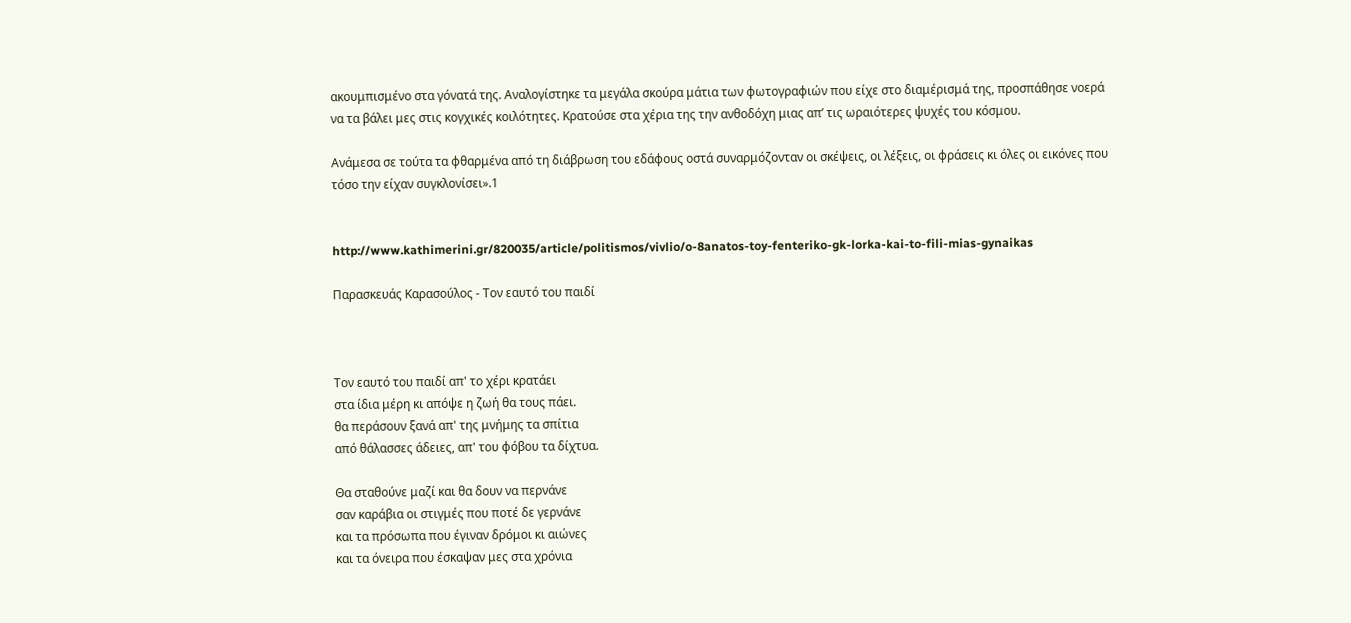ακουμπισμένο στα γόνατά της. Αναλογίστηκε τα μεγάλα σκούρα μάτια των φωτογραφιών που είχε στο διαμέρισμά της, προσπάθησε νοερά να τα βάλει μες στις κογχικές κοιλότητες. Κρατούσε στα χέρια της την ανθοδόχη μιας απ’ τις ωραιότερες ψυχές του κόσμου.

Ανάμεσα σε τούτα τα φθαρμένα από τη διάβρωση του εδάφους οστά συναρμόζονταν οι σκέψεις, οι λέξεις, οι φράσεις κι όλες οι εικόνες που τόσο την είχαν συγκλονίσει».1


http://www.kathimerini.gr/820035/article/politismos/vivlio/o-8anatos-toy-fenteriko-gk-lorka-kai-to-fili-mias-gynaikas

Παρασκευάς Καρασούλος - Τον εαυτό του παιδί



Τον εαυτό του παιδί απ' το χέρι κρατάει
στα ίδια μέρη κι απόψε η ζωή θα τους πάει.
θα περάσουν ξανά απ' της μνήμης τα σπίτια
από θάλασσες άδειες, απ' του φόβου τα δίχτυα.

Θα σταθούνε μαζί και θα δουν να περνάνε
σαν καράβια οι στιγμές που ποτέ δε γερνάνε
και τα πρόσωπα που έγιναν δρόμοι κι αιώνες
και τα όνειρα που έσκαψαν μες στα χρόνια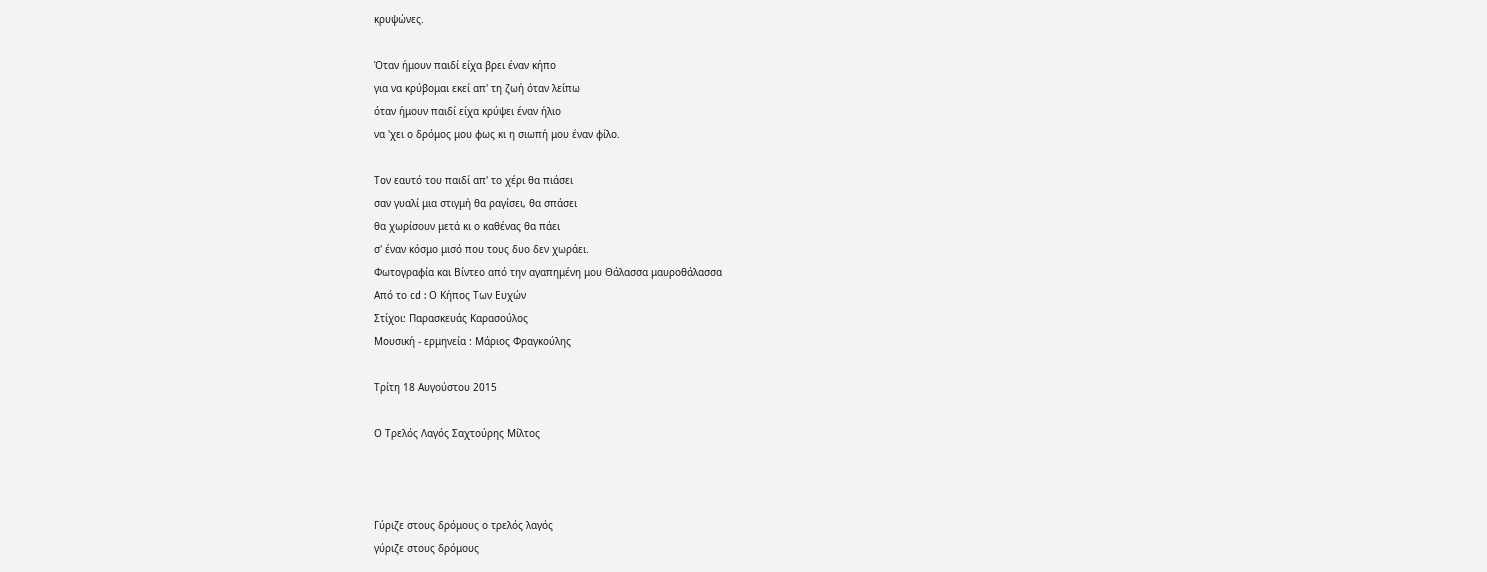κρυψώνες.

Όταν ήμουν παιδί είχα βρει έναν κήπο
για να κρύβομαι εκεί απ' τη ζωή όταν λείπω
όταν ήμουν παιδί είχα κρύψει έναν ήλιο
να 'χει ο δρόμος μου φως κι η σιωπή μου έναν φίλο.

Τον εαυτό του παιδί απ' το χέρι θα πιάσει
σαν γυαλί μια στιγμή θα ραγίσει, θα σπάσει
θα χωρίσουν μετά κι ο καθένας θα πάει
σ' έναν κόσμο μισό που τους δυο δεν χωράει.
Φωτογραφία και Βίντεο από την αγαπημένη μου Θάλασσα μαυροθάλασσα
Aπό το cd : Ο Κήπος Των Ευχών
Στίχοι: Παρασκευάς Καρασούλος
Μουσική - ερμηνεία : Μάριος Φραγκούλης

Τρίτη 18 Αυγούστου 2015

Ο Τρελός Λαγός Σαχτούρης Mίλτος



Γύριζε στους δρόμους ο τρελός λαγός
γύριζε στους δρόμους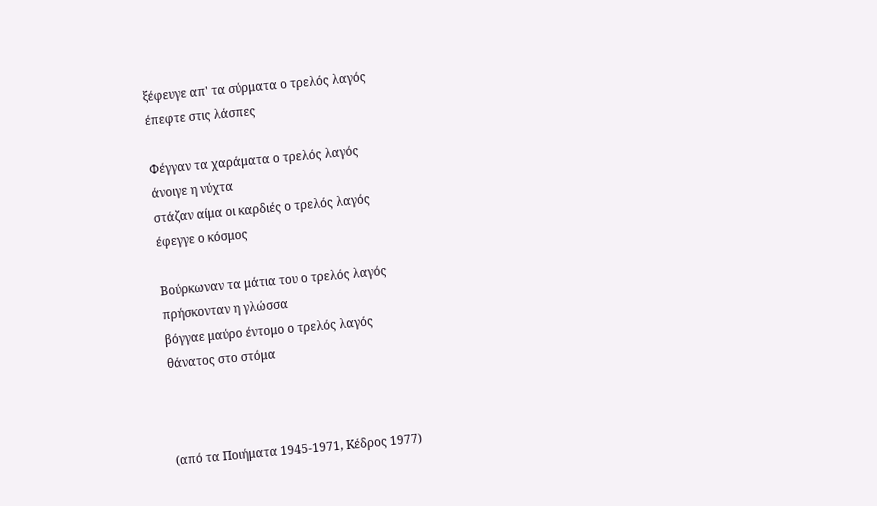ξέφευγε απ' τα σύρματα ο τρελός λαγός
έπεφτε στις λάσπες

Φέγγαν τα χαράματα ο τρελός λαγός
άνοιγε η νύχτα
στάζαν αίμα οι καρδιές ο τρελός λαγός
έφεγγε ο κόσμος

Bούρκωναν τα μάτια του ο τρελός λαγός
πρήσκονταν η γλώσσα
βόγγαε μαύρο έντομο ο τρελός λαγός
θάνατος στο στόμα



(από τα Ποιήματα 1945-1971, Kέδρος 1977)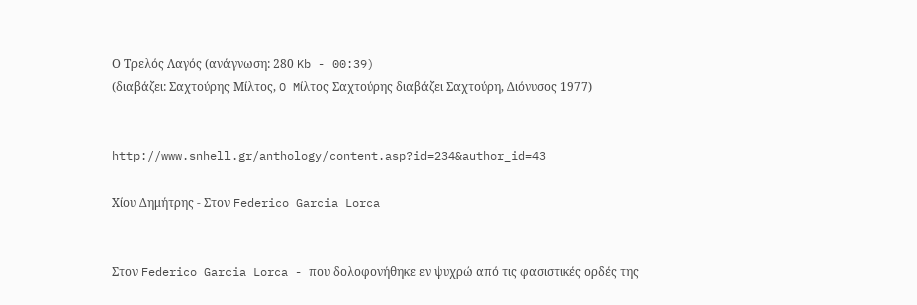Ο Τρελός Λαγός (ανάγνωση: 280 Kb - 00:39)
(διαβάζει: Σαχτούρης Mίλτος, O Mίλτος Σαχτούρης διαβάζει Σαχτούρη, Διόνυσος 1977)


http://www.snhell.gr/anthology/content.asp?id=234&author_id=43

Χίου Δημήτρης - Στον Federico Garcia Lorca


Στον Federico Garcia Lorca - που δολοφονήθηκε εν ψυχρώ από τις φασιστικές ορδές της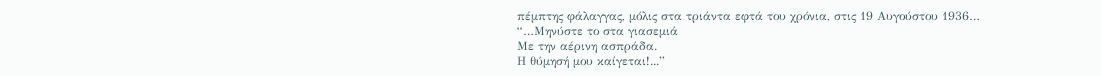πέμπτης φάλαγγας, μόλις στα τριάντα εφτά του χρόνια, στις 19 Αυγούστου 1936…
“…Μηνύστε το στα γιασεμιά
Με την αέρινη ασπράδα.
Η θύμησή μου καίγεται!...”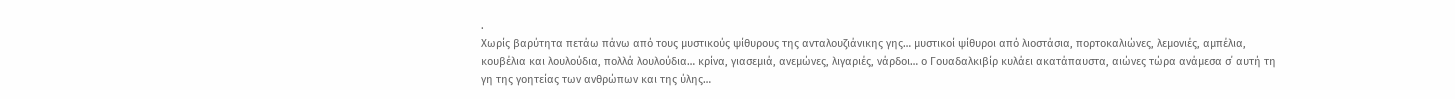.
Χωρίς βαρύτητα πετάω πάνω από τους μυστικούς ψίθυρους της ανταλουζιάνικης γης… μυστικοί ψίθυροι από λιοστάσια, πορτοκαλιώνες, λεμονιές, αμπέλια, κουβέλια και λουλούδια, πολλά λουλούδια… κρίνα, γιασεμιά, ανεμώνες, λιγαριές, νάρδοι… ο Γουαδαλκιβίρ κυλάει ακατάπαυστα, αιώνες τώρα ανάμεσα σ΄ αυτή τη γη της γοητείας των ανθρώπων και της ύλης…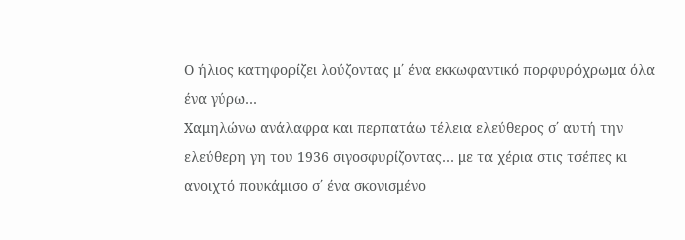Ο ήλιος κατηφορίζει λούζοντας μ΄ ένα εκκωφαντικό πορφυρόχρωμα όλα ένα γύρω…
Χαμηλώνω ανάλαφρα και περπατάω τέλεια ελεύθερος σ΄ αυτή την ελεύθερη γη του 1936 σιγοσφυρίζοντας… με τα χέρια στις τσέπες κι ανοιχτό πουκάμισο σ΄ ένα σκονισμένο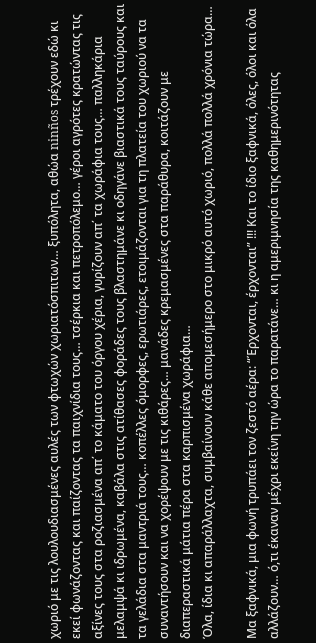χωριό με τις λουλουδιασμένες αυλές των φτωχών χωριατόσπιτων… ξυπόλητα, αθώα ninños τρέχουν εδώ κι εκεί φωνάζοντας και παίζοντας τα παιχνίδια τους… τσέρκια και πετροπόλεμο… γέροι αγρότες κρατώντας τις αξίνες τους στα ροζιασμένα απ΄ το κάματο του όργου χέρια, γυρίζουν απ΄ τα χωράφια τους… παλληκάρια μελαμψά κι ιδρωμένα, καβάλα στις ατίθασες φοράδες τους βλαστημάνε κι οδηγάνε βιαστικά τους ταύρους και τα γελάδια στα μαντριά τους… κοπέλλες όμορφες, ερωτιάρες, ετοιμάζονται για τη πλατεία του χωριού να τα συναντήσουν και να χορέψουν με τις κιθάρες… μανάδες κρεμασμένες στα παράθυρα, κοιτάζουν με διαπεραστικά μάτια πέρα στα καρπισμένα χωράφια…
Όλα, ίδια κι απαράλλαχτα, συμβαίνουν κάθε απομεσήμερο στο μικρό αυτό χωριό, πολλά πολλά χρόνια τώρα…

Μα ξαφνικά, μια φωνή τρυπάει τον ζεστό αέρα: “Έρχονται, έρχονται” !!! Και το ίδιο ξαφνικά, όλες, όλοι και όλα αλλάζουν… ό,τι έκαναν μέχρι εκείνη την ώρα το παρατάνε… κι η αμεριμνησία της καθημερινότητας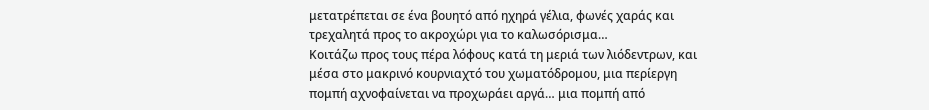μετατρέπεται σε ένα βουητό από ηχηρά γέλια, φωνές χαράς και τρεχαλητά προς το ακροχώρι για το καλωσόρισμα…
Κοιτάζω προς τους πέρα λόφους κατά τη μεριά των λιόδεντρων, και μέσα στο μακρινό κουρνιαχτό του χωματόδρομου, μια περίεργη πομπή αχνοφαίνεται να προχωράει αργά… μια πομπή από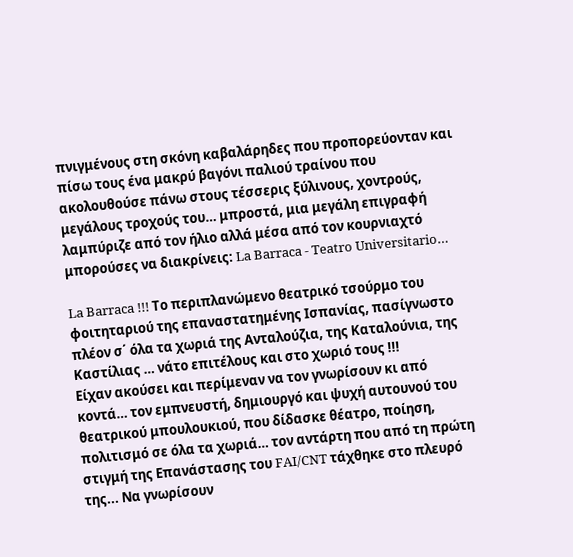πνιγμένους στη σκόνη καβαλάρηδες που προπορεύονταν και πίσω τους ένα μακρύ βαγόνι παλιού τραίνου που ακολουθούσε πάνω στους τέσσερις ξύλινους, χοντρούς, μεγάλους τροχούς του… μπροστά, μια μεγάλη επιγραφή λαμπύριζε από τον ήλιο αλλά μέσα από τον κουρνιαχτό μπορούσες να διακρίνεις: La Barraca - Teatro Universitario…

La Barraca !!! Το περιπλανώμενο θεατρικό τσούρμο του φοιτηταριού της επαναστατημένης Ισπανίας, πασίγνωστο πλέον σ΄ όλα τα χωριά της Ανταλούζια, της Καταλούνια, της Καστίλιας … νάτο επιτέλους και στο χωριό τους !!!
Είχαν ακούσει και περίμεναν να τον γνωρίσουν κι από κοντά… τον εμπνευστή, δημιουργό και ψυχή αυτουνού του θεατρικού μπουλουκιού, που δίδασκε θέατρο, ποίηση, πολιτισμό σε όλα τα χωριά… τον αντάρτη που από τη πρώτη στιγμή της Επανάστασης του FAI/CNT τάχθηκε στο πλευρό της... Να γνωρίσουν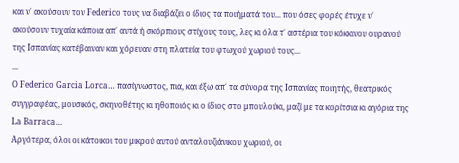και ν΄ ακούσουν τον Federico τους να διαβάζει ο ίδιος τα ποιήματά του... που όσες φορές έτυχε ν΄ ακούσουν τυχαία κάποια απ΄ αυτά ή σκόρπιους στίχους τους, λες κι όλα τ΄ αστέρια του κόκκινου ουρανού της Ισπανίας κατέβαιναν και χόρευαν στη πλατεία του φτωχού χωριού τους...
...
Ο Federico Garcia Lorca… πασίγνωστος, πια, και έξω απ΄ τα σύνορα της Ισπανίας ποιητής, θεατρικός συγγραφέας, μουσικός, σκηνοθέτης κι ηθοποιός κι ο ίδιος στο μπουλούκι, μαζί με τα κορίτσια κι αγόρια της La Barraca…
Αργότερα, όλοι οι κάτοικοι του μικρού αυτού ανταλουζιάνικου χωριού, οι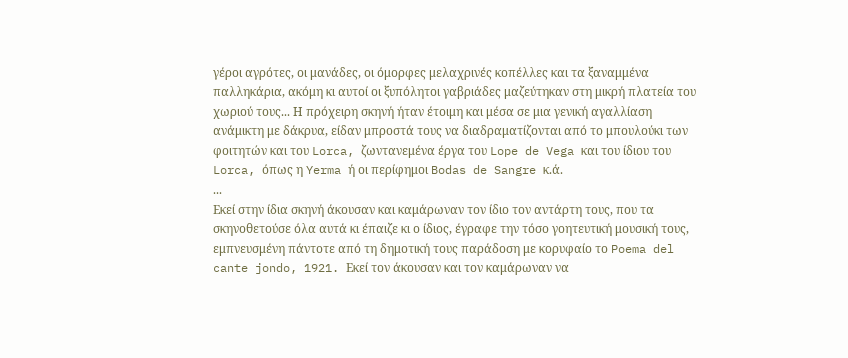γέροι αγρότες, οι μανάδες, οι όμορφες μελαχρινές κοπέλλες και τα ξαναμμένα παλληκάρια, ακόμη κι αυτοί οι ξυπόλητοι γαβριάδες μαζεύτηκαν στη μικρή πλατεία του χωριού τους... Η πρόχειρη σκηνή ήταν έτοιμη και μέσα σε μια γενική αγαλλίαση ανάμικτη με δάκρυα, είδαν μπροστά τους να διαδραματίζονται από το μπουλούκι των φοιτητών και του Lorca, ζωντανεμένα έργα του Lope de Vega και του ίδιου του Lorca, όπως η Yerma ή οι περίφημοι Bodas de Sangre κ.ά.
...
Εκεί στην ίδια σκηνή άκουσαν και καμάρωναν τον ίδιο τον αντάρτη τους, που τα σκηνοθετούσε όλα αυτά κι έπαιζε κι ο ίδιος, έγραφε την τόσο γοητευτική μουσική τους, εμπνευσμένη πάντοτε από τη δημοτική τους παράδοση με κορυφαίο το Poema del cante jondo, 1921. Εκεί τον άκουσαν και τον καμάρωναν να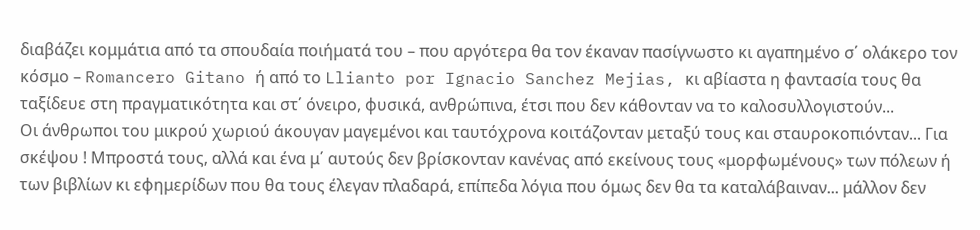διαβάζει κομμάτια από τα σπουδαία ποιήματά του – που αργότερα θα τον έκαναν πασίγνωστο κι αγαπημένο σ΄ ολάκερο τον κόσμο – Romancero Gitano ή από το Llianto por Ignacio Sanchez Mejias, κι αβίαστα η φαντασία τους θα ταξίδευε στη πραγματικότητα και στ΄ όνειρο, φυσικά, ανθρώπινα, έτσι που δεν κάθονταν να το καλοσυλλογιστούν...
Οι άνθρωποι του μικρού χωριού άκουγαν μαγεμένοι και ταυτόχρονα κοιτάζονταν μεταξύ τους και σταυροκοπιόνταν... Για σκέψου ! Μπροστά τους, αλλά και ένα μ΄ αυτούς δεν βρίσκονταν κανένας από εκείνους τους «μορφωμένους» των πόλεων ή των βιβλίων κι εφημερίδων που θα τους έλεγαν πλαδαρά, επίπεδα λόγια που όμως δεν θα τα καταλάβαιναν... μάλλον δεν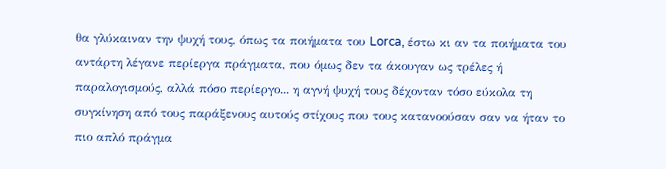θα γλύκαιναν την ψυχή τους, όπως τα ποιήματα του Lorca, έστω κι αν τα ποιήματα του αντάρτη λέγανε περίεργα πράγματα, που όμως δεν τα άκουγαν ως τρέλες ή παραλογισμούς, αλλά πόσο περίεργο... η αγνή ψυχή τους δέχονταν τόσο εύκολα τη συγκίνηση από τους παράξενους αυτούς στίχους που τους κατανοούσαν σαν να ήταν το πιο απλό πράγμα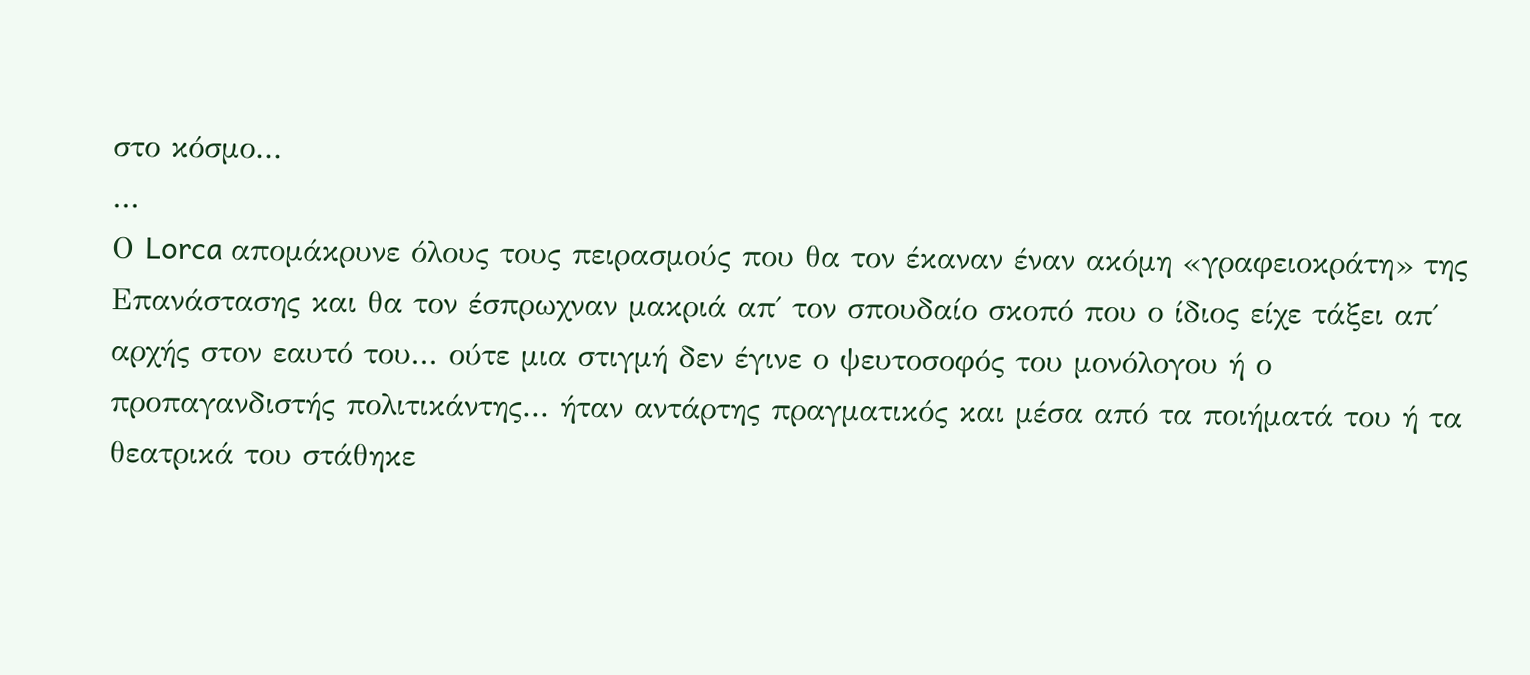στο κόσμο...
...
Ο Lorca απομάκρυνε όλους τους πειρασμούς που θα τον έκαναν έναν ακόμη «γραφειοκράτη» της Επανάστασης και θα τον έσπρωχναν μακριά απ΄ τον σπουδαίο σκοπό που ο ίδιος είχε τάξει απ΄ αρχής στον εαυτό του... ούτε μια στιγμή δεν έγινε ο ψευτοσοφός του μονόλογου ή ο προπαγανδιστής πολιτικάντης... ήταν αντάρτης πραγματικός και μέσα από τα ποιήματά του ή τα θεατρικά του στάθηκε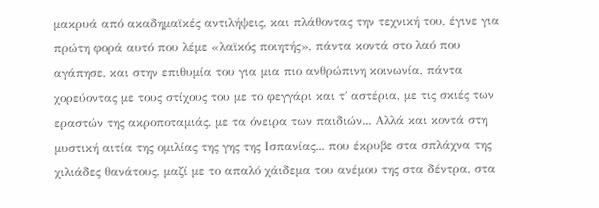μακρυά από ακαδημαϊκές αντιλήψεις, και πλάθοντας την τεχνική του, έγινε για πρώτη φορά αυτό που λέμε «λαϊκός ποιητής», πάντα κοντά στο λαό που αγάπησε, και στην επιθυμία του για μια πιο ανθρώπινη κοινωνία, πάντα χορεύοντας με τους στίχους του με το φεγγάρι και τ΄ αστέρια, με τις σκιές των εραστών της ακροποταμιάς, με τα όνειρα των παιδιών... Αλλά και κοντά στη μυστική αιτία της ομιλίας της γης της Ισπανίας... που έκρυβε στα σπλάχνα της χιλιάδες θανάτους, μαζί με το απαλό χάιδεμα του ανέμου της στα δέντρα, στα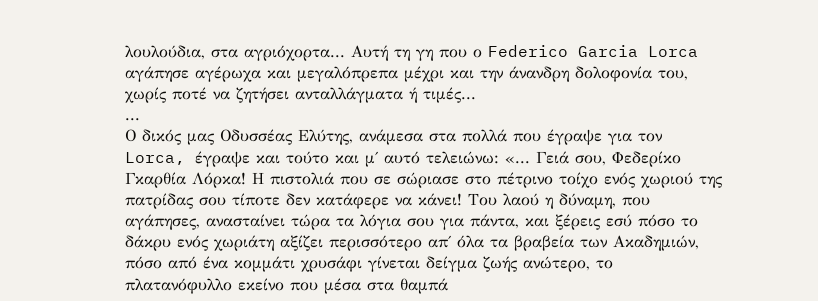λουλούδια, στα αγριόχορτα... Αυτή τη γη που ο Federico Garcia Lorca αγάπησε αγέρωχα και μεγαλόπρεπα μέχρι και την άνανδρη δολοφονία του, χωρίς ποτέ να ζητήσει ανταλλάγματα ή τιμές...
...
Ο δικός μας Οδυσσέας Ελύτης, ανάμεσα στα πολλά που έγραψε για τον Lorca, έγραψε και τούτο και μ΄ αυτό τελειώνω: «... Γειά σου, Φεδερίκο Γκαρθία Λόρκα! Η πιστολιά που σε σώριασε στο πέτρινο τοίχο ενός χωριού της πατρίδας σου τίποτε δεν κατάφερε να κάνει! Του λαού η δύναμη, που αγάπησες, ανασταίνει τώρα τα λόγια σου για πάντα, και ξέρεις εσύ πόσο το δάκρυ ενός χωριάτη αξίζει περισσότερο απ΄ όλα τα βραβεία των Ακαδημιών, πόσο από ένα κομμάτι χρυσάφι γίνεται δείγμα ζωής ανώτερο, το πλατανόφυλλο εκείνο που μέσα στα θαμπά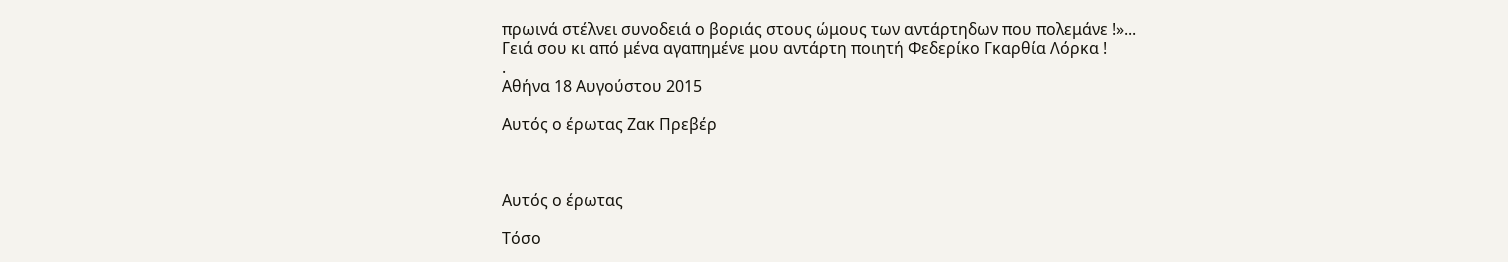πρωινά στέλνει συνοδειά ο βοριάς στους ώμους των αντάρτηδων που πολεμάνε !»...
Γειά σου κι από μένα αγαπημένε μου αντάρτη ποιητή Φεδερίκο Γκαρθία Λόρκα !
.
Αθήνα 18 Αυγούστου 2015

Αυτός ο έρωτας Ζακ Πρεβέρ



Αυτός ο έρωτας

Τόσο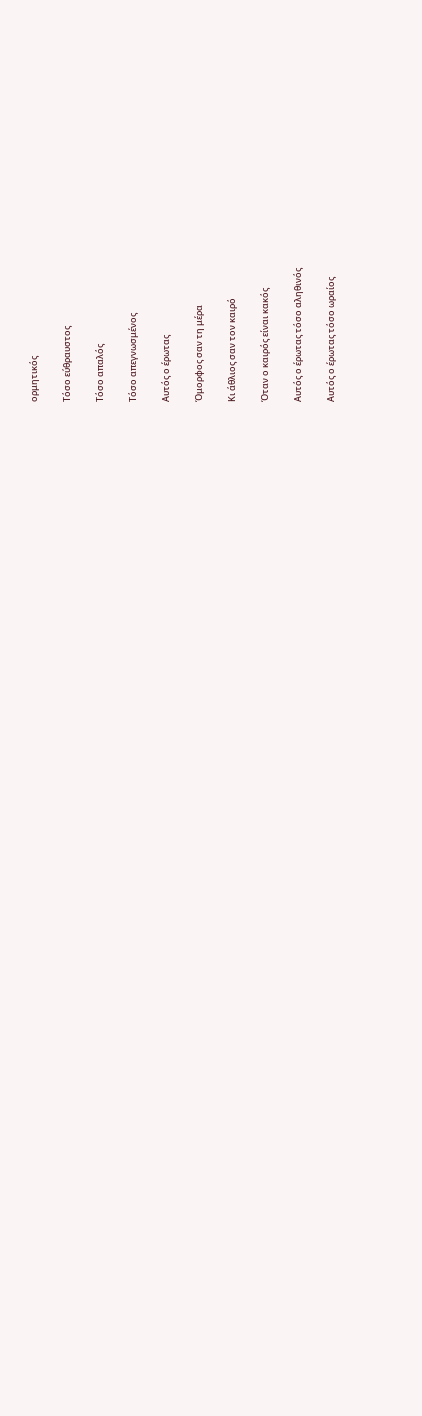ορμητικός

Τόσο εύθραυστος

Τόσο απαλός

Τόσο απεγνωσμένος

Αυτός ο έρωτας

Όμορφος σαν τη μέρα

Κι άθλιος σαν τον καιρό

Όταν ο καιρός είναι κακός

Αυτός ο έρωτας τόσο αληθινός

Αυτός ο έρωτας τόσο ωραίος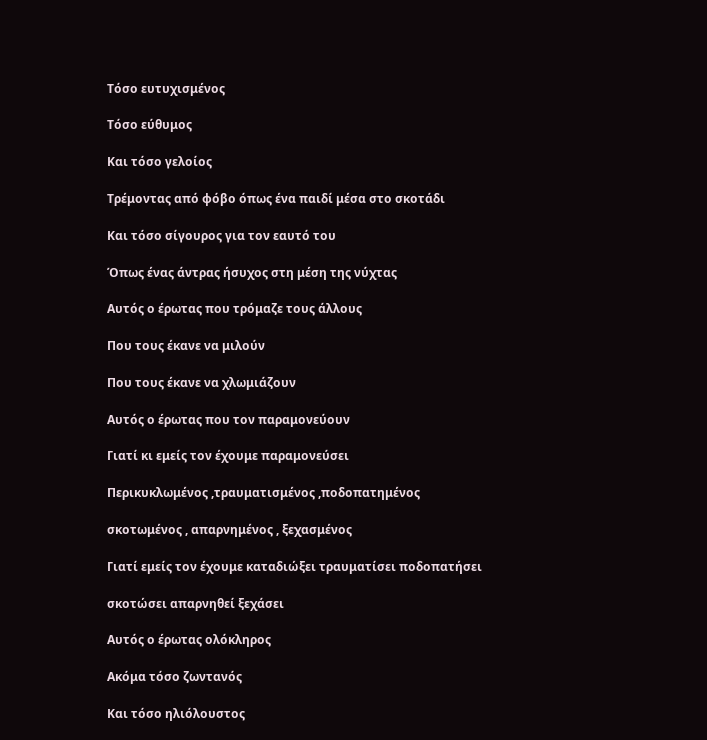Τόσο ευτυχισμένος

Τόσο εύθυμος

Και τόσο γελοίος

Tρέμοντας από φόβο όπως ένα παιδί μέσα στο σκοτάδι

Και τόσο σίγουρος για τον εαυτό του

Όπως ένας άντρας ήσυχος στη μέση της νύχτας

Αυτός ο έρωτας που τρόμαζε τους άλλους

Που τους έκανε να μιλούν

Που τους έκανε να χλωμιάζουν

Αυτός ο έρωτας που τον παραμονεύουν

Γιατί κι εμείς τον έχουμε παραμονεύσει

Περικυκλωμένος ,τραυματισμένος ,ποδοπατημένος

σκοτωμένος , απαρνημένος , ξεχασμένος

Γιατί εμείς τον έχουμε καταδιώξει τραυματίσει ποδοπατήσει

σκοτώσει απαρνηθεί ξεχάσει

Αυτός ο έρωτας ολόκληρος

Ακόμα τόσο ζωντανός

Και τόσο ηλιόλουστος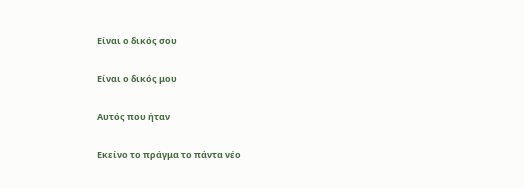Είναι ο δικός σου

Είναι ο δικός μου

Αυτός που ήταν

Εκείνο το πράγμα το πάντα νέο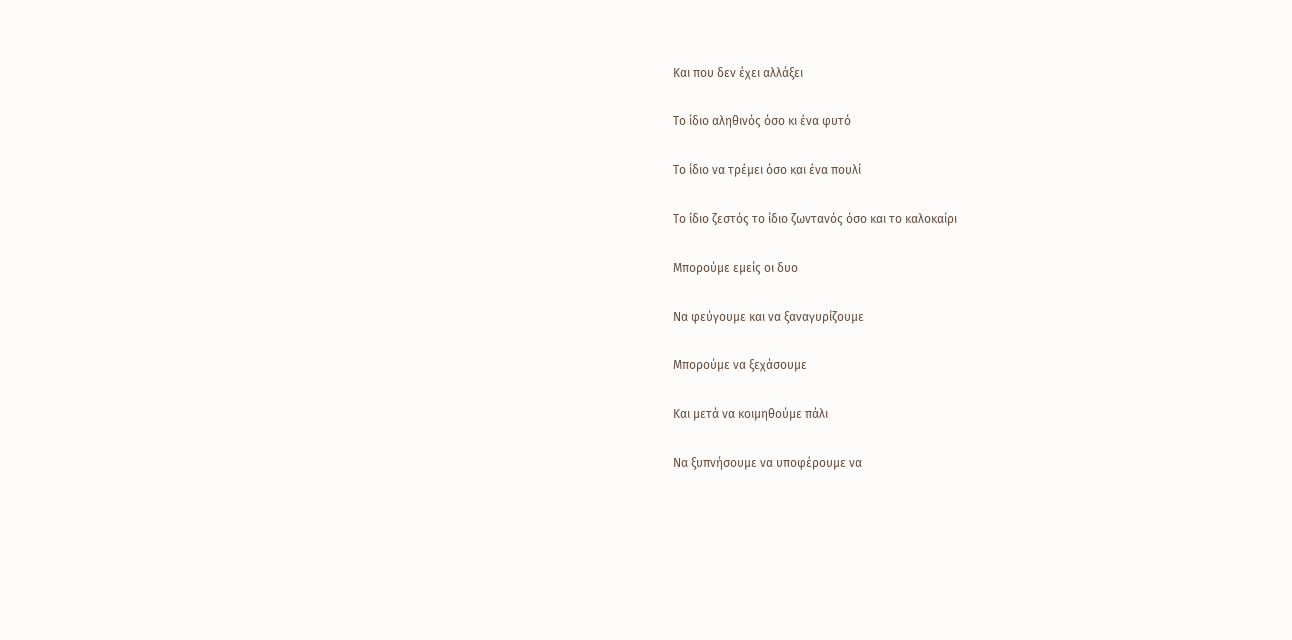Και που δεν έχει αλλάξει

Το ίδιο αληθινός όσο κι ένα φυτό

Το ίδιο να τρέμει όσο και ένα πουλί

Το ίδιο ζεστός το ίδιο ζωντανός όσο και το καλοκαίρι

Μπορούμε εμείς οι δυο

Να φεύγουμε και να ξαναγυρίζουμε

Μπορούμε να ξεχάσουμε

Και μετά να κοιμηθούμε πάλι

Να ξυπνήσουμε να υποφέρουμε να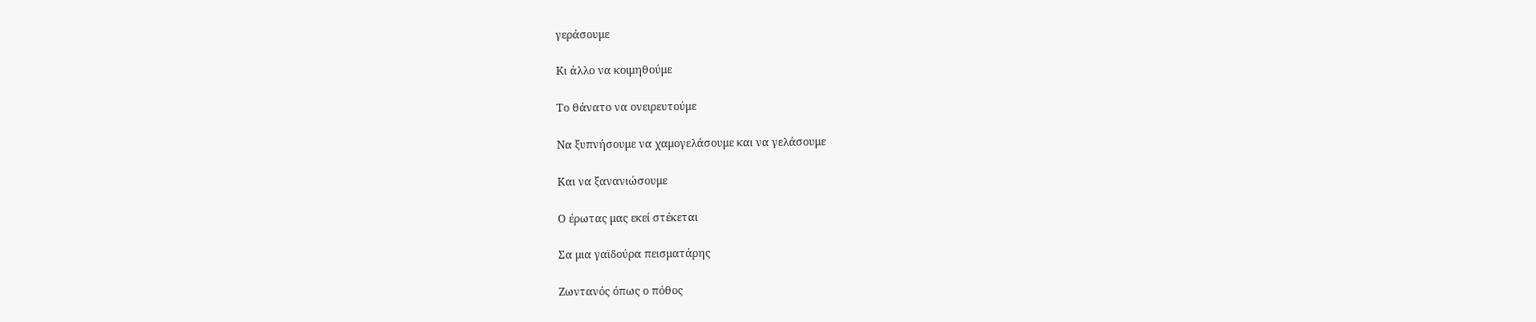γεράσουμε

Κι άλλο να κοιμηθούμε

Το θάνατο να ονειρευτούμε

Να ξυπνήσουμε να χαμογελάσουμε και να γελάσουμε

Και να ξανανιώσουμε

Ο έρωτας μας εκεί στέκεται

Σα μια γαϊδούρα πεισματάρης

Ζωντανός όπως ο πόθος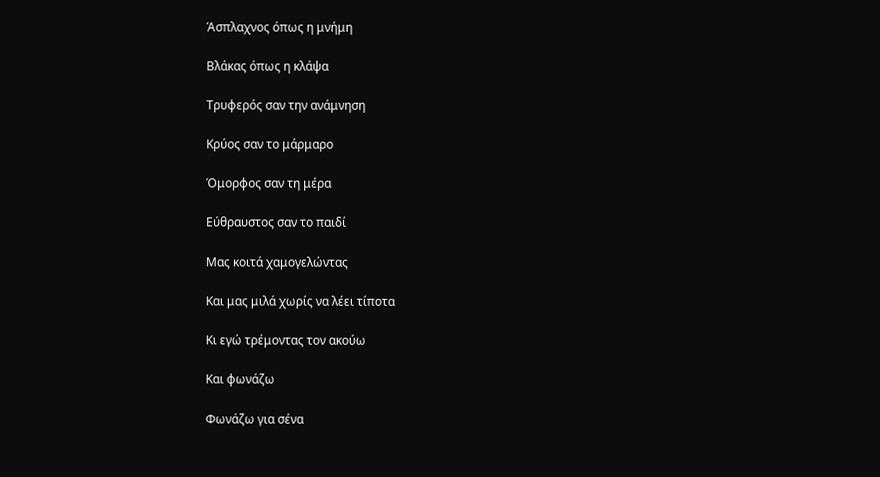Άσπλαχνος όπως η μνήμη

Βλάκας όπως η κλάψα

Τρυφερός σαν την ανάμνηση

Κρύος σαν το μάρμαρο

Όμορφος σαν τη μέρα

Εύθραυστος σαν το παιδί

Μας κοιτά χαμογελώντας

Και μας μιλά χωρίς να λέει τίποτα

Κι εγώ τρέμοντας τον ακούω

Και φωνάζω

Φωνάζω για σένα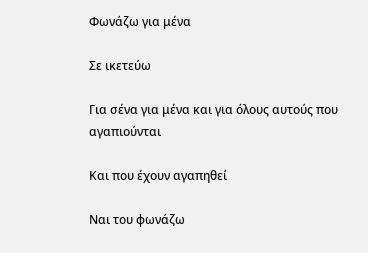Φωνάζω για μένα

Σε ικετεύω

Για σένα για μένα και για όλους αυτούς που αγαπιούνται

Και που έχουν αγαπηθεί

Ναι του φωνάζω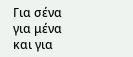Για σένα για μένα και για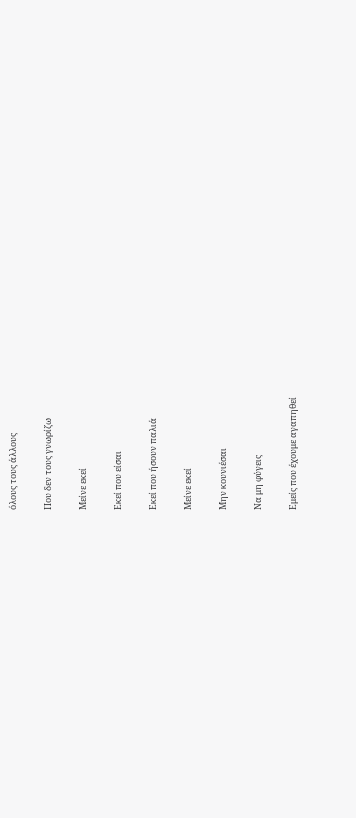όλους τους άλλους

Που δεν τους γνωρίζω

Μείνε εκεί

Εκεί που είσαι

Εκεί που ήσουν παλιά

Μείνε εκεί

Μην κουνιέσαι

Να μη φύγεις

Εμείς που έχουμε αγαπηθεί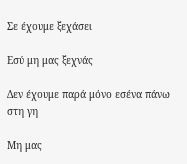Σε έχουμε ξεχάσει

Εσύ μη μας ξεχνάς

Δεν έχουμε παρά μόνο εσένα πάνω στη γη

Μη μας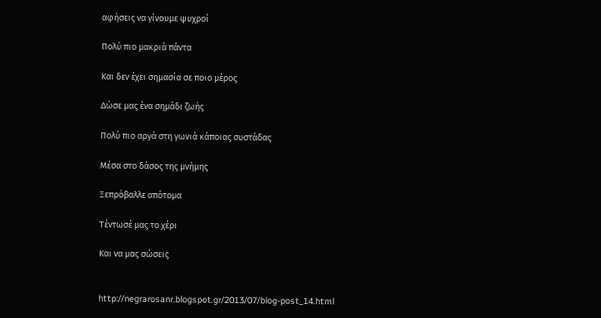αφήσεις να γίνουμε ψυχροί

Πολύ πιο μακριά πάντα

Και δεν έχει σημασία σε ποιο μέρος

Δώσε μας ένα σημάδι ζωής

Πολύ πιο αργά στη γωνιά κάποιας συστάδας

Μέσα στο δάσος της μνήμης

Ξεπρόβαλλε απότομα

Τέντωσέ μας το χέρι

Και να μας σώσεις


http://negrarosanr.blogspot.gr/2013/07/blog-post_14.html